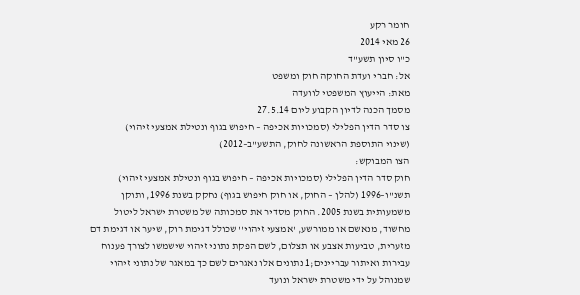חומר רקע
26 מאי 2014
כ"ו סיון תשע"ד
אל: חברי ועדת החוקה חוק ומשפט
מאת: הייעוץ המשפטי לוועדה
מסמך הכנה לדיון הקבוע ליום 27.5.14
צו סדר הדין הפלילי (סמכויות אכיפה – חיפוש בגוף ונטילת אמצעי זיהוי)
(שינוי התוספת הראשונה לחוק, התשע"ב–2012)
הצו המבוקש:
חוק סדר הדין הפלילי (סמכויות אכיפה – חיפוש בגוף ונטילת אמצעי זיהוי) תשנ"ו–1996 (להלן – החוק, או חוק חיפוש בגוף) נחקק בשנת 1996, ותוקן משמעותית בשנת 2005. החוק מסדיר את סמכותה של משטרת ישראל ליטול מחשוד, מנאשם או ממורשע, 'אמצעי זיהוי'' שכולל דגימת רוק, שיער או דגימת דם מזערית, טביעות אצבע או תצלום, לשם הפקת נתוני זיהוי שישמשו לצורך פענוח עבירות ואיתור עבריינים;1 נתונים אלו נאגרים לשם כך במאגר של נתוני זיהוי שמנוהל על ידי משטרת ישראל ונועד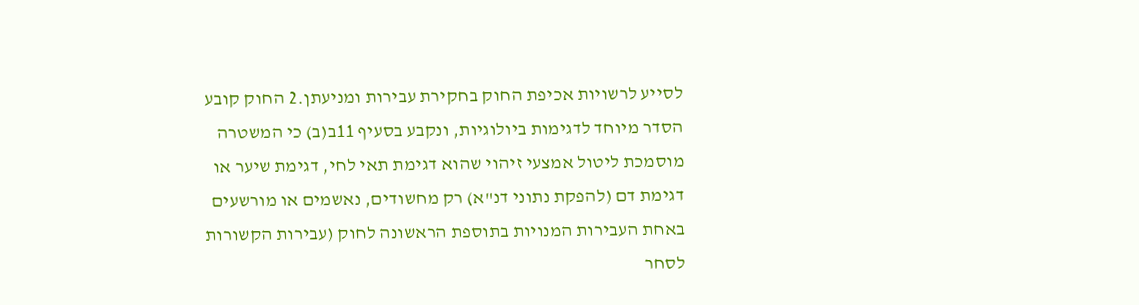לסייע לרשויות אכיפת החוק בחקירת עבירות ומניעתן.2 החוק קובע הסדר מיוחד לדגימות ביולוגיות, ונקבע בסעיף 11ב(ב) כי המשטרה מוסמכת ליטול אמצעי זיהוי שהוא דגימת תאי לחי, דגימת שיער או דגימת דם (להפקת נתוני דנ"א) רק מחשודים, נאשמים או מורשעים באחת העבירות המנויות בתוספת הראשונה לחוק (עבירות הקשורות לסחר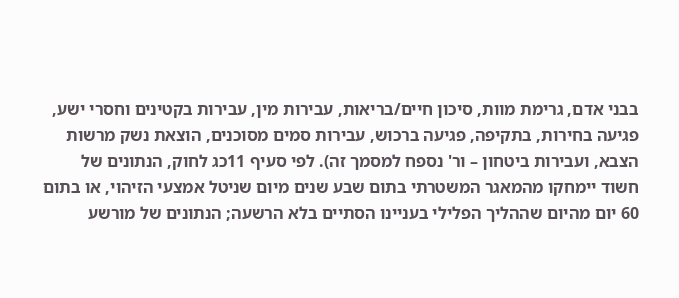בבני אדם, גרימת מוות, סיכון חיים/בריאות, עבירות מין, עבירות בקטינים וחסרי ישע, פגיעה בחירות, בתקיפה, פגיעה ברכוש, עבירות סמים מסוכנים, הוצאת נשק מרשות הצבא, ועבירות ביטחון – ור' נספח למסמך זה). לפי סעיף 11כג לחוק, הנתונים של חשוד יימחקו מהמאגר המשטרתי בתום שבע שנים מיום שניטל אמצעי הזיהוי, או בתום 60 יום מהיום שההליך הפלילי בעניינו הסתיים בלא הרשעה; הנתונים של מורשע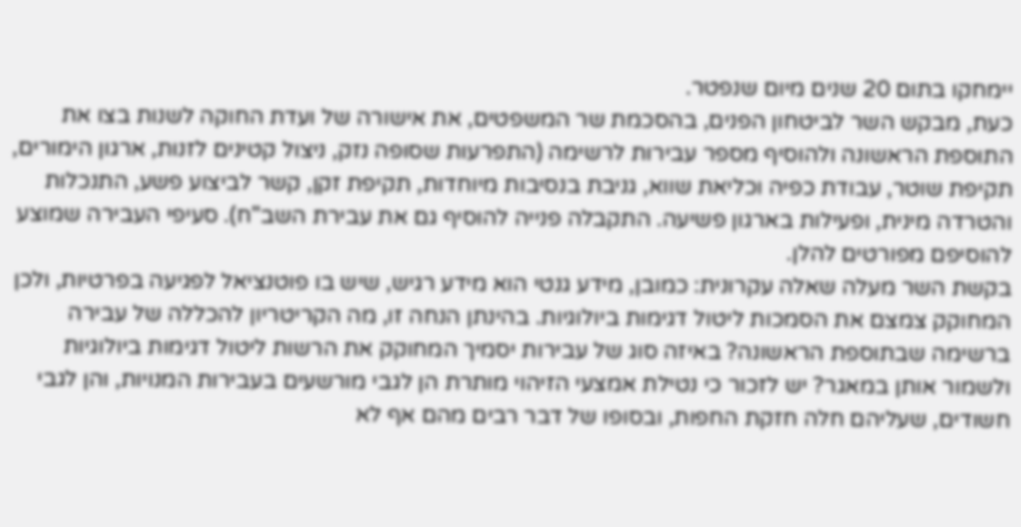יימחקו בתום 20 שנים מיום שנפטר.
כעת, מבקש השר לביטחון הפנים, בהסכמת שר המשפטים, את אישורה של ועדת החוקה לשנות בצו את התוספת הראשונה ולהוסיף מספר עבירות לרשימה (התפרעות שסופה נזק, ניצול קטינים לזנות, ארגון הימורים, תקיפת שוטר, עבודת כפיה וכליאת שווא, גניבת בנסיבות מיוחדות, תקיפת זקן, קשר לביצוע פשע, התנכלות והטרדה מינית, ופעילות בארגון פשיעה. התקבלה פנייה להוסיף גם את עבירת השב"ח). סעיפי העבירה שמוצע להוסיפם מפורטים להלן.
בקשת השר מעלה שאלה עקרונית: כמובן, מידע גנטי הוא מידע רגיש, שיש בו פוטנציאל לפגיעה בפרטיות, ולכן המחוקק צמצם את הסמכות ליטול דגימות ביולוגיות. בהינתן הנחה זו, מה הקריטריון להכללה של עבירה ברשימה שבתוספת הראשונה? באיזה סוג של עבירות יסמיך המחוקק את הרשות ליטול דגימות ביולוגיות ולשמור אותן במאגר? יש לזכור כי נטילת אמצעי הזיהוי מותרת הן לגבי מורשעים בעבירות המנויות, והן לגבי חשודים, שעליהם חלה חזקת החפות, ובסופו של דבר רבים מהם אף לא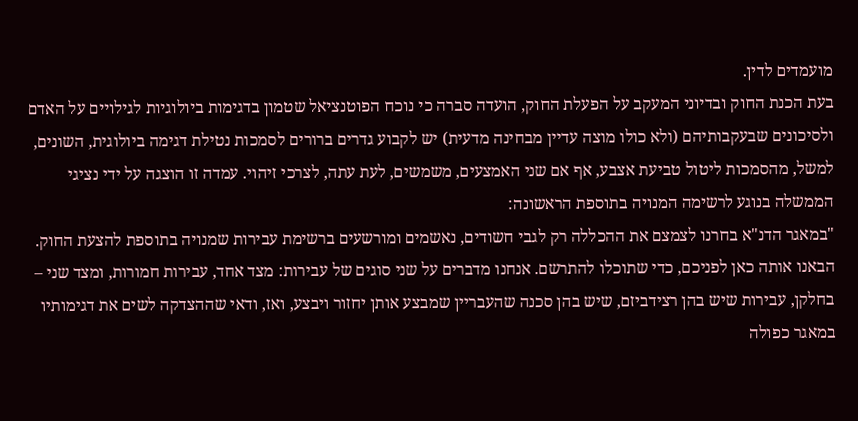מועמדים לדין.
בעת הכנת החוק ובדיוני המעקב על הפעלת החוק, הועדה סברה כי נוכח הפוטנציאל שטמון בדגימות ביולוגיות לגילויים על האדם ולסיכונים שבעקבותיהם (ולא כולו מוצה עדיין מבחינה מדעית) יש לקבוע גדרים ברורים לסמכות נטילת דגימה ביולוגית, השונים, למשל, מהסמכות ליטול טביעת אצבע, אף אם שני האמצעים, משמשים, לעת עתה, לצרכי זיהוי. עמדה זו הוצגה על ידי נציגי הממשלה בנוגע לרשימה המנויה בתוספת הראשונה:
"במאגר הדנ"א בחרנו לצמצם את ההכללה רק לגבי חשודים, נאשמים ומורשעים ברשימת עבירות שמנויה בתוספת להצעת החוק. הבאנו אותה כאן לפניכם, כדי שתוכלו להתרשם. אנחנו מדברים על שני סוגים של עבירות: מצד אחד, עבירות חמורות, ומצד שני – בחלקן, עבירות שיש בהן רצידביזם, שיש בהן סכנה שהעבריין שמבצע אותן יחזור ויבצע, ואז, ודאי שההצדקה לשים את דגימותיו במאגר כפולה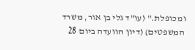ומכופלת." (עו"ד גלי בן אור, משרד המשפטים) (דיון הוועדה ביום 28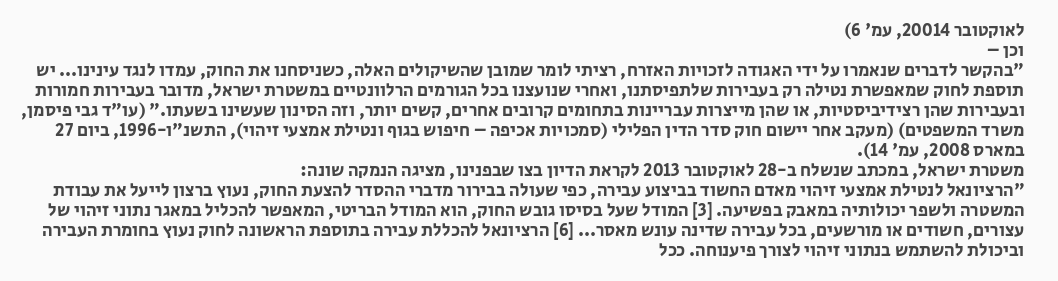לאוקטובר 20014, עמ' 6)
וכן –
"בהקשר לדברים שנאמרו על ידי האגודה לזכויות האזרח, רציתי לומר שמובן שהשיקולים האלה, כשניסחנו את החוק, עמדו לנגד עינינו... יש תוספת לחוק שמאפשרת נטילה רק בעבירות שלתפיסתנו, ואחרי שנועצנו בכל הגורמים הרלוונטיים במשטרת ישראל, מדובר בעבירות חמורות ובעבירות שהן רצידיביסטיות, או שהן מייצרות עבריינות בתחומים קרובים אחרים, קשים יותר, וזה הסינון שעשינו בשעתו." (עו"ד גבי פיסמן, משרד המשפטים) (מעקב אחר יישום חוק סדר הדין הפלילי (סמכויות אכיפה – חיפוש בגוף ונטילת אמצעי זיהוי), התשנ"ו-1996, ביום 27 במארס 2008, עמ' 14).
משטרת ישראל, במכתב שנשלח ב-28 לאוקטובר 2013 לקראת הדיון בצו שבפנינו, מציגה הנמקה שונה:
"הרציונאל לנטילת אמצעי זיהוי מאדם החשוד בביצוע עבירה, כפי שעולה בבירור מדברי ההסדר להצעת החוק, נעוץ ברצון לייעל את עבודת המשטרה ולשפר יכולותיה במאבק בפשיעה. [3] המודל שעל בסיסו גובש החוק, הוא המודל הבריטי, המאפשר להכליל במאגר נתוני זיהוי של עצורים, חשודים או מורשעים, בכל עבירה שדינה עונש מאסר... [6] הרציונאל להכללת עבירה בתוספת הראשונה לחוק נעוץ בחומרת העבירה וביכולת להשתמש בנתוני זיהוי לצורך פיענוחה. ככל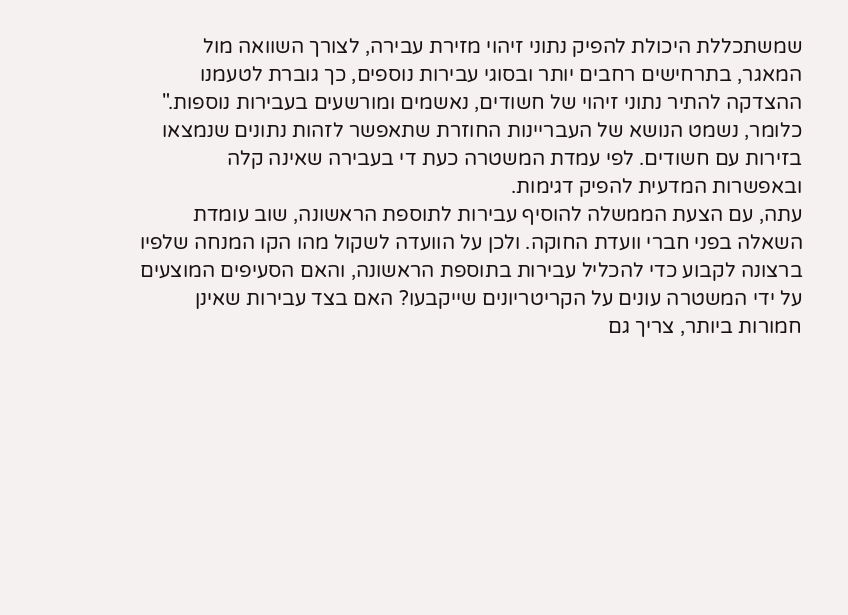שמשתכללת היכולת להפיק נתוני זיהוי מזירת עבירה, לצורך השוואה מול המאגר, בתרחישים רחבים יותר ובסוגי עבירות נוספים, כך גוברת לטעמנו ההצדקה להתיר נתוני זיהוי של חשודים, נאשמים ומורשעים בעבירות נוספות." כלומר, נשמט הנושא של העבריינות החוזרת שתאפשר לזהות נתונים שנמצאו בזירות עם חשודים. לפי עמדת המשטרה כעת די בעבירה שאינה קלה ובאפשרות המדעית להפיק דגימות.
עתה, עם הצעת הממשלה להוסיף עבירות לתוספת הראשונה, שוב עומדת השאלה בפני חברי וועדת החוקה. ולכן על הוועדה לשקול מהו הקו המנחה שלפיו ברצונה לקבוע כדי להכליל עבירות בתוספת הראשונה, והאם הסעיפים המוצעים על ידי המשטרה עונים על הקריטריונים שייקבעו? האם בצד עבירות שאינן חמורות ביותר, צריך גם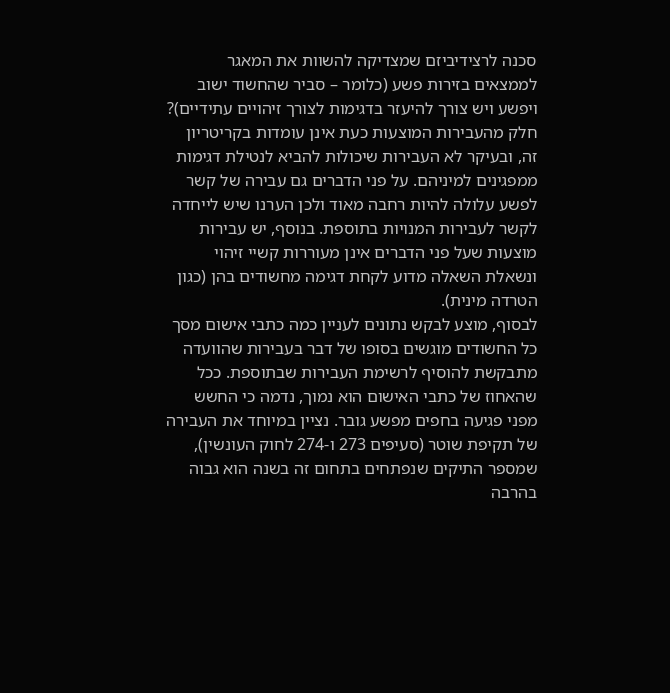סכנה לרצידיביזם שמצדיקה להשוות את המאגר לממצאים בזירות פשע (כלומר – סביר שהחשוד ישוב ויפשע ויש צורך להיעזר בדגימות לצורך זיהויים עתידיים)? חלק מהעבירות המוצעות כעת אינן עומדות בקריטריון זה, ובעיקר לא העבירות שיכולות להביא לנטילת דגימות ממפגינים למיניהם. על פני הדברים גם עבירה של קשר לפשע עלולה להיות רחבה מאוד ולכן הערנו שיש לייחדה לקשר לעבירות המנויות בתוספת. בנוסף, יש עבירות מוצעות שעל פני הדברים אינן מעוררות קשיי זיהוי ונשאלת השאלה מדוע לקחת דגימה מחשודים בהן (כגון הטרדה מינית).
לבסוף, מוצע לבקש נתונים לעניין כמה כתבי אישום מסך כל החשודים מוגשים בסופו של דבר בעבירות שהוועדה מתבקשת להוסיף לרשימת העבירות שבתוספת. ככל שהאחוז של כתבי האישום הוא נמוך, נדמה כי החשש מפני פגיעה בחפים מפשע גובר. נציין במיוחד את העבירה של תקיפת שוטר (סעיפים 273 ו-274 לחוק העונשין), שמספר התיקים שנפתחים בתחום זה בשנה הוא גבוה בהרבה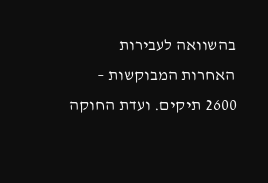בהשוואה לעבירות האחרות המבוקשות – 2600 תיקים. ועדת החוקה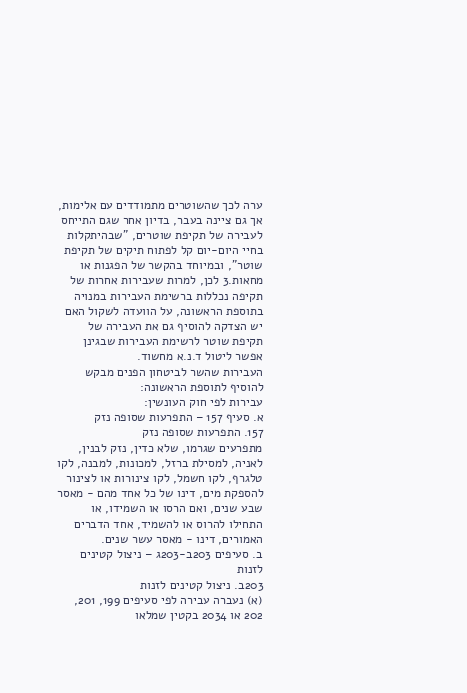ערה לכך שהשוטרים מתמודדים עם אלימות, אך גם ציינה בעבר, בדיון אחר שגם התייחס לעבירה של תקיפת שוטרים, "שבהיתקלות בחיי היום-יום קל לפתוח תיקים של תקיפת שוטר", ובמיוחד בהקשר של הפגנות או מחאות.3 לכן, למרות שעבירות אחרות של תקיפה נכללות ברשימת העבירות במנויה בתוספת הראשונה, על הוועדה לשקול האם יש הצדקה להוסיף גם את העבירה של תקיפת שוטר לרשימת העבירות שבגינן אפשר ליטול ד.נ.א מחשוד.
העבירות שהשר לביטחון הפנים מבקש להוסיף לתוספת הראשונה:
עבירות לפי חוק העונשין:
א. סעיף 157 – התפרעות שסופה נזק
157. התפרעות שסופה נזק
מתפרעים שגרמו, שלא כדין, נזק לבנין, לאניה, למסילת ברזל, למכונות, למבנה, לקו טלגרף, לקו חשמל, לקו צינורות או לצינור להספקת מים, דינו של כל אחד מהם - מאסר שבע שנים, ואם הרסו או השמידו, או התחילו להרוס או להשמיד, אחד הדברים האמורים, דינו - מאסר עשר שנים.
ב. סעיפים 203ב-203ג – ניצול קטינים לזנות
203ב. ניצול קטינים לזנות
(א) נעברה עבירה לפי סעיפים 199, 201, 202 או 2034 בקטין שמלאו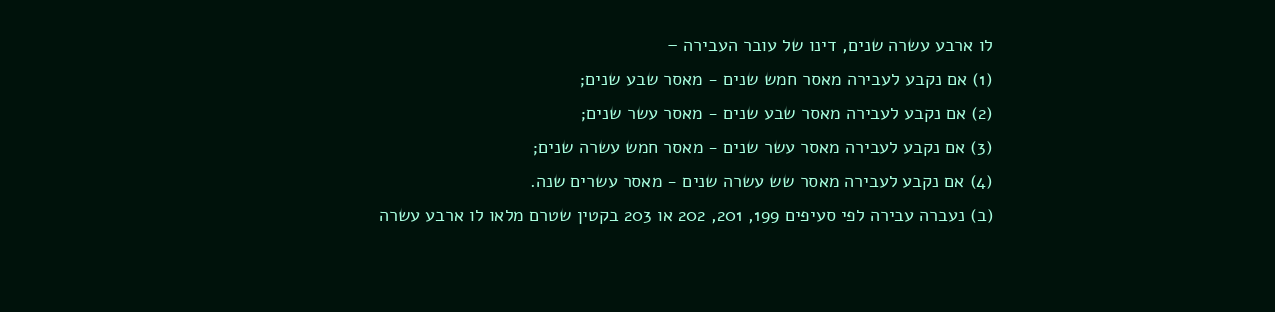לו ארבע עשרה שנים, דינו של עובר העבירה –
(1) אם נקבע לעבירה מאסר חמש שנים - מאסר שבע שנים;
(2) אם נקבע לעבירה מאסר שבע שנים - מאסר עשר שנים;
(3) אם נקבע לעבירה מאסר עשר שנים - מאסר חמש עשרה שנים;
(4) אם נקבע לעבירה מאסר שש עשרה שנים - מאסר עשרים שנה.
(ב) נעברה עבירה לפי סעיפים 199, 201, 202 או 203 בקטין שטרם מלאו לו ארבע עשרה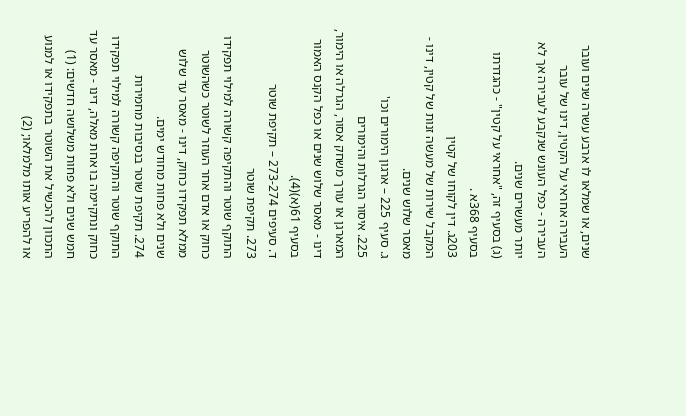שנים, או שמלאו לו ארבע עשרה שנים ועובר העבירה אחראי על הקטין, דינו של עובר העבירה - כפל העונש שנקבע לעבירה אך לא יותר מעשרים שנים.
(ג) בסעיף זה, "אחראי על קטין" - כהגדרתו בסעיף 368א .
203ג. דין לקוחו של קטין
המקבל שירות של מעשה זנות של קטין, דינו - מאסר שלוש שנים.
ג. סעיף 225 – ארגון הימורים וכו'
225. איסור הגרלות והימורים
המארגן או עורך משחק אסור, הגרלה או הימור, דינו - מאסר שלוש שנים או כפל הקנס האמור בסעיף 61(א)(4).
ד. סעיפים 273-274 – תקיפת שוטר
273. תקיפת שוטר
התוקף שוטר והתקיפה קשורה למילוי תפקידו כחוק או אדם אחר העוזר לשוטר כשהשוטר ממלא תפקידו כחוק, דינו - מאסר עד שלוש שנים ולא פחות מחודש ימים.
274. תקיפת שוטר בנסיבות מחמירות
התוקף שוטר והתקיפה קשורה למילוי תפקידו כחוק ונתקיימה בו אחת מאלה, דינו - מאסר עד חמש שנים ולא פחות משלושה חדשים: (1) התכוון להכשיל את השוטר בתפקידו או למנוע או להפריע אותו מלמלאו; (2)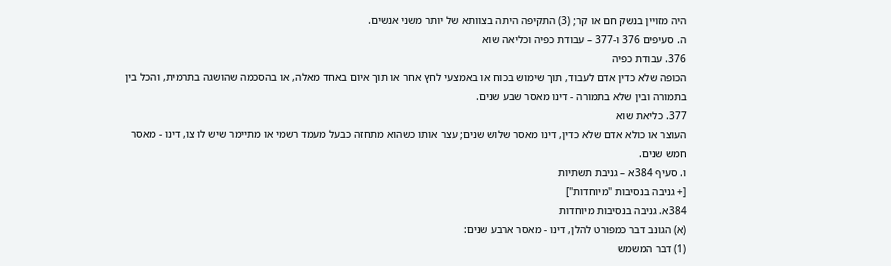היה מזויין בנשק חם או קר; (3) התקיפה היתה בצוותא של יותר משני אנשים.
ה. סעיפים 376 ו-377 – עבודת כפיה וכליאה שוא
376. עבודת כפיה
הכופה שלא כדין אדם לעבוד, תוך שימוש בכוח או באמצעי לחץ אחר או תוך איום באחד מאלה, או בהסכמה שהושגה בתרמית, והכל בין בתמורה ובין שלא בתמורה - דינו מאסר שבע שנים.
377. כליאת שוא
העוצר או כולא אדם שלא כדין, דינו מאסר שלוש שנים; עצר אותו כשהוא מתחזה כבעל מעמד רשמי או מתיימר שיש לו צו, דינו - מאסר חמש שנים.
ו. סעיף 384א – גניבת תשתיות
[+ גניבה בנסיבות "מיוחדות"]
384א. גניבה בנסיבות מיוחדות
(א) הגונב דבר כמפורט להלן, דינו - מאסר ארבע שנים:
(1) דבר המשמש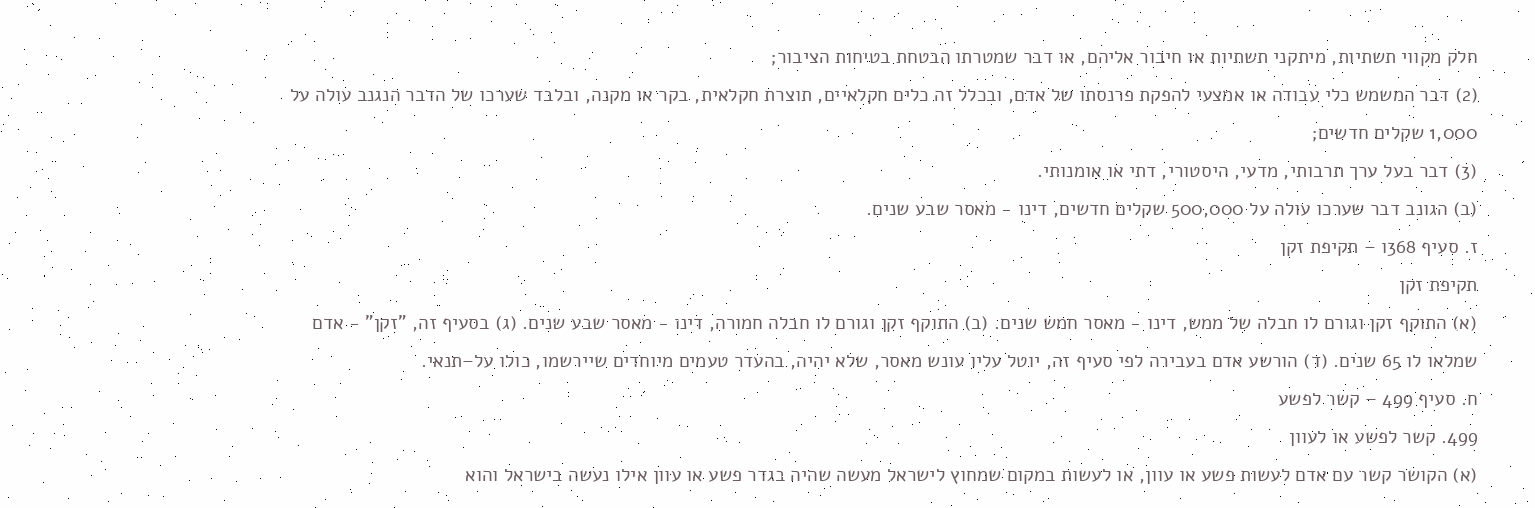חלק מקווי תשתיות, מיתקני תשתיות או חיבור אליהם, או דבר שמטרתו הבטחת בטיחות הציבור;
(2) דבר המשמש כלי עבודה או אמצעי להפקת פרנסתו של אדם, ובכלל זה כלים חקלאיים, תוצרת חקלאית, בקר או מקנה, ובלבד שערכו של הדבר הנגנב עולה על 1,000 שקלים חדשים;
(3) דבר בעל ערך תרבותי, מדעי, היסטורי, דתי או אומנותי.
(ב) הגונב דבר שערכו עולה על 500,000 שקלים חדשים, דינו - מאסר שבע שנים.
ז. סעיף 368ו – תקיפת זקן
תקיפת זקן
(א) התוקף זקן וגורם לו חבלה של ממש, דינו - מאסר חמש שנים. (ב) התוקף זקן וגורם לו חבלה חמורה, דינו - מאסר שבע שנים. (ג) בסעיף זה, "זקן" - אדם שמלאו לו 65 שנים. (ד) הורשע אדם בעבירה לפי סעיף זה, יוטל עליו עונש מאסר, שלא יהיה, בהעדר טעמים מיוחדים שיירשמו, כולו על–תנאי.
ח. סעיף 499 – קשר לפשע
499. קשר לפשע או לעוון
(א) הקושר קשר עם אדם לעשות פשע או עוון, או לעשות במקום שמחוץ לישראל מעשה שהיה בגדר פשע או עוון אילו נעשה בישראל והוא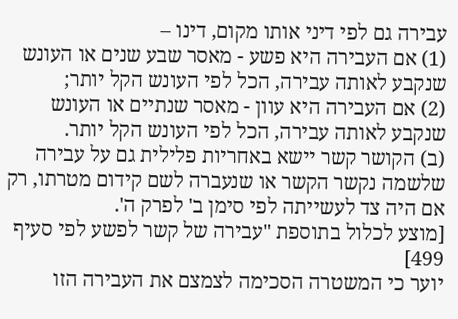עבירה גם לפי דיני אותו מקום, דינו –
(1) אם העבירה היא פשע - מאסר שבע שנים או העונש שנקבע לאותה עבירה, הכל לפי העונש הקל יותר;
(2) אם העבירה היא עוון - מאסר שנתיים או העונש שנקבע לאותה עבירה, הכל לפי העונש הקל יותר.
(ב) הקושר קשר יישא באחריות פלילית גם על עבירה שלשמה נקשר הקשר או שנעברה לשם קידום מטרתו, רק אם היה צד לעשייתה לפי סימן ב' לפרק ה'.
[מוצע לכלול בתוספת "עבירה של קשר לפשע לפי סעיף 499]
יוער כי המשטרה הסכימה לצמצם את העבירה הזו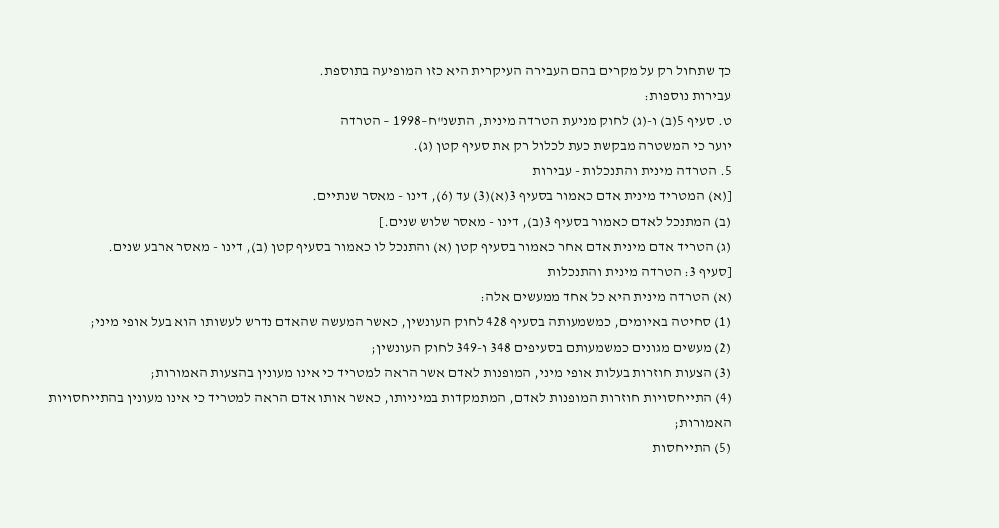כך שתחול רק על מקרים בהם העבירה העיקרית היא כזו המופיעה בתוספת.
עבירות נוספות:
ט. סעיף 5(ב) ו-(ג) לחוק מניעת הטרדה מינית, התשנ"ח–1998 – הטרדה
יוער כי המשטרה מבקשת כעת לכלול רק את סעיף קטן (ג).
5. הטרדה מינית והתנכלות - עבירות
[(א) המטריד מינית אדם כאמור בסעיף 3(א)(3) עד (6), דינו - מאסר שנתיים.
(ב) המתנכל לאדם כאמור בסעיף 3(ב), דינו - מאסר שלוש שנים.]
(ג) הטריד אדם מינית אדם אחר כאמור בסעיף קטן (א) והתנכל לו כאמור בסעיף קטן (ב), דינו - מאסר ארבע שנים.
[סעיף 3: הטרדה מינית והתנכלות
(א) הטרדה מינית היא כל אחד ממעשים אלה:
(1) סחיטה באיומים, כמשמעותה בסעיף 428 לחוק העונשין, כאשר המעשה שהאדם נדרש לעשותו הוא בעל אופי מיני;
(2) מעשים מגונים כמשמעותם בסעיפים 348 ו-349 לחוק העונשין;
(3) הצעות חוזרות בעלות אופי מיני, המופנות לאדם אשר הראה למטריד כי אינו מעונין בהצעות האמורות;
(4) התייחסויות חוזרות המופנות לאדם, המתמקדות במיניותו, כאשר אותו אדם הראה למטריד כי אינו מעונין בהתייחסויות האמורות;
(5) התייחסות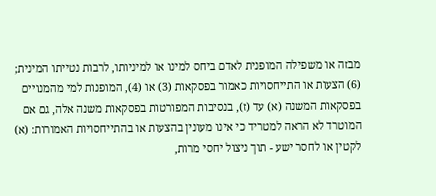מבזה או משפילה המופנית לאדם ביחס למינו או למיניותו, לרבות נטייתו המינית;
(6) הצעות או התייחסויות כאמור בפסקאות (3) או (4), המופנות למי מהמנויים בפסקאות המשנה (א) עד (ז), בנסיבות המפורטות בפסקאות משנה אלה, גם אם המוטרד לא הראה למטריד כי אינו מעונין בהצעות או בהתייחסויות האמורות: (א) לקטין או לחסר ישע - תוך ניצול יחסי מרות,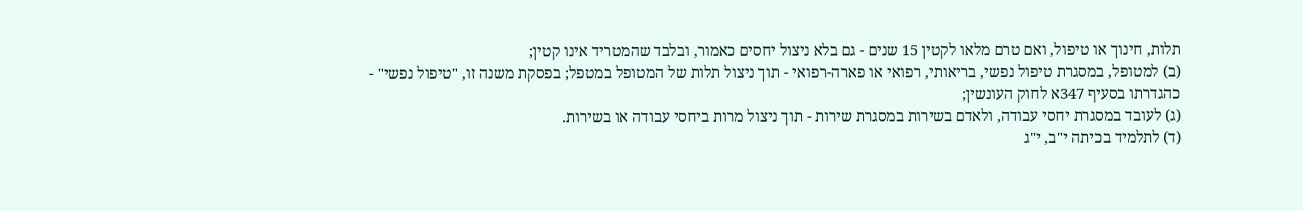תלות, חינוך או טיפול, ואם טרם מלאו לקטין 15 שנים - גם בלא ניצול יחסים כאמור, ובלבד שהמטריד אינו קטין;
(ב) למטופל, במסגרת טיפול נפשי, בריאותי, רפואי או פארה-רפואי - תוך ניצול תלות של המטופל במטפל; בפסקת משנה זו, "טיפול נפשי" - כהגדרתו בסעיף 347א לחוק העונשין;
(ג) לעובד במסגרת יחסי עבודה, ולאדם בשירות במסגרת שירות - תוך ניצול מרות ביחסי עבודה או בשירות.
(ד) לתלמיד בכיתה י"ב, י"ג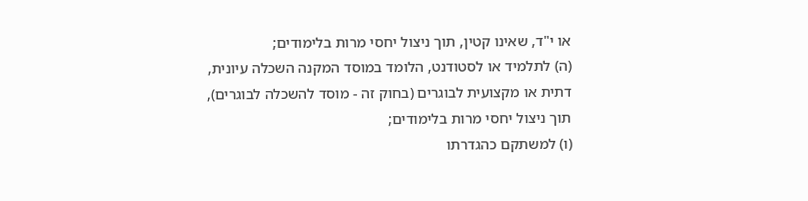או י"ד, שאינו קטין, תוך ניצול יחסי מרות בלימודים;
(ה) לתלמיד או לסטודנט, הלומד במוסד המקנה השכלה עיונית, דתית או מקצועית לבוגרים (בחוק זה - מוסד להשכלה לבוגרים), תוך ניצול יחסי מרות בלימודים;
(ו) למשתקם כהגדרתו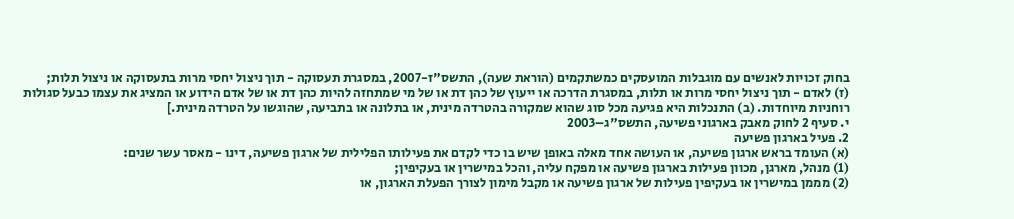בחוק זכויות לאנשים עם מוגבלות המועסקים כמשתקמים (הוראת שעה), התשס"ז-2007, במסגרת תעסוקה - תוך ניצול יחסי מרות בתעסוקה או ניצול תלות;
(ז) לאדם - תוך ניצול יחסי מרות או תלות, במסגרת הדרכה או ייעוץ של כהן דת או של מי שמתחזה להיות כהן דת או של אדם הידוע או המציג את עצמו כבעל סגולות רוחניות מיוחדות. (ב) התנכלות היא פגיעה מכל סוג שהוא שמקורה בהטרדה מינית, או בתלונה או בתביעה, שהוגשו על הטרדה מינית.]
י. סעיף 2 לחוק מאבק בארגוני פשיעה, התשס"ג–2003
2. פעיל בארגון פשיעה
(א) העומד בראש ארגון פשיעה, או העושה אחד מאלה באופן שיש בו כדי לקדם את פעילותו הפלילית של ארגון פשיעה, דינו - מאסר עשר שנים:
(1) מנהל, מארגן, מכוון פעילות בארגון פשיעה או מפקח עליה, והכל במישרין או בעקיפין;
(2) מממן במישרין או בעקיפין פעילות של ארגון פשיעה או מקבל מימון לצורך הפעלת הארגון, או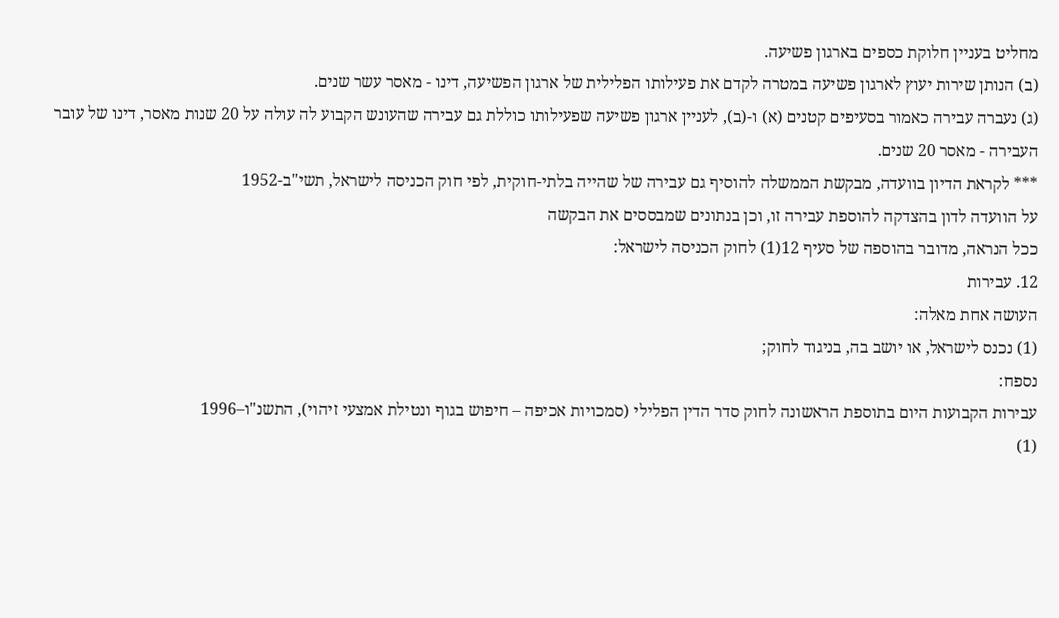מחליט בעניין חלוקת כספים בארגון פשיעה.
(ב) הנותן שירות יעוץ לארגון פשיעה במטרה לקדם את פעילותו הפלילית של ארגון הפשיעה, דינו - מאסר עשר שנים.
(ג) נעברה עבירה כאמור בסעיפים קטנים (א) ו-(ב), לעניין ארגון פשיעה שפעילותו כוללת גם עבירה שהעונש הקבוע לה עולה על 20 שנות מאסר, דינו של עובר העבירה - מאסר 20 שנים.
*** לקראת הדיון בוועדה, מבקשת הממשלה להוסיף גם עבירה של שהייה בלתי-חוקית, לפי חוק הכניסה לישראל, תשי"ב-1952
על הוועדה לדון בהצדקה להוספת עבירה זו, וכן בנתונים שמבססים את הבקשה
ככל הנראה, מדובר בהוספה של סעיף 12(1) לחוק הכניסה לישראל:
12. עבירות
העושה אחת מאלה:
(1) נכנס לישראל, או יושב בה, בניגוד לחוק;
נספח:
עבירות הקבועות היום בתוספת הראשונה לחוק סדר הדין הפלילי (סמכויות אכיפה – חיפוש בגוף ונטילת אמצעי זיהוי), התשנ"ו–1996
(1)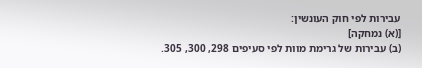עבירות לפי חוק העונשין:
[(א) נמחקה]
(ב) עבירות של גרימת מוות לפי סעיפים 298, 300, 305.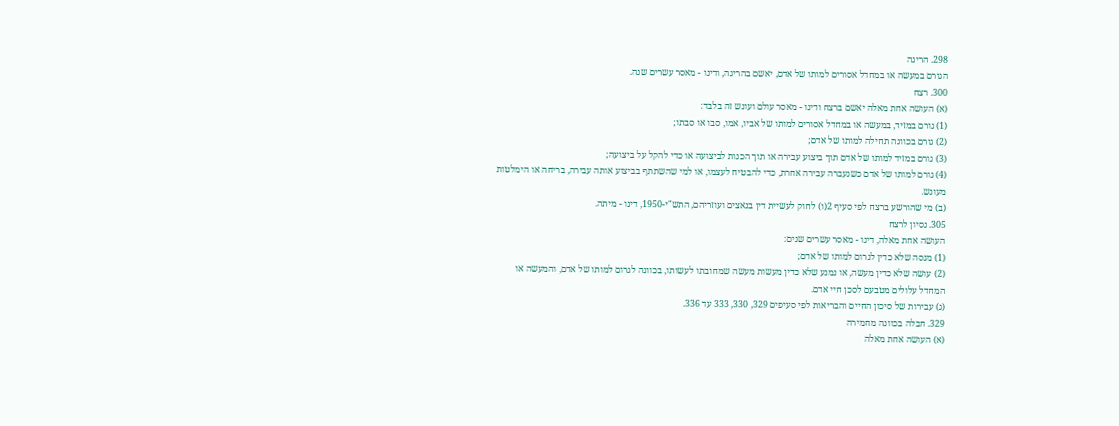298. הריגה
הגורם במעשה או במחדל אסורים למותו של אדם, יאשם בהריגה, ודינו - מאסר עשרים שנה.
300. רצח
(א) העושה אחת מאלה יאשם ברצח ודינו - מאסר עולם ועונש זה בלבד:
(1) גורם במזיד, במעשה או במחדל אסורים למותו של אביו, אמו, סבו או סבתו;
(2) גורם בכוונה תחילה למותו של אדם;
(3) גורם במזיד למותו של אדם תוך ביצוע עבירה או תוך הכנות לביצועה או כדי להקל על ביצועה;
(4) גורם למותו של אדם כשנעברה עבירה אחרת, כדי להבטיח לעצמו, או למי שהשתתף בביצוע אותה עבירה, בריחה או הימלטות מעונש.
(ב) מי שהורשע ברצח לפי סעיף 2(ו) לחוק לעשיית דין בנאצים ועוזריהם, התש"י-1950, דינו - מיתה.
305. נסיון לרצח
העושה אחת מאלה, דינו - מאסר עשרים שנים:
(1) מנסה שלא כדין לגרום למותו של אדם;
(2) עושה שלא כדין מעשה, או נמנע שלא כדין מעשות מעשה שמחובתו לעשותו, בכוונה לגרום למותו של אדם, והמעשה או המחדל עלולים מטבעם לסכן חיי אדם.
(ג) עבירות של סיכון החיים והבריאות לפי סעיפים 329, 330, 333 עד 336.
329. חבלה בכוונה מחמירה
(א) העושה אחת מאלה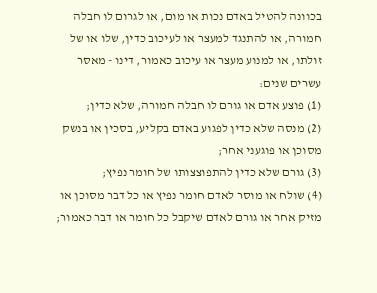בכוונה להטיל באדם נכות או מום, או לגרום לו חבלה חמורה, או להתנגד למעצר או לעיכוב כדין, שלו או של זולתו, או למנוע מעצר או עיכוב כאמור, דינו - מאסר עשרים שנים:
(1) פוצע אדם או גורם לו חבלה חמורה, שלא כדין;
(2) מנסה שלא כדין לפגוע באדם בקליע, בסכין או בנשק מסוכן או פוגעני אחר;
(3) גורם שלא כדין להתפוצצותו של חומר נפיץ;
(4) שולח או מוסר לאדם חומר נפיץ או כל דבר מסוכן או מזיק אחר או גורם לאדם שיקבל כל חומר או דבר כאמור;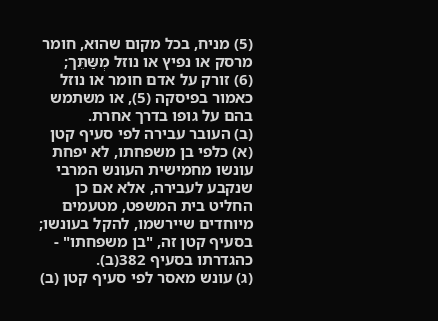(5) מניח, בכל מקום שהוא, חומר מרסק או נפיץ או נוזל מְשַּתֵּך;
(6) זורק על אדם חומר או נוזל כאמור בפיסקה (5), או משתמש בהם על גופו בדרך אחרת.
(ב) העובר עבירה לפי סעיף קטן (א) כלפי בן משפחתו, לא יפחת עונשו מחמישית העונש המרבי שנקבע לעבירה, אלא אם כן החליט בית המשפט, מטעמים מיוחדים שיירשמו, להקל בעונשו; בסעיף קטן זה, "בן משפחתו" - כהגדרתו בסעיף 382(ב).
(ג) עונש מאסר לפי סעיף קטן (ב)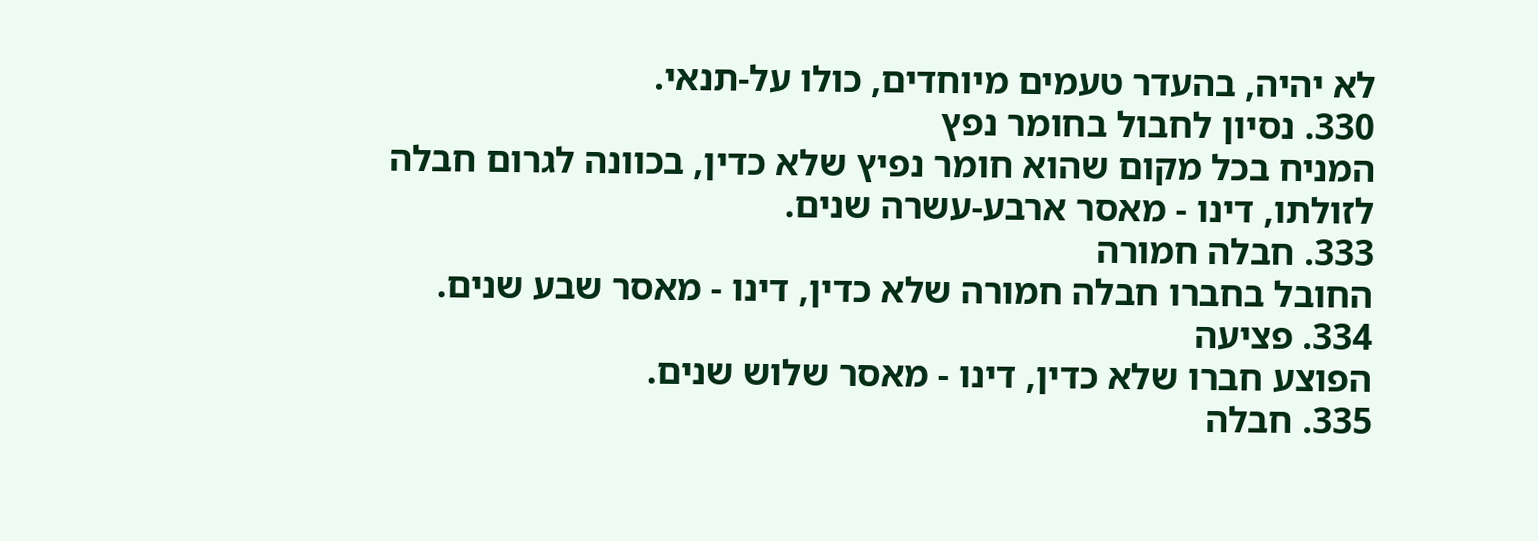לא יהיה, בהעדר טעמים מיוחדים, כולו על-תנאי.
330. נסיון לחבול בחומר נפץ
המניח בכל מקום שהוא חומר נפיץ שלא כדין, בכוונה לגרום חבלה לזולתו, דינו - מאסר ארבע-עשרה שנים.
333. חבלה חמורה
החובל בחברו חבלה חמורה שלא כדין, דינו - מאסר שבע שנים.
334. פציעה
הפוצע חברו שלא כדין, דינו - מאסר שלוש שנים.
335. חבלה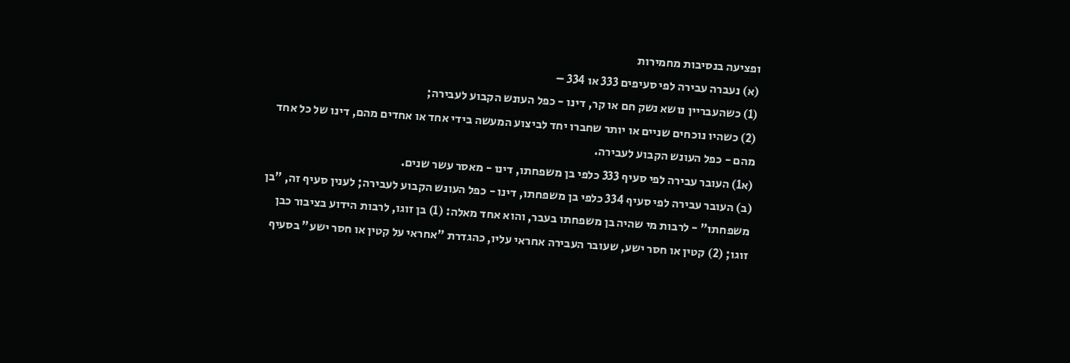ופציעה בנסיבות מחמירות
(א) נעברה עבירה לפי סעיפים 333 או 334 –
(1) כשהעבריין נושא נשק חם או קר, דינו - כפל העונש הקבוע לעבירה;
(2) כשהיו נוכחים שניים או יותר שחברו יחד לביצוע המעשה בידי אחד או אחדים מהם, דינו של כל אחד מהם - כפל העונש הקבוע לעבירה.
(א1) העובר עבירה לפי סעיף 333 כלפי בן משפחתו, דינו - מאסר עשר שנים.
(ב) העובר עבירה לפי סעיף 334 כלפי בן משפחתו, דינו - כפל העונש הקבוע לעבירה; לענין סעיף זה, "בן משפחתו" - לרבות מי שהיה בן משפחתו בעבר, והוא אחד מאלה: (1) בן זוגו, לרבות הידוע בציבור כבן זוגו; (2) קטין או חסר ישע, שעובר העבירה אחראי עליו, כהגדרת "אחראי על קטין או חסר ישע" בסעיף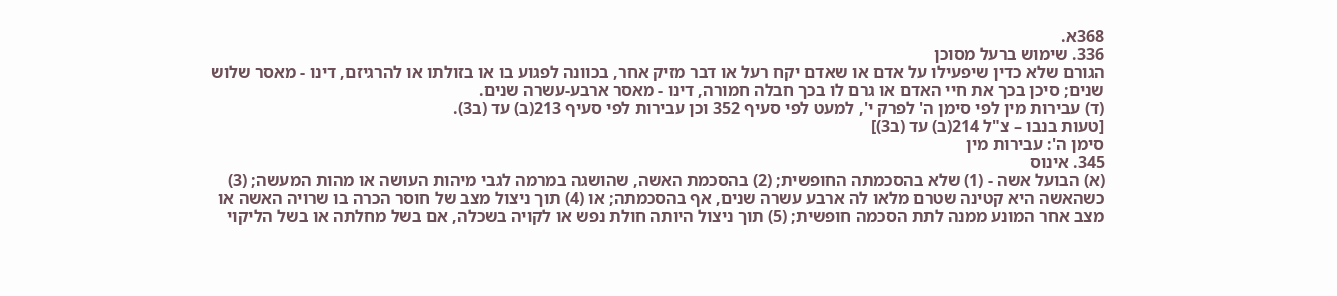368א.
336. שימוש ברעל מסוכן
הגורם שלא כדין שיפעילו על אדם או שאדם יקח רעל או דבר מזיק אחר, בכוונה לפגוע בו או בזולתו או להרגיזם, דינו - מאסר שלוש שנים; סיכן בכך את חיי האדם או גרם לו בכך חבלה חמורה, דינו - מאסר ארבע-עשרה שנים.
(ד) עבירות מין לפי סימן ה' לפרק י', למעט לפי סעיף 352 וכן עבירות לפי סעיף 213(ב) עד (ב3).
[טעות בנבו – צ"ל 214(ב) עד (ב3)]
סימן ה': עבירות מין
345. אינוס
(א) הבועל אשה - (1) שלא בהסכמתה החופשית; (2) בהסכמת האשה, שהושגה במרמה לגבי מיהות העושה או מהות המעשה; (3) כשהאשה היא קטינה שטרם מלאו לה ארבע עשרה שנים, אף בהסכמתה; או (4) תוך ניצול מצב של חוסר הכרה בו שרויה האשה או מצב אחר המונע ממנה לתת הסכמה חופשית; (5) תוך ניצול היותה חולת נפש או לקויה בשכלה, אם בשל מחלתה או בשל הליקוי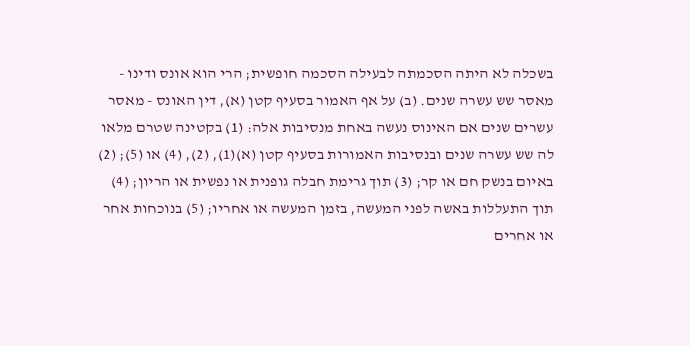בשכלה לא היתה הסכמתה לבעילה הסכמה חופשית; הרי הוא אונס ודינו - מאסר שש עשרה שנים. (ב) על אף האמור בסעיף קטן (א), דין האונס - מאסר עשרים שנים אם האינוס נעשה באחת מנסיבות אלה: (1) בקטינה שטרם מלאו לה שש עשרה שנים ובנסיבות האמורות בסעיף קטן (א)(1), (2), (4) או (5); (2) באיום בנשק חם או קר; (3) תוך גרימת חבלה גופנית או נפשית או הריון; (4) תוך התעללות באשה לפני המעשה, בזמן המעשה או אחריו; (5) בנוכחות אחר או אחרים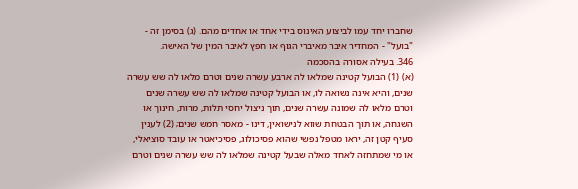שחברו יחד עמו לביצוע האינוס בידי אחד או אחדים מהם. (ג) בסימן זה - "בועל" - המחדיר איבר מאיברי הגוף או חפץ לאיבר המין של האישה.
346. בעילה אסורה בהסכמה
(א) (1) הבועל קטינה שמלאו לה ארבע עשרה שנים וטרם מלאו לה שש עשרה שנים, והיא אינה נשואה לו, או הבועל קטינה שמלאו לה שש עשרה שנים וטרם מלאו לה שמונה עשרה שנים, תוך ניצול יחסי תלות, מרות, חינוך או השגחה, או תוך הבטחת שווא לנישואין, דינו - מאסר חמש שנים; (2) לענין סעיף קטן זה, יראו מטפל נפשי שהוא פסיכולוג, פסיכיאטר או עובד סוציאלי, או מי שמתחזה לאחד מאלה שבעל קטינה שמלאו לה שש עשרה שנים וטרם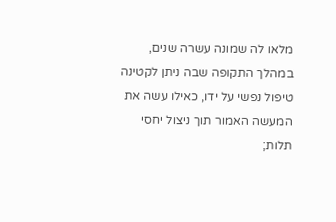מלאו לה שמונה עשרה שנים, במהלך התקופה שבה ניתן לקטינה טיפול נפשי על ידו, כאילו עשה את המעשה האמור תוך ניצול יחסי תלות;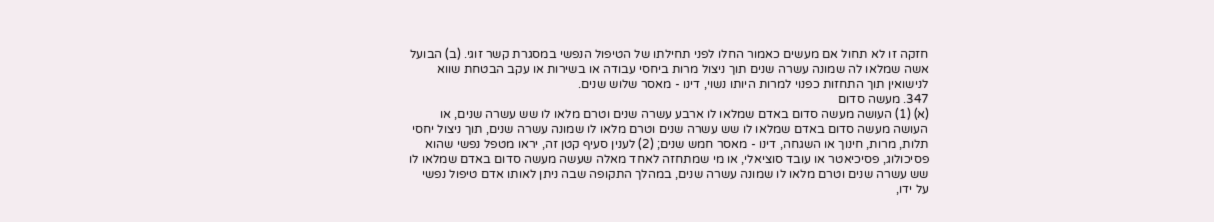חזקה זו לא תחול אם מעשים כאמור החלו לפני תחילתו של הטיפול הנפשי במסגרת קשר זוגי. (ב) הבועל אשה שמלאו לה שמונה עשרה שנים תוך ניצול מרות ביחסי עבודה או בשירות או עקב הבטחת שווא לנישואין תוך התחזות כפנוי למרות היותו נשוי, דינו - מאסר שלוש שנים.
347. מעשה סדום
(א) (1) העושה מעשה סדום באדם שמלאו לו ארבע עשרה שנים וטרם מלאו לו שש עשרה שנים, או העושה מעשה סדום באדם שמלאו לו שש עשרה שנים וטרם מלאו לו שמונה עשרה שנים, תוך ניצול יחסי תלות, מרות, חינוך או השגחה, דינו - מאסר חמש שנים; (2) לענין סעיף קטן זה, יראו מטפל נפשי שהוא פסיכולוג, פסיכיאטר או עובד סוציאלי, או מי שמתחזה לאחד מאלה שעשה מעשה סדום באדם שמלאו לו שש עשרה שנים וטרם מלאו לו שמונה עשרה שנים, במהלך התקופה שבה ניתן לאותו אדם טיפול נפשי על ידו,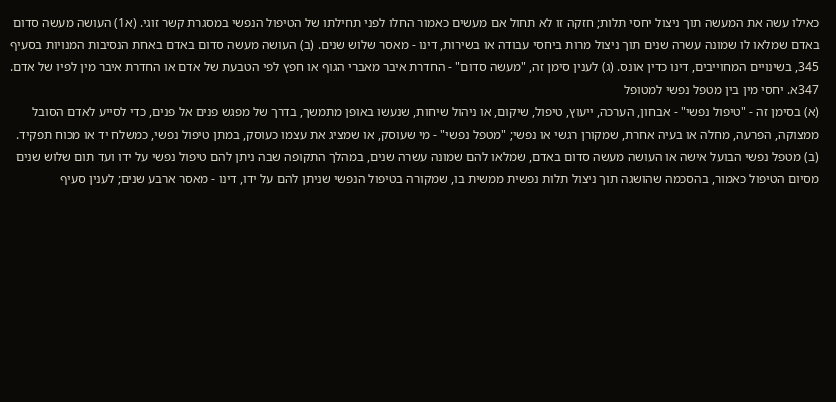כאילו עשה את המעשה תוך ניצול יחסי תלות; חזקה זו לא תחול אם מעשים כאמור החלו לפני תחילתו של הטיפול הנפשי במסגרת קשר זוגי. (א1) העושה מעשה סדום באדם שמלאו לו שמונה עשרה שנים תוך ניצול מרות ביחסי עבודה או בשירות, דינו - מאסר שלוש שנים. (ב) העושה מעשה סדום באדם באחת הנסיבות המנויות בסעיף 345, בשינויים המחוייבים, דינו כדין אונס. (ג) לענין סימן זה, "מעשה סדום" - החדרת איבר מאברי הגוף או חפץ לפי הטבעת של אדם או החדרת איבר מין לפיו של אדם.
347א. יחסי מין בין מטפל נפשי למטופל
(א) בסימן זה - "טיפול נפשי" - אבחון, הערכה, ייעוץ, טיפול, שיקום, או ניהול שיחות, שנעשו באופן מתמשך, בדרך של מפגש פנים אל פנים, כדי לסייע לאדם הסובל ממצוקה, הפרעה, מחלה או בעיה אחרת, שמקורן רגשי או נפשי; "מטפל נפשי" - מי שעוסק, או שמציג את עצמו כעוסק, במתן טיפול נפשי, כמשלח יד או מכוח תפקיד. (ב) מטפל נפשי הבועל אישה או העושה מעשה סדום באדם, שמלאו להם שמונה עשרה שנים, במהלך התקופה שבה ניתן להם טיפול נפשי על ידו ועד תום שלוש שנים מסיום הטיפול כאמור, בהסכמה שהושגה תוך ניצול תלות נפשית ממשית בו, שמקורה בטיפול הנפשי שניתן להם על ידו, דינו - מאסר ארבע שנים; לענין סעיף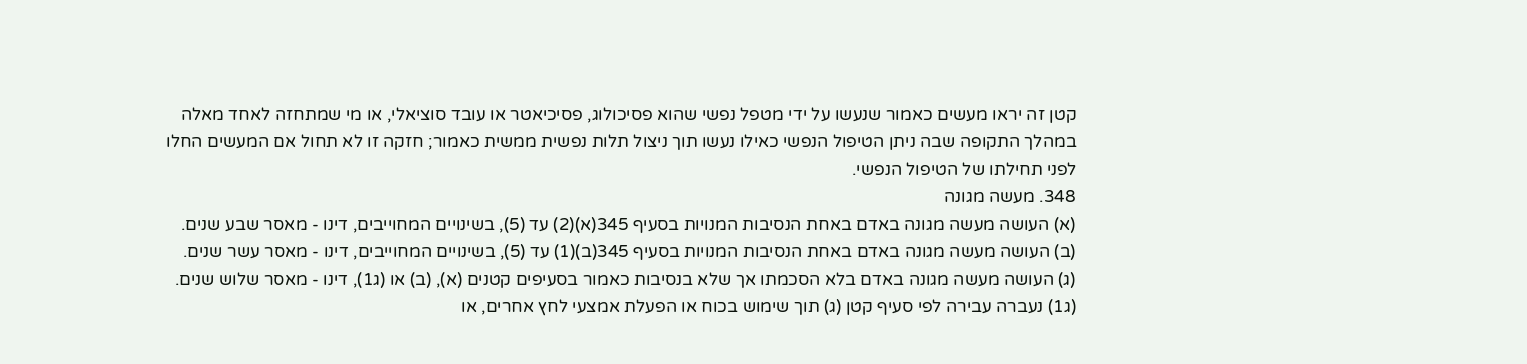קטן זה יראו מעשים כאמור שנעשו על ידי מטפל נפשי שהוא פסיכולוג, פסיכיאטר או עובד סוציאלי, או מי שמתחזה לאחד מאלה במהלך התקופה שבה ניתן הטיפול הנפשי כאילו נעשו תוך ניצול תלות נפשית ממשית כאמור; חזקה זו לא תחול אם המעשים החלו לפני תחילתו של הטיפול הנפשי.
348. מעשה מגונה
(א) העושה מעשה מגונה באדם באחת הנסיבות המנויות בסעיף 345(א)(2) עד (5), בשינויים המחוייבים, דינו - מאסר שבע שנים. (ב) העושה מעשה מגונה באדם באחת הנסיבות המנויות בסעיף 345(ב)(1) עד (5), בשינויים המחוייבים, דינו - מאסר עשר שנים. (ג) העושה מעשה מגונה באדם בלא הסכמתו אך שלא בנסיבות כאמור בסעיפים קטנים (א), (ב) או (ג1), דינו - מאסר שלוש שנים. (ג1) נעברה עבירה לפי סעיף קטן (ג) תוך שימוש בכוח או הפעלת אמצעי לחץ אחרים, או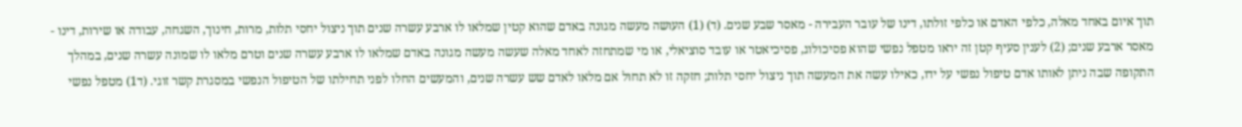תוך איום באחד מאלה, כלפי האדם או כלפי זולתו, דינו של עובר העבירה - מאסר שבע שנים. (ד) (1) העושה מעשה מגונה באדם שהוא קטין שמלאו לו ארבע עשרה שנים תוך ניצול יחסי תלות, מרות, חינוך, השגחה, עבודה או שירות, דינו - מאסר ארבע שנים; (2) לענין סעיף קטן זה יראו מטפל נפשי שהוא פסיכולוג, פסיכיאטר או עובד סוציאלי, או מי שמתחזה לאחד מאלה שעשה מעשה מגונה באדם שמלאו לו ארבע עשרה שנים וטרם מלאו לו שמונה עשרה שנים, במהלך התקופה שבה ניתן לאותו אדם טיפול נפשי על ידו, כאילו עשה את המעשה תוך ניצול יחסי תלות; חזקה זו לא תחול אם מלאו לאדם שש עשרה שנים, והמעשים החלו לפני תחילתו של הטיפול הנפשי במסגרת קשר זוגי. (ד1) מטפל נפשי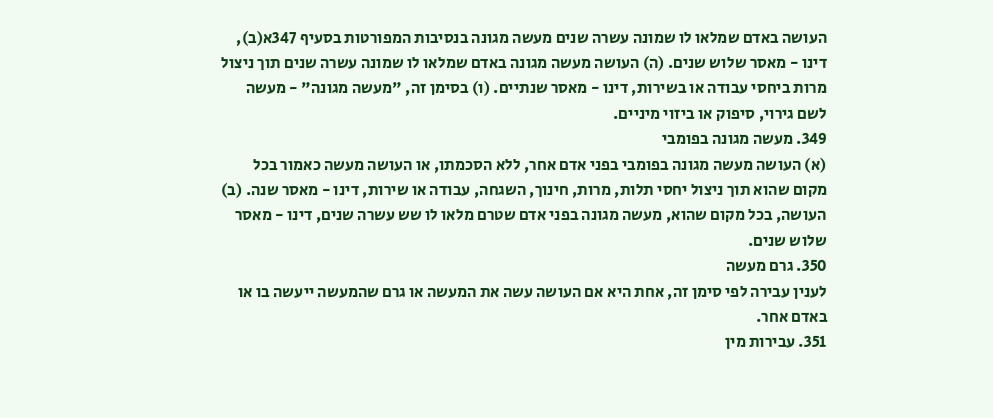העושה באדם שמלאו לו שמונה עשרה שנים מעשה מגונה בנסיבות המפורטות בסעיף 347א(ב), דינו - מאסר שלוש שנים. (ה) העושה מעשה מגונה באדם שמלאו לו שמונה עשרה שנים תוך ניצול מרות ביחסי עבודה או בשירות, דינו - מאסר שנתיים. (ו) בסימן זה, "מעשה מגונה" - מעשה לשם גירוי, סיפוק או ביזוי מיניים.
349. מעשה מגונה בפומבי
(א) העושה מעשה מגונה בפומבי בפני אדם אחר, ללא הסכמתו, או העושה מעשה כאמור בכל מקום שהוא תוך ניצול יחסי תלות, מרות, חינוך, השגחה, עבודה או שירות, דינו - מאסר שנה. (ב) העושה, בכל מקום שהוא, מעשה מגונה בפני אדם שטרם מלאו לו שש עשרה שנים, דינו - מאסר שלוש שנים.
350. גרם מעשה
לענין עבירה לפי סימן זה, אחת היא אם העושה עשה את המעשה או גרם שהמעשה ייעשה בו או באדם אחר.
351. עבירות מין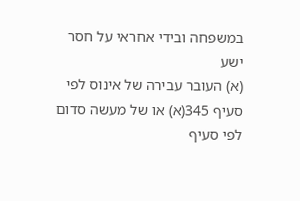במשפחה ובידי אחראי על חסר ישע
(א) העובר עבירה של אינוס לפי סעיף 345(א) או של מעשה סדום לפי סעיף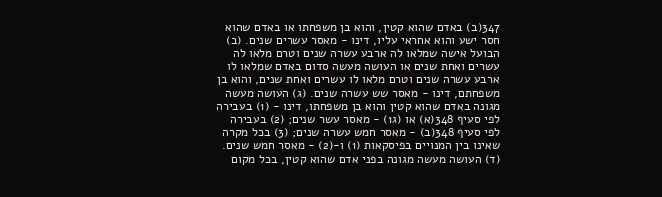347(ב) באדם שהוא קטין, והוא בן משפחתו או באדם שהוא חסר ישע והוא אחראי עליו, דינו - מאסר עשרים שנים. (ב) הבועל אישה שמלאו לה ארבע עשרה שנים וטרם מלאו לה עשרים ואחת שנים או העושה מעשה סדום באדם שמלאו לו ארבע עשרה שנים וטרם מלאו לו עשרים ואחת שנים, והוא בן משפחתם, דינו - מאסר שש עשרה שנים. (ג) העושה מעשה מגונה באדם שהוא קטין והוא בן משפחתו, דינו - (1) בעבירה לפי סעיף 348(א) או (ג1) - מאסר עשר שנים; (2) בעבירה לפי סעיף 348(ב) - מאסר חמש עשרה שנים; (3) בכל מקרה שאינו בין המנויים בפיסקאות (1) ו-(2) - מאסר חמש שנים. (ד) העושה מעשה מגונה בפני אדם שהוא קטין, בכל מקום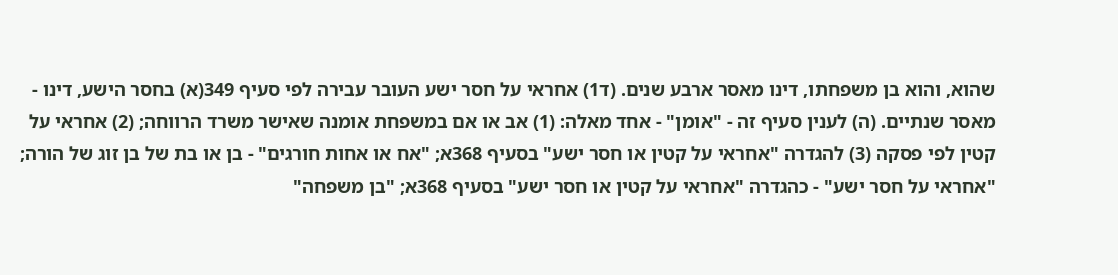שהוא, והוא בן משפחתו, דינו מאסר ארבע שנים. (ד1) אחראי על חסר ישע העובר עבירה לפי סעיף 349(א) בחסר הישע, דינו - מאסר שנתיים. (ה) לענין סעיף זה - "אומן" - אחד מאלה: (1) אב או אם במשפחת אומנה שאישר משרד הרווחה; (2) אחראי על קטין לפי פסקה (3) להגדרה "אחראי על קטין או חסר ישע" בסעיף 368א; "אח או אחות חורגים" - בן או בת של בן זוג של הורה; "אחראי על חסר ישע" - כהגדרה "אחראי על קטין או חסר ישע" בסעיף 368א; "בן משפחה"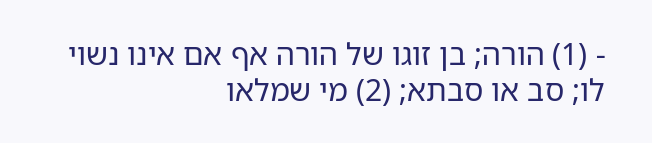- (1) הורה; בן זוגו של הורה אף אם אינו נשוי לו; סב או סבתא; (2) מי שמלאו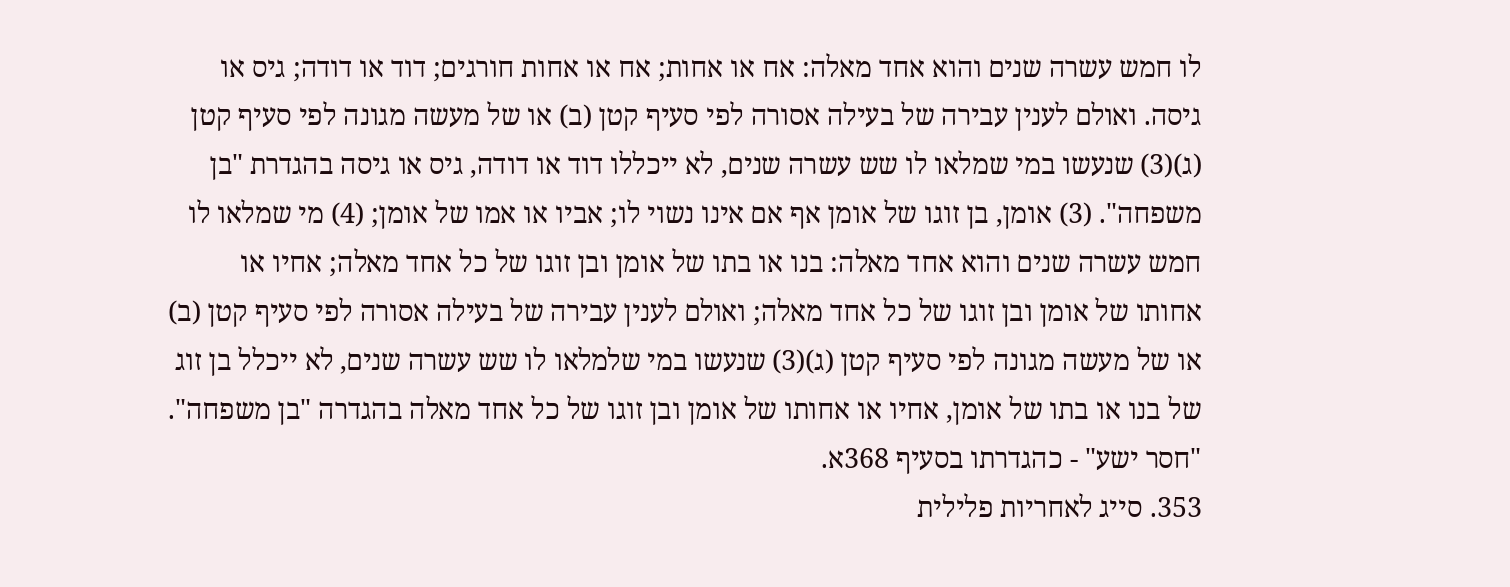לו חמש עשרה שנים והוא אחד מאלה: אח או אחות; אח או אחות חורגים; דוד או דודה; גיס או גיסה. ואולם לענין עבירה של בעילה אסורה לפי סעיף קטן (ב) או של מעשה מגונה לפי סעיף קטן (ג)(3) שנעשו במי שמלאו לו שש עשרה שנים, לא ייכללו דוד או דודה, גיס או גיסה בהגדרת "בן משפחה". (3) אומן, בן זוגו של אומן אף אם אינו נשוי לו; אביו או אמו של אומן; (4) מי שמלאו לו חמש עשרה שנים והוא אחד מאלה: בנו או בתו של אומן ובן זוגו של כל אחד מאלה; אחיו או אחותו של אומן ובן זוגו של כל אחד מאלה; ואולם לענין עבירה של בעילה אסורה לפי סעיף קטן (ב) או של מעשה מגונה לפי סעיף קטן (ג)(3) שנעשו במי שלמלאו לו שש עשרה שנים, לא ייכלל בן זוג של בנו או בתו של אומן, אחיו או אחותו של אומן ובן זוגו של כל אחד מאלה בהגדרה "בן משפחה". "חסר ישע" - כהגדרתו בסעיף 368א.
353. סייג לאחריות פלילית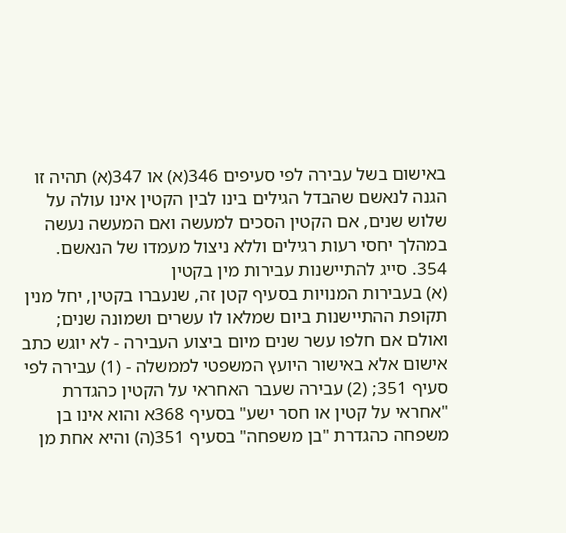באישום בשל עבירה לפי סעיפים 346(א) או 347(א) תהיה זו הגנה לנאשם שהבדל הגילים בינו לבין הקטין אינו עולה על שלוש שנים, אם הקטין הסכים למעשה ואם המעשה נעשה במהלך יחסי רעות רגילים וללא ניצול מעמדו של הנאשם.
354. סייג להתיישנות עבירות מין בקטין
(א) בעבירות המנויות בסעיף קטן זה, שנעברו בקטין, יחל מנין תקופת ההתיישנות ביום שמלאו לו עשרים ושמונה שנים; ואולם אם חלפו עשר שנים מיום ביצוע העבירה - לא יוגש כתב אישום אלא באישור היועץ המשפטי לממשלה - (1) עבירה לפי סעיף 351; (2) עבירה שעבר האחראי על הקטין כהגדרת "אחראי על קטין או חסר ישע" בסעיף 368א והוא אינו בן משפחה כהגדרת "בן משפחה" בסעיף 351(ה) והיא אחת מן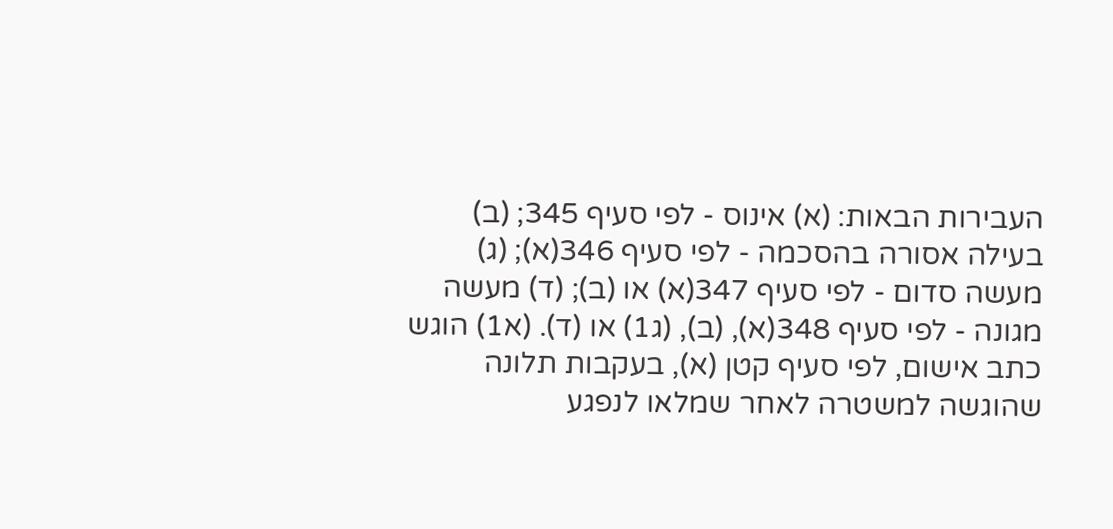העבירות הבאות: (א) אינוס - לפי סעיף 345; (ב) בעילה אסורה בהסכמה - לפי סעיף 346(א); (ג) מעשה סדום - לפי סעיף 347(א) או (ב); (ד) מעשה מגונה - לפי סעיף 348(א), (ב), (ג1) או (ד). (א1) הוגש כתב אישום, לפי סעיף קטן (א), בעקבות תלונה שהוגשה למשטרה לאחר שמלאו לנפגע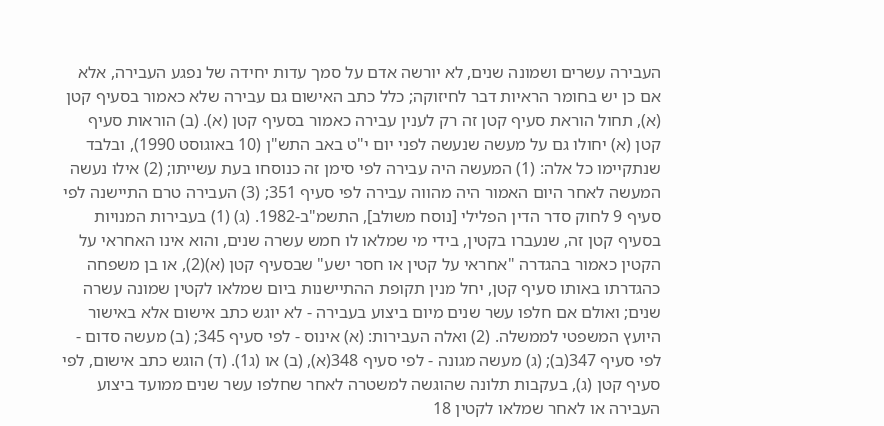העבירה עשרים ושמונה שנים, לא יורשה אדם על סמך עדות יחידה של נפגע העבירה, אלא אם כן יש בחומר הראיות דבר לחיזוקה; כלל כתב האישום גם עבירה שלא כאמור בסעיף קטן (א), תחול הוראת סעיף קטן זה רק לענין עבירה כאמור בסעיף קטן (א). (ב) הוראות סעיף קטן (א) יחולו גם על מעשה שנעשה לפני יום י"ט באב התש"ן (10 באוגוסט 1990), ובלבד שנתקיימו כל אלה: (1) המעשה היה עבירה לפי סימן זה כנוסחו בעת עשייתו; (2) אילו נעשה המעשה לאחר היום האמור היה מהווה עבירה לפי סעיף 351; (3) העבירה טרם התיישנה לפי סעיף 9 לחוק סדר הדין הפלילי [נוסח משולב], התשמ"ב-1982. (ג) (1) בעבירות המנויות בסעיף קטן זה, שנעברו בקטין, בידי מי שמלאו לו חמש עשרה שנים, והוא אינו האחראי על הקטין כאמור בהגדרה "אחראי על קטין או חסר ישע" שבסעיף קטן (א)(2), או בן משפחה כהגדרתו באותו סעיף קטן, יחל מנין תקופת ההתיישנות ביום שמלאו לקטין שמונה עשרה שנים; ואולם אם חלפו עשר שנים מיום ביצוע בעבירה - לא יוגש כתב אישום אלא באישור היועץ המשפטי לממשלה. (2) ואלה העבירות: (א) אינוס - לפי סעיף 345; (ב) מעשה סדום - לפי סעיף 347(ב); (ג) מעשה מגונה - לפי סעיף 348(א), (ב) או (ג1). (ד) הוגש כתב אישום, לפי סעיף קטן (ג), בעקבות תלונה שהוגשה למשטרה לאחר שחלפו עשר שנים ממועד ביצוע העבירה או לאחר שמלאו לקטין 18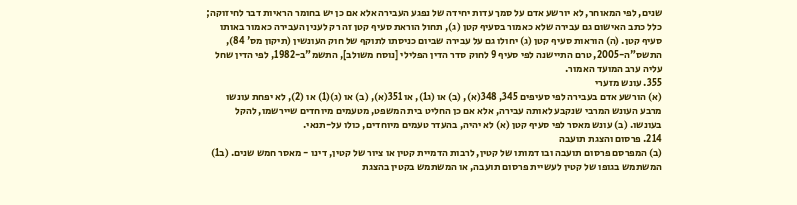שנים, לפי המאוחר, לא יורשע אדם על סמך עדות יחידה של נפגע העבירה אלא אם כן יש בחומר הראיות דבר לחיזוקה; כלל כתב האישום גם עבירה שלא כאמור בסעיף קטן (ג), תחול הוראת סעיף קטן זה רק לענין העבירה כאמור באותו סעיף קטן. (ה) הוראות סעיף קטן (ג) יחולו גם על עבירה שביום כניסתו לתוקף של חוק העונשין (תיקון מס' 84), התשס"ה-2005, טרם התיישנה לפי סעיף 9 לחוק סדר הדין הפלילי [נוסח משולב], התשמ"ב-1982, לפי הדין שחל עליה ערב המועד האמור.
355. עונש מזערי
(א) הורשע אדם בעבירה לפי סעיפים 345, 348(א), (ב) או (ג1), או 351(א), (ב) או (ג)(1) או (2), לא יפחת עונשו מרבע העונש המרבי שנקבע לאותה עבירה, אלא אם כן החליט בית המשפט, מטעמים מיוחדים שיירשמו, להקל בעונשו. (ב) עונש מאסר לפי סעיף קטן (א) לא יהיה, בהעדר טעמים מיוחדים, כולו על-תנאי.
214. פרסום והצגת תועבה
(ב) המפרסם פרסום תועבה ובו דמותו של קטין, לרבות הדמיית קטין או ציור של קטין, דינו - מאסר חמש שנים. (ב1) המשתמש בגופו של קטין לעשיית פרסום תועבה, או המשתמש בקטין בהצגת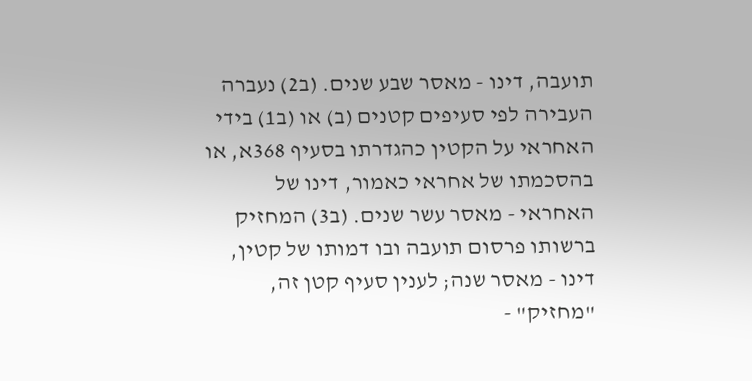תועבה, דינו - מאסר שבע שנים. (ב2) נעברה העבירה לפי סעיפים קטנים (ב) או (ב1) בידי האחראי על הקטין כהגדרתו בסעיף 368א, או בהסכמתו של אחראי כאמור, דינו של האחראי - מאסר עשר שנים. (ב3) המחזיק ברשותו פרסום תועבה ובו דמותו של קטין, דינו - מאסר שנה; לענין סעיף קטן זה, "מחזיק" -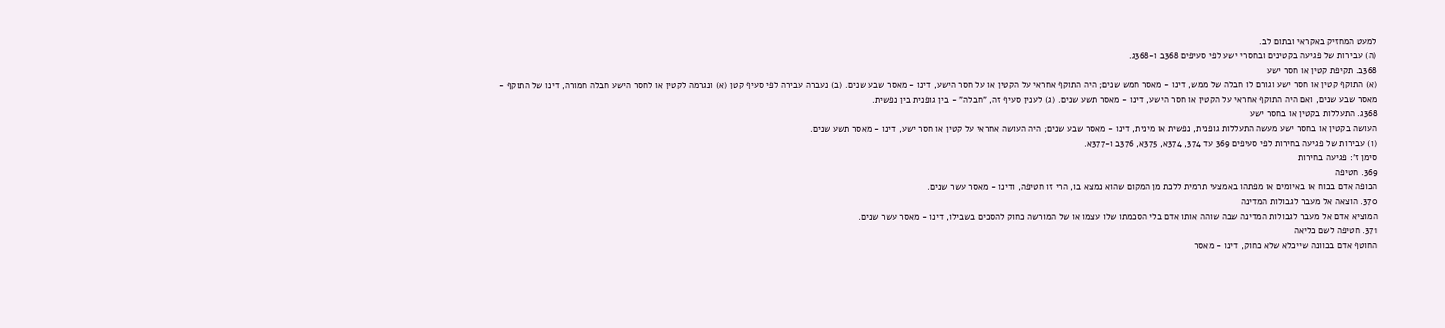למעט המחזיק באקראי ובתום לב.
(ה) עבירות של פגיעה בקטינים ובחסרי ישע לפי סעיפים 368ב ו-368ג.
368ב. תקיפת קטין או חסר ישע
(א) התוקף קטין או חסר ישע וגורם לו חבלה של ממש, דינו - מאסר חמש שנים; היה התוקף אחראי על הקטין או על חסר הישע, דינו - מאסר שבע שנים. (ב) נעברה עבירה לפי סעיף קטן (א) ונגרמה לקטין או לחסר הישע חבלה חמורה, דינו של התוקף - מאסר שבע שנים, ואם היה התוקף אחראי על הקטין או חסר הישע, דינו - מאסר תשע שנים. (ג) לענין סעיף זה, "חבלה" - בין גופנית בין נפשית.
368ג. התעללות בקטין או בחסר ישע
העושה בקטין או בחסר ישע מעשה התעללות גופנית, נפשית או מינית, דינו - מאסר שבע שנים; היה העושה אחראי על קטין או חסר ישע, דינו - מאסר תשע שנים.
(ו) עבירות של פגיעה בחירות לפי סעיפים 369 עד 374, 374א, 375א, 376ב ו-377א.
סימן ז': פגיעה בחירות
369. חטיפה
הכופה אדם בכוח או באיומים או מפתהו באמצעי תרמית ללכת מן המקום שהוא נמצא בו, הרי זו חטיפה, ודינו - מאסר עשר שנים.
370. הוצאה אל מעבר לגבולות המדינה
המוציא אדם אל מעבר לגבולות המדינה שבה שוהה אותו אדם בלי הסכמתו שלו עצמו או של המורשה כחוק להסכים בשבילו, דינו - מאסר עשר שנים.
371. חטיפה לשם כליאה
החוטף אדם בכוונה שייכלא שלא כחוק, דינו - מאסר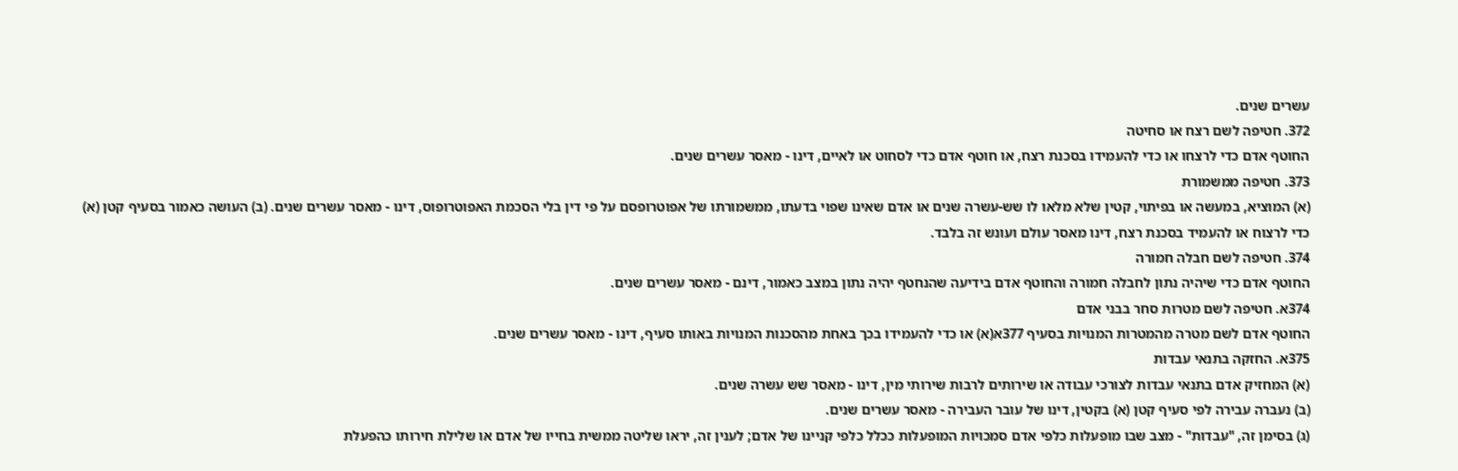עשרים שנים.
372. חטיפה לשם רצח או סחיטה
החוטף אדם כדי לרצחו או כדי להעמידו בסכנת רצח, או חוטף אדם כדי לסחוט או לאיים, דינו - מאסר עשרים שנים.
373. חטיפה ממשמורת
(א) המוציא, במעשה או בפיתוי, קטין שלא מלאו לו שש-עשרה שנים או אדם שאינו שפוי בדעתו, ממשמורתו של אפוטרופסם על פי דין בלי הסכמת האפוטרופוס, דינו - מאסר עשרים שנים. (ב) העושה כאמור בסעיף קטן (א) כדי לרצוח או להעמיד בסכנת רצח, דינו מאסר עולם ועונש זה בלבד.
374. חטיפה לשם חבלה חמורה
החוטף אדם כדי שיהיה נתון לחבלה חמורה והחוטף אדם בידיעה שהנחטף יהיה נתון במצב כאמור, דינם - מאסר עשרים שנים.
374א. חטיפה לשם מטרות סחר בבני אדם
החוטף אדם לשם מטרה מהמטרות המנויות בסעיף 377א(א) או כדי להעמידו בכך באחת מהסכנות המנויות באותו סעיף, דינו - מאסר עשרים שנים.
375א. החזקה בתנאי עבדות
(א) המחזיק אדם בתנאי עבדות לצורכי עבודה או שירותים לרבות שירותי מין, דינו - מאסר שש עשרה שנים.
(ב) נעברה עבירה לפי סעיף קטן (א) בקטין, דינו של עובר העבירה - מאסר עשרים שנים.
(ג) בסימן זה, "עבדות" - מצב שבו מופעלות כלפי אדם סמכויות המופעלות ככלל כלפי קניינו של אדם; לענין זה, יראו שליטה ממשית בחייו של אדם או שלילת חירותו כהפעלת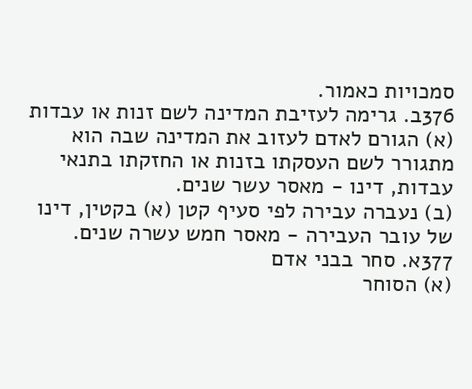סמכויות כאמור.
376ב. גרימה לעזיבת המדינה לשם זנות או עבדות
(א) הגורם לאדם לעזוב את המדינה שבה הוא מתגורר לשם העסקתו בזנות או החזקתו בתנאי עבדות, דינו - מאסר עשר שנים.
(ב) נעברה עבירה לפי סעיף קטן (א) בקטין, דינו של עובר העבירה - מאסר חמש עשרה שנים.
377א. סחר בבני אדם
(א) הסוחר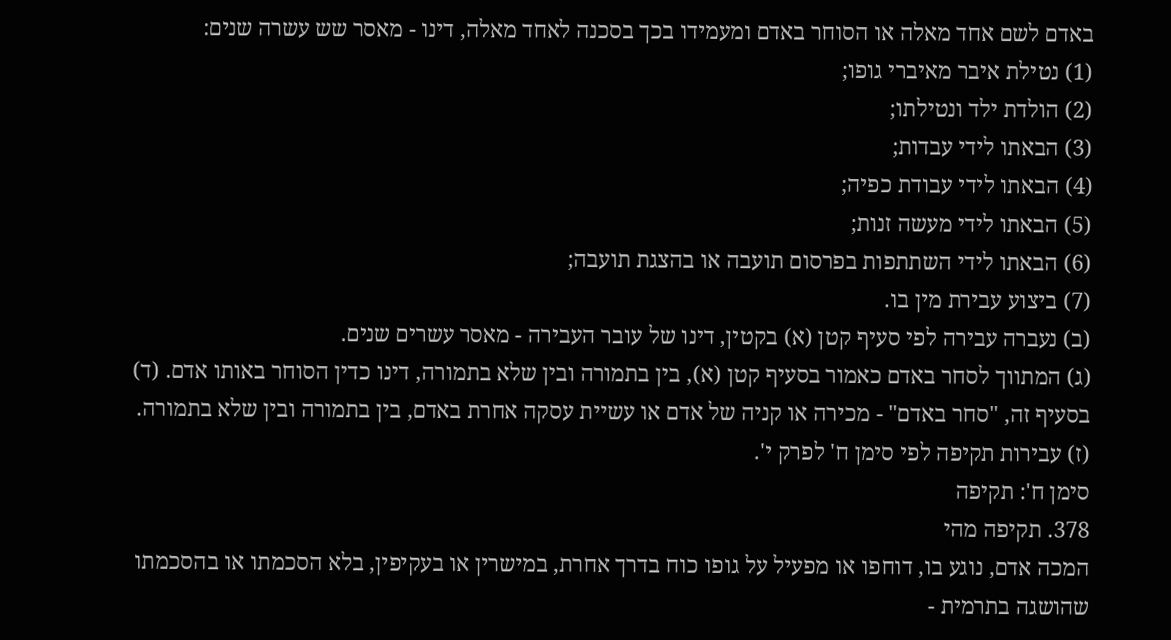באדם לשם אחד מאלה או הסוחר באדם ומעמידו בכך בסכנה לאחד מאלה, דינו - מאסר שש עשרה שנים:
(1) נטילת איבר מאיברי גופו;
(2) הולדת ילד ונטילתו;
(3) הבאתו לידי עבדות;
(4) הבאתו לידי עבודת כפיה;
(5) הבאתו לידי מעשה זנות;
(6) הבאתו לידי השתתפות בפרסום תועבה או בהצגת תועבה;
(7) ביצוע עבירת מין בו.
(ב) נעברה עבירה לפי סעיף קטן (א) בקטין, דינו של עובר העבירה - מאסר עשרים שנים.
(ג) המתווך לסחר באדם כאמור בסעיף קטן (א), בין בתמורה ובין שלא בתמורה, דינו כדין הסוחר באותו אדם. (ד) בסעיף זה, "סחר באדם" - מכירה או קניה של אדם או עשיית עסקה אחרת באדם, בין בתמורה ובין שלא בתמורה.
(ז) עבירות תקיפה לפי סימן ח' לפרק י'.
סימן ח': תקיפה
378. תקיפה מהי
המכה אדם, נוגע בו, דוחפו או מפעיל על גופו כוח בדרך אחרת, במישרין או בעקיפין, בלא הסכמתו או בהסכמתו שהושגה בתרמית -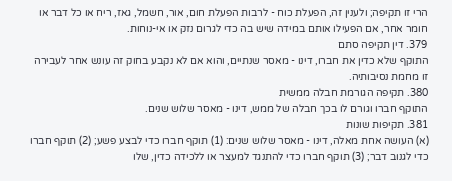הרי זו תקיפה; ולענין זה, הפעלת כוח - לרבות הפעלת חום, אור, חשמל, גאז, ריח או כל דבר או חומר אחר, אם הפעילו אותם במידה שיש בה כדי לגרום נזק או אי-נוחות.
379. דין תקיפה סתם
התוקף שלא כדין את חברו, דינו - מאסר שנתיים, והוא אם לא נקבע בחוק זה עונש אחר לעבירה זו מחמת נסיבותיה.
380. תקיפה הגורמת חבלה ממשית
התוקף חברו וגורם לו בכך חבלה של ממש, דינו - מאסר שלוש שנים.
381. תקיפות שונות
(א) העושה אחת מאלה, דינו - מאסר שלוש שנים: (1) תוקף חברו כדי לבצע פשע; (2) תוקף חברו כדי לגנוב דבר; (3) תוקף חברו כדי להתנגד למעצר או ללכידה כדין, שלו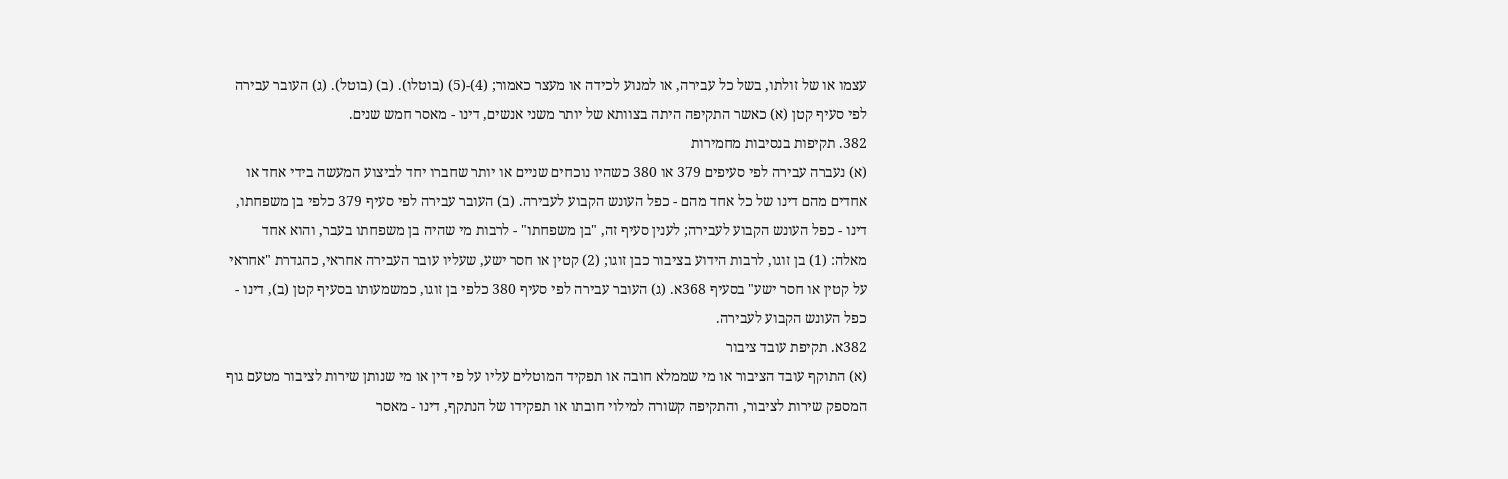עצמו או של זולתו, בשל כל עבירה, או למנוע לכידה או מעצר כאמור; (4)-(5) (בוטלו). (ב) (בוטל). (ג) העובר עבירה לפי סעיף קטן (א) כאשר התקיפה היתה בצוותא של יותר משני אנשים, דינו - מאסר חמש שנים.
382. תקיפות בנסיבות מחמירות
(א) נעברה עבירה לפי סעיפים 379 או 380 כשהיו נוכחים שניים או יותר שחברו יחד לביצוע המעשה בידי אחד או אחדים מהם דינו של כל אחד מהם - כפל העונש הקבוע לעבירה. (ב) העובר עבירה לפי סעיף 379 כלפי בן משפחתו, דינו - כפל העונש הקבוע לעבירה; לענין סעיף זה, "בן משפחתו" - לרבות מי שהיה בן משפחתו בעבר, והוא אחד מאלה: (1) בן זוגו, לרבות הידוע בציבור כבן זוגו; (2) קטין או חסר ישע, שעליו עובר העבירה אחראי, כהגדרת "אחראי על קטין או חסר ישע" בסעיף 368א. (ג) העובר עבירה לפי סעיף 380 כלפי בן זוגו, כמשמעותו בסעיף קטן (ב), דינו - כפל העונש הקבוע לעבירה.
382א. תקיפת עובד ציבור
(א) התוקף עובד הציבור או מי שממלא חובה או תפקיד המוטלים עליו על פי דין או מי שנותן שירות לציבור מטעם גוף המספק שירות לציבור, והתקיפה קשורה למילוי חובתו או תפקידו של הנתקף, דינו - מאסר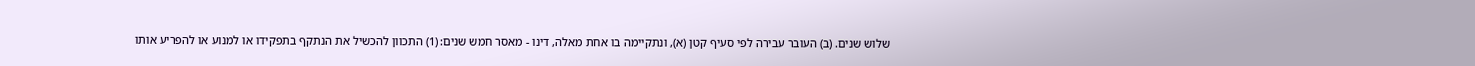שלוש שנים. (ב) העובר עבירה לפי סעיף קטן (א), ונתקיימה בו אחת מאלה, דינו - מאסר חמש שנים: (1) התכוון להכשיל את הנתקף בתפקידו או למנוע או להפריע אותו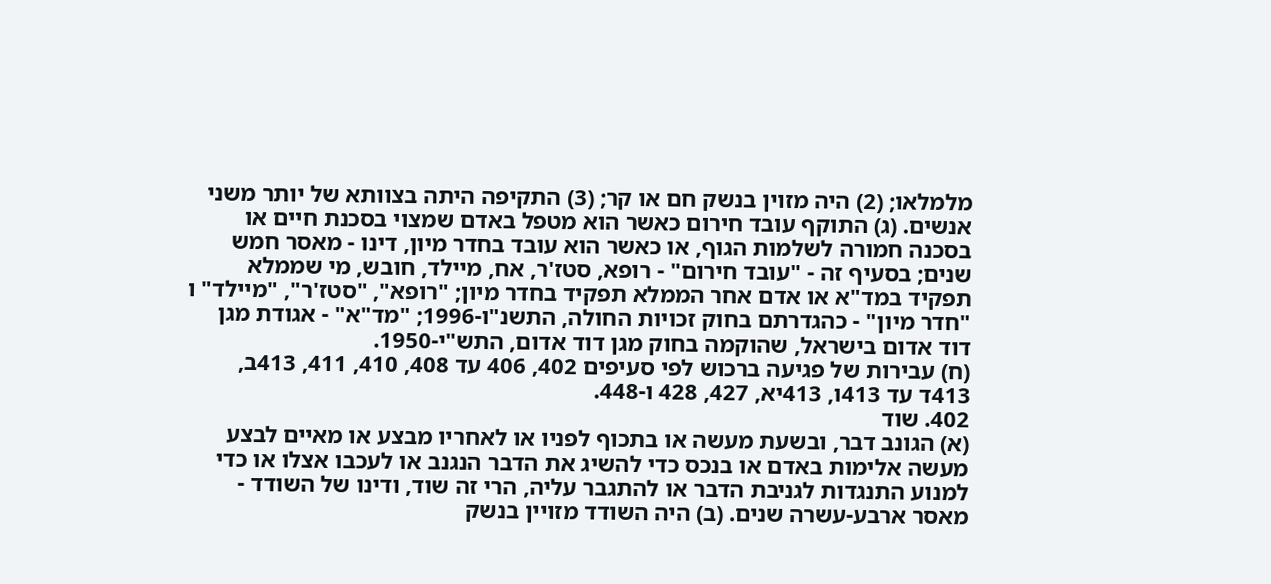מלמלאו; (2) היה מזוין בנשק חם או קר; (3) התקיפה היתה בצוותא של יותר משני אנשים. (ג) התוקף עובד חירום כאשר הוא מטפל באדם שמצוי בסכנת חיים או בסכנה חמורה לשלמות הגוף, או כאשר הוא עובד בחדר מיון, דינו - מאסר חמש שנים; בסעיף זה - "עובד חירום" - רופא, סטז'ר, אח, מיילד, חובש, מי שממלא תפקיד במד"א או אדם אחר הממלא תפקיד בחדר מיון; "רופא", "סטז'ר", "מיילד" ו "חדר מיון" - כהגדרתם בחוק זכויות החולה, התשנ"ו-1996; "מד"א" - אגודת מגן דוד אדום בישראל, שהוקמה בחוק מגן דוד אדום, התש"י-1950.
(ח) עבירות של פגיעה ברכוש לפי סעיפים 402, 406 עד 408, 410, 411, 413ב, 413ד עד 413ו, 413יא, 427, 428 ו-448.
402. שוד
(א) הגונב דבר, ובשעת מעשה או בתכוף לפניו או לאחריו מבצע או מאיים לבצע מעשה אלימות באדם או בנכס כדי להשיג את הדבר הנגנב או לעכבו אצלו או כדי למנוע התנגדות לגניבת הדבר או להתגבר עליה, הרי זה שוד, ודינו של השודד - מאסר ארבע-עשרה שנים. (ב) היה השודד מזויין בנשק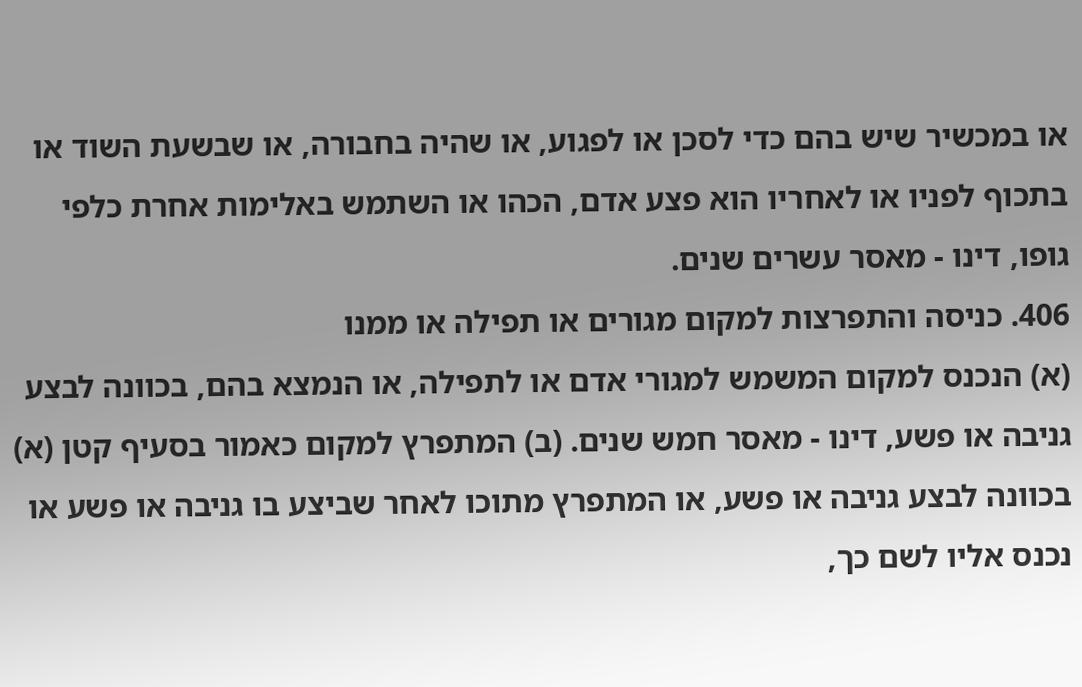או במכשיר שיש בהם כדי לסכן או לפגוע, או שהיה בחבורה, או שבשעת השוד או בתכוף לפניו או לאחריו הוא פצע אדם, הכהו או השתמש באלימות אחרת כלפי גופו, דינו - מאסר עשרים שנים.
406. כניסה והתפרצות למקום מגורים או תפילה או ממנו
(א) הנכנס למקום המשמש למגורי אדם או לתפילה, או הנמצא בהם, בכוונה לבצע גניבה או פשע, דינו - מאסר חמש שנים. (ב) המתפרץ למקום כאמור בסעיף קטן (א) בכוונה לבצע גניבה או פשע, או המתפרץ מתוכו לאחר שביצע בו גניבה או פשע או נכנס אליו לשם כך,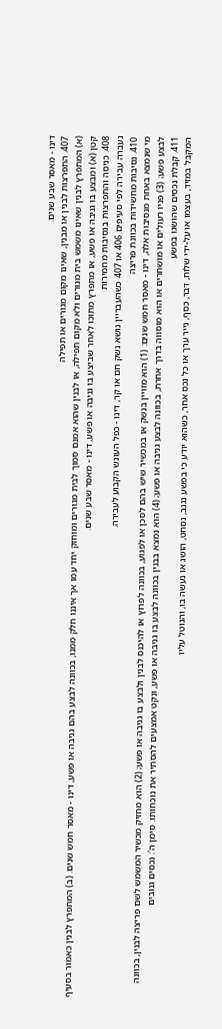דינו - מאסר שבע שנים.
407. התפרצות לבנין או מבנין, שאינו מקום מגורים או תפילה
(א) המתפרץ לבנין שאינו משמש בית מגורים ולא מקום תפילה, או לבנין שהוא אמנם סמוך לבית מגורים ומוחזק יחד עמו אך איננו חלק ממנו, בכוונה לבצע בהם גניבה או פשע, דינו - מאסר חמש שנים. (ב) המתפרץ לבנין כאמור בסעיף קטן (א) ומבצע בו גניבה או פשע, או מתפרץ מתוכו לאחר שביצע בו גניבה או פשע, דינו - מאסר שבע שנים.
408. כניסה והתפרצות בנסיבות מחמירות
נעברה עבירה לפי סעיפים 406 או 407 כשהעבריין נושא נשק חם או קר, דינו - כפל העונש הקבוע לעבירה.
410. נסיבות מחשידות בכוונת פריצה
מי שנמצא באחת מנסיבות אלה, דינו - מאסר חמש שנים: (1) הוא מזויין בנשק או במכשיר שיש בהם לסכן או לפגוע, בכוונה לפרוץ או להיכנס לבנין ולבצע בו גניבה או פשע; (2) הוא מחזיק מכשיר המשמש לשם פריצה לבנין, בכוונה לבצע פשע; (3) פניו רעולים או מושחרים או הוא מוסווה בדרך אחרת, בכוונה לבצע גניבה או פשע; (4) הוא נמצא בבנין בכוונה לבצע בו גניבה או פשע, ונקט אמצעים להסתיר את נוכחותו. סימן ה': נכסים גנובים
411. קבלת נכסים שהושגו בפשע
המקבל במזיד, בעצמו או על-ידי שלוח, דבר, כסף, נייר ערך או כל נכס אחר, כשהוא יודע כי בפשע נגנב, נסחט, הושג או נעשה בו, והנוטל עליו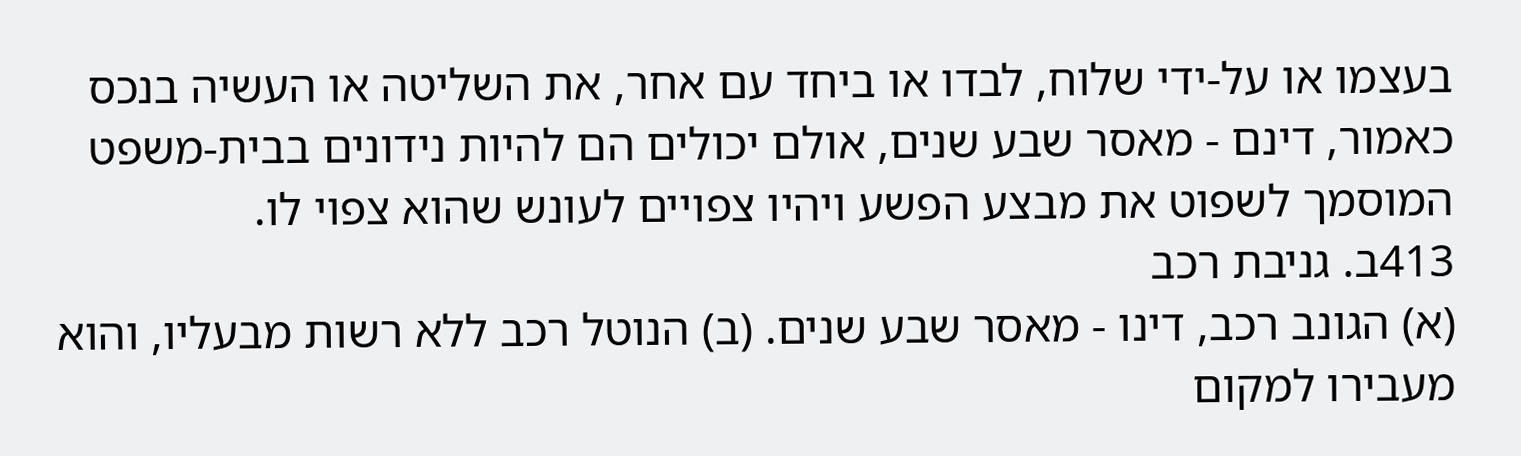בעצמו או על-ידי שלוח, לבדו או ביחד עם אחר, את השליטה או העשיה בנכס כאמור, דינם - מאסר שבע שנים, אולם יכולים הם להיות נידונים בבית-משפט המוסמך לשפוט את מבצע הפשע ויהיו צפויים לעונש שהוא צפוי לו.
413ב. גניבת רכב
(א) הגונב רכב, דינו - מאסר שבע שנים. (ב) הנוטל רכב ללא רשות מבעליו, והוא מעבירו למקום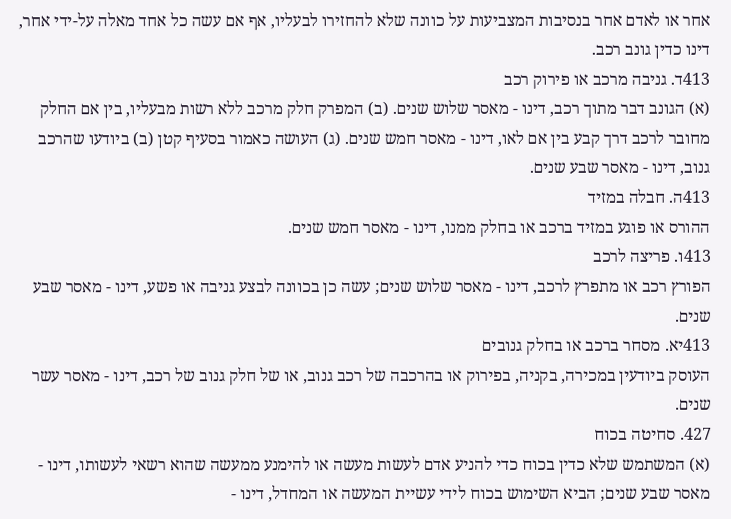אחר או לאדם אחר בנסיבות המצביעות על כוונה שלא להחזירו לבעליו, אף אם עשה כל אחד מאלה על-ידי אחר, דינו כדין גונב רכב.
413ד. גניבה מרכב או פירוק רכב
(א) הגונב דבר מתוך רכב, דינו - מאסר שלוש שנים. (ב) המפרק חלק מרכב ללא רשות מבעליו, בין אם החלק מחובר לרכב דרך קבע בין אם לאו, דינו - מאסר חמש שנים. (ג) העושה כאמור בסעיף קטן (ב) ביודעו שהרכב גנוב, דינו - מאסר שבע שנים.
413ה. חבלה במזיד
ההורס או פוגע במזיד ברכב או בחלק ממנו, דינו - מאסר חמש שנים.
413ו. פריצה לרכב
הפורץ רכב או מתפרץ לרכב, דינו - מאסר שלוש שנים; עשה כן בכוונה לבצע גניבה או פשע, דינו - מאסר שבע שנים.
413יא. מסחר ברכב או בחלק גנובים
העוסק ביודעין במכירה, בקניה, בפירוק או בהרכבה של רכב גנוב, או של חלק גנוב של רכב, דינו - מאסר עשר שנים.
427. סחיטה בכוח
(א) המשתמש שלא כדין בכוח כדי להניע אדם לעשות מעשה או להימנע ממעשה שהוא רשאי לעשותו, דינו - מאסר שבע שנים; הביא השימוש בכוח לידי עשיית המעשה או המחדל, דינו -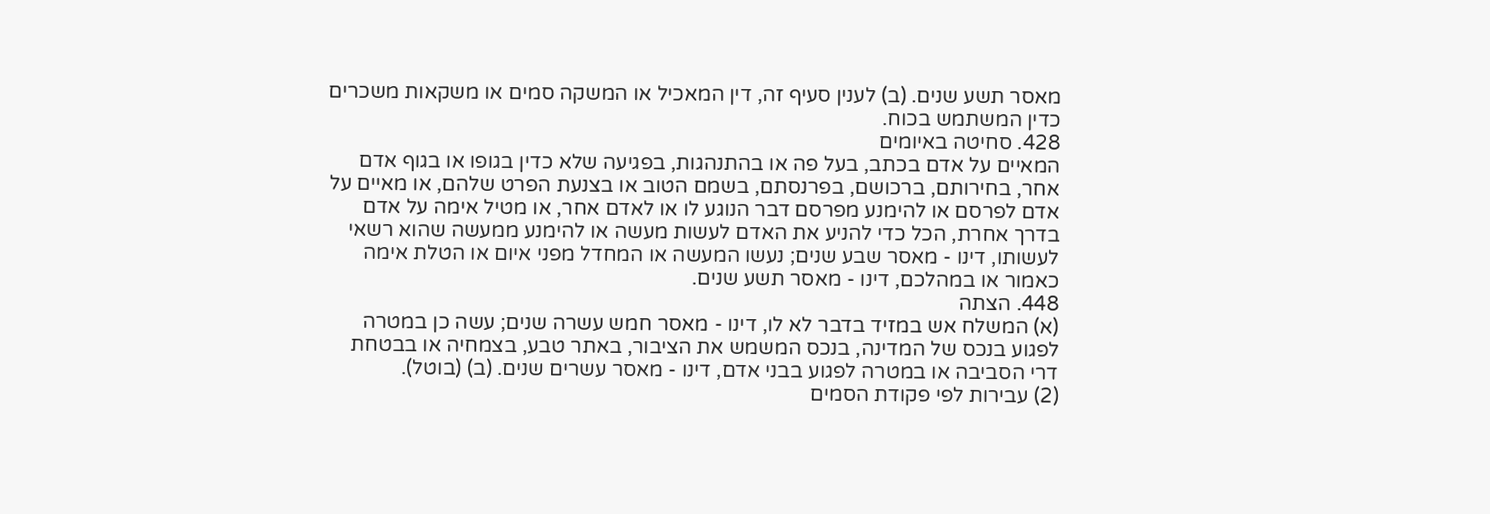מאסר תשע שנים. (ב) לענין סעיף זה, דין המאכיל או המשקה סמים או משקאות משכרים כדין המשתמש בכוח.
428. סחיטה באיומים
המאיים על אדם בכתב, בעל פה או בהתנהגות, בפגיעה שלא כדין בגופו או בגוף אדם אחר, בחירותם, ברכושם, בפרנסתם, בשמם הטוב או בצנעת הפרט שלהם, או מאיים על אדם לפרסם או להימנע מפרסם דבר הנוגע לו או לאדם אחר, או מטיל אימה על אדם בדרך אחרת, הכל כדי להניע את האדם לעשות מעשה או להימנע ממעשה שהוא רשאי לעשותו, דינו - מאסר שבע שנים; נעשו המעשה או המחדל מפני איום או הטלת אימה כאמור או במהלכם, דינו - מאסר תשע שנים.
448. הצתה
(א) המשלח אש במזיד בדבר לא לו, דינו - מאסר חמש עשרה שנים; עשה כן במטרה לפגוע בנכס של המדינה, בנכס המשמש את הציבור, באתר טבע, בצמחיה או בבטחת דרי הסביבה או במטרה לפגוע בבני אדם, דינו - מאסר עשרים שנים. (ב) (בוטל).
(2) עבירות לפי פקודת הסמים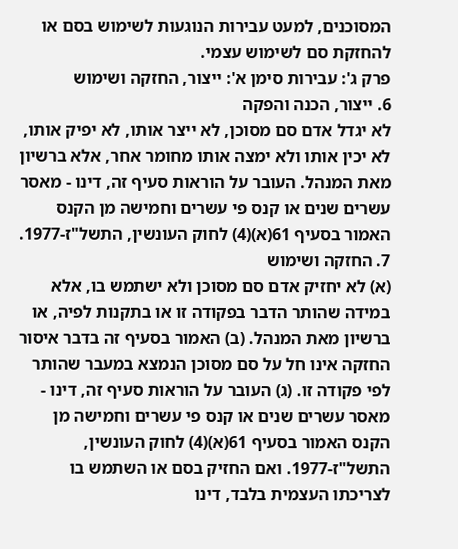המסוכנים, למעט עבירות הנוגעות לשימוש בסם או להחזקת סם לשימוש עצמי.
פרק ג': עבירות סימן א': ייצור, החזקה ושימוש
6. ייצור, הכנה והפקה
לא יגדל אדם סם מסוכן, לא ייצר אותו, לא יפיק אותו, לא יכין אותו ולא ימצה אותו מחומר אחר, אלא ברשיון מאת המנהל. העובר על הוראות סעיף זה, דינו - מאסר עשרים שנים או קנס פי עשרים וחמישה מן הקנס האמור בסעיף 61(א)(4) לחוק העונשין, התשל"ז-1977.
7. החזקה ושימוש
(א) לא יחזיק אדם סם מסוכן ולא ישתמש בו, אלא במידה שהותר הדבר בפקודה זו או בתקנות לפיה, או ברשיון מאת המנהל. (ב) האמור בסעיף זה בדבר איסור החזקה אינו חל על סם מסוכן הנמצא במעבר שהותר לפי פקודה זו. (ג) העובר על הוראות סעיף זה, דינו - מאסר עשרים שנים או קנס פי עשרים וחמישה מן הקנס האמור בסעיף 61(א)(4) לחוק העונשין, התשל"ז-1977. ואם החזיק בסם או השתמש בו לצריכתו העצמית בלבד, דינו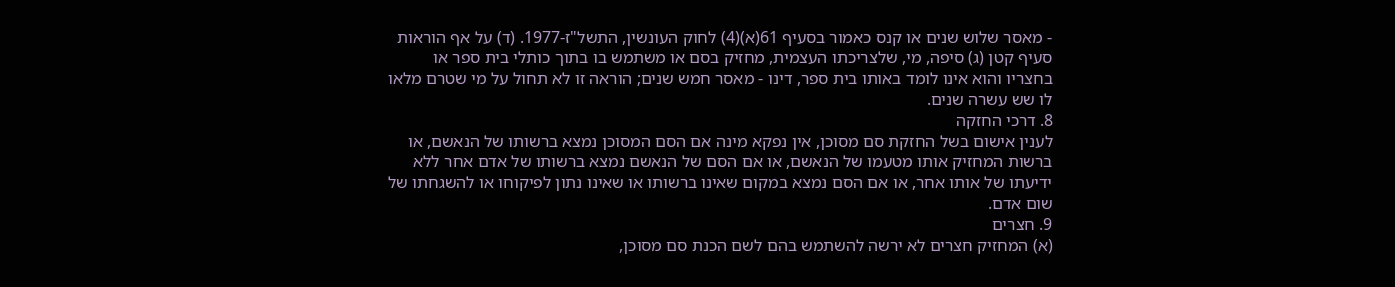- מאסר שלוש שנים או קנס כאמור בסעיף 61(א)(4) לחוק העונשין, התשל"ז-1977. (ד) על אף הוראות סעיף קטן (ג) סיפה, מי, שלצריכתו העצמית, מחזיק בסם או משתמש בו בתוך כותלי בית ספר או בחצריו והוא אינו לומד באותו בית ספר, דינו - מאסר חמש שנים; הוראה זו לא תחול על מי שטרם מלאו לו שש עשרה שנים.
8. דרכי החזקה
לענין אישום בשל החזקת סם מסוכן, אין נפקא מינה אם הסם המסוכן נמצא ברשותו של הנאשם, או ברשות המחזיק אותו מטעמו של הנאשם, או אם הסם של הנאשם נמצא ברשותו של אדם אחר ללא ידיעתו של אותו אחר, או אם הסם נמצא במקום שאינו ברשותו או שאינו נתון לפיקוחו או להשגחתו של שום אדם.
9. חצרים
(א) המחזיק חצרים לא ירשה להשתמש בהם לשם הכנת סם מסוכן,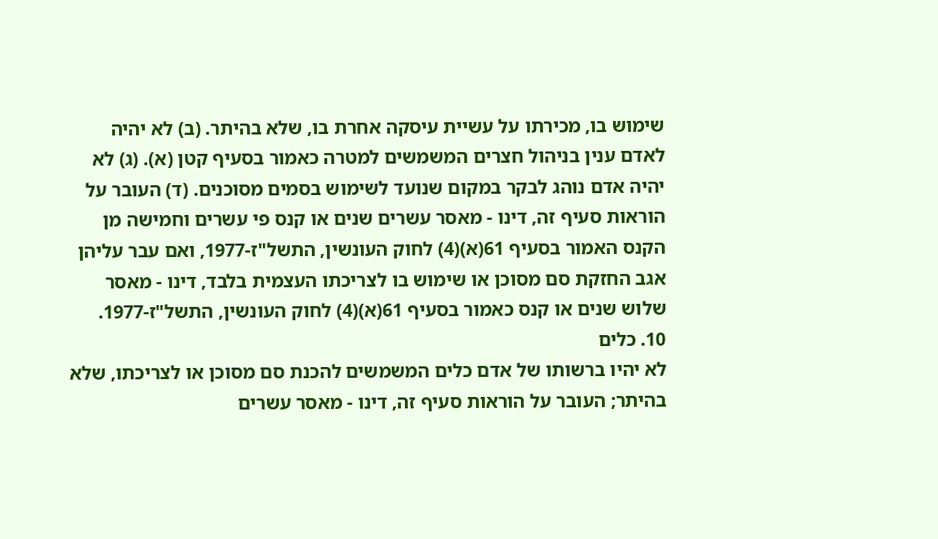שימוש בו, מכירתו על עשיית עיסקה אחרת בו, שלא בהיתר. (ב) לא יהיה לאדם ענין בניהול חצרים המשמשים למטרה כאמור בסעיף קטן (א). (ג) לא יהיה אדם נוהג לבקר במקום שנועד לשימוש בסמים מסוכנים. (ד) העובר על הוראות סעיף זה, דינו - מאסר עשרים שנים או קנס פי עשרים וחמישה מן הקנס האמור בסעיף 61(א)(4) לחוק העונשין, התשל"ז-1977, ואם עבר עליהן אגב החזקת סם מסוכן או שימוש בו לצריכתו העצמית בלבד, דינו - מאסר שלוש שנים או קנס כאמור בסעיף 61(א)(4) לחוק העונשין, התשל"ז-1977.
10. כלים
לא יהיו ברשותו של אדם כלים המשמשים להכנת סם מסוכן או לצריכתו, שלא בהיתר; העובר על הוראות סעיף זה, דינו - מאסר עשרים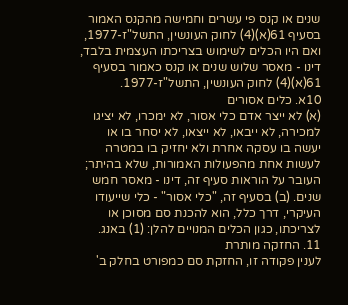שנים או קנס פי עשרים וחמישה מהקנס האמור בסעיף 61(א)(4) לחוק העונשין, התשל"ז-1977, ואם היו הכלים לשימוש בצריכתו העצמית בלבד, דינו - מאסר שלוש שנים או קנס כאמור בסעיף 61(א)(4) לחוק העונשין, התשל"ז-1977.
10א. כלים אסורים
(א) לא ייצר אדם כלי אסור, לא ימכרו, לא יציגו למכירה, לא ייבאו, לא ייצאו, לא יסחר בו או יעשה בו עסקה אחרת ולא יחזיק בו במטרה לעשות אחת מהפעולות האמורות, שלא בהיתר; העובר על הוראות סעיף זה, דינו - מאסר חמש שנים. (ב) בסעיף זה, "כלי אסור" - כלי שייעודו העיקרי, דרך כלל, הוא להכנת סם מסוכן או לצריכתו, כגון הכלים המנויים להלן: (1) באנג.
11. החזקה מותרת
לענין פקודה זו, החזקת סם כמפורט בחלק ב'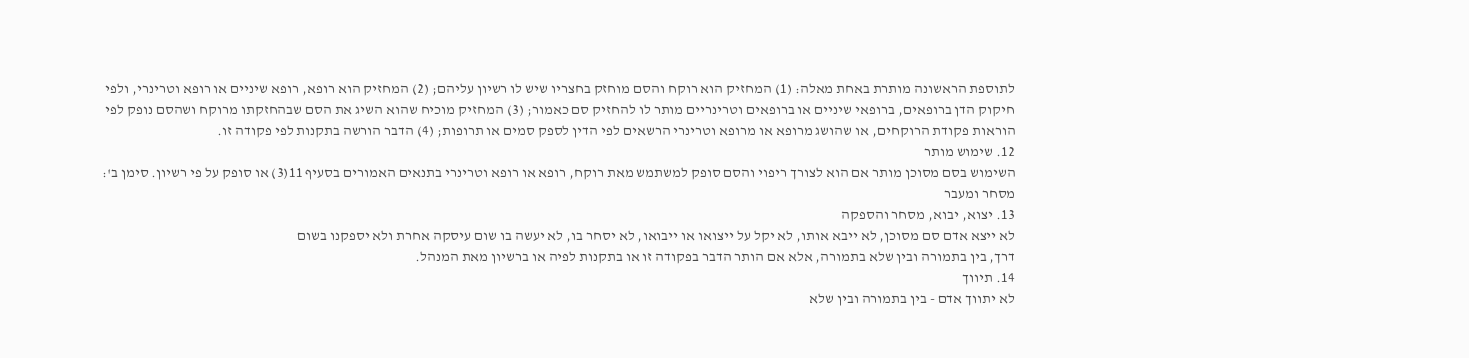לתוספת הראשונה מותרת באחת מאלה: (1) המחזיק הוא רוקח והסם מוחזק בחצריו שיש לו רשיון עליהם; (2) המחזיק הוא רופא, רופא שיניים או רופא וטרינרי, ולפי חיקוק הדן ברופאים, ברופאי שיניים או ברופאים וטרינריים מותר לו להחזיק סם כאמור; (3) המחזיק מוכיח שהוא השיג את הסם שבהחזקתו מרוקח ושהסם נופק לפי הוראות פקודת הרוקחים, או שהושג מרופא או מרופא וטרינרי הרשאים לפי הדין לספק סמים או תרופות; (4) הדבר הורשה בתקנות לפי פקודה זו.
12. שימוש מותר
השימוש בסם מסוכן מותר אם הוא לצורך ריפוי והסם סופק למשתמש מאת רוקח, רופא או רופא וטרינרי בתנאים האמורים בסעיף 11(3) או סופק על פי רשיון. סימן ב': מסחר ומעבר
13. יצוא, יבוא, מסחר והספקה
לא ייצא אדם סם מסוכן, לא ייבא אותו, לא יקל על ייצואו או ייבואו, לא יסחר בו, לא יעשה בו שום עיסקה אחרת ולא יספקנו בשום
דרך, בין בתמורה ובין שלא בתמורה, אלא אם הותר הדבר בפקודה זו או בתקנות לפיה או ברשיון מאת המנהל.
14. תיווך
לא יתווך אדם - בין בתמורה ובין שלא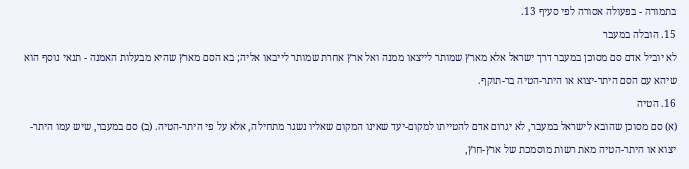בתמורה - בפעולה אסורה לפי סעיף 13.
15. הובלה במעבר
לא יוביל אדם סם מסוכן במעבר דרך ישראל אלא מארץ שמותר לייצאו ממנה ואל ארץ אחרת שמותר לייבאו אליה; בא הסם מארץ שהיא מבעלות האמנה - תנאי נוסף הוא שיהא עם הסם היתר-יצוא או היתר-הטיה בר-תוקף.
16. הטיה
(א) סם מסוכן שהובא לישראל במעבר, לא יגרום אדם להטייתו למקום-יעד שאינו המקום שאליו נשגר מתחילה, אלא על פי היתר-הטיה. (ב) סם במעבר, שיש עמו היתר-יצוא או היתר-הטיה מאת רשות מוסמכת של ארץ-חוץ,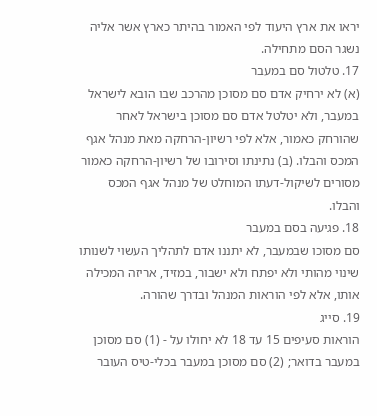יראו את ארץ היעוד לפי האמור בהיתר כארץ אשר אליה נשגר הסם מתחילה.
17. טלטול סם במעבר
(א) לא ירחיק אדם סם מסוכן מהרכב שבו הובא לישראל במעבר, ולא יטלטל אדם סם מסוכן בישראל לאחר שהורחק כאמור, אלא לפי רשיון-הרחקה מאת מנהל אגף המכס והבלו. (ב) נתינתו וסירובו של רשיון-הרחקה כאמור מסורים לשיקול-דעתו המוחלט של מנהל אגף המכס והבלו.
18. פגיעה בסם במעבר
סם מסוכו שבמעבר, לא יתננו אדם לתהליך העשוי לשנותו שינוי מהותי ולא יפתח ולא ישבור, במזיד, אריזה המכילה אותו, אלא לפי הוראות המנהל ובדרך שהורה.
19. סייג
הוראות סעיפים 15 עד 18 לא יחולו על - (1) סם מסוכן במעבר בדואר; (2) סם מסוכן במעבר בכלי-טיס העובר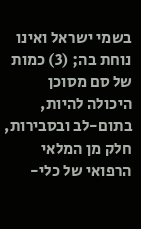בשמי ישראל ואינו נוחת בה; (3) כמות של סם מסוכן היכולה להיות, בתום-לב ובסבירות, חלק מן המלאי הרפואי של כלי-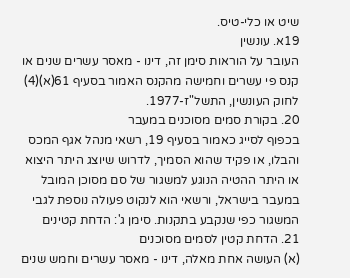שיט או כלי-טיס.
19א. עונשין
העובר על הוראות סימן זה, דינו - מאסר עשרים שנים או קנס פי עשרים וחמישה מהקנס האמור בסעיף 61(א)(4) לחוק העונשין, התשל"ז-1977.
20. בקורת סמים מסוכנים במעבר
בכפוף לסייג כאמור בסעיף 19, רשאי מנהל אגף המכס והבלו, או פקיד שהוא הסמיך, לדרוש שיוצג היתר היצוא או היתר ההטיה הנוגע למשגור של סם מסוכן המובל במעבר בישראל, ורשאי הוא לנקוט פעולה נוספת לגבי המשגור כפי שנקבע בתקנות. סימן ג': הדחת קטינים
21. הדחת קטין לסמים מסוכנים
(א) העושה אחת מאלה, דינו - מאסר עשרים וחמש שנים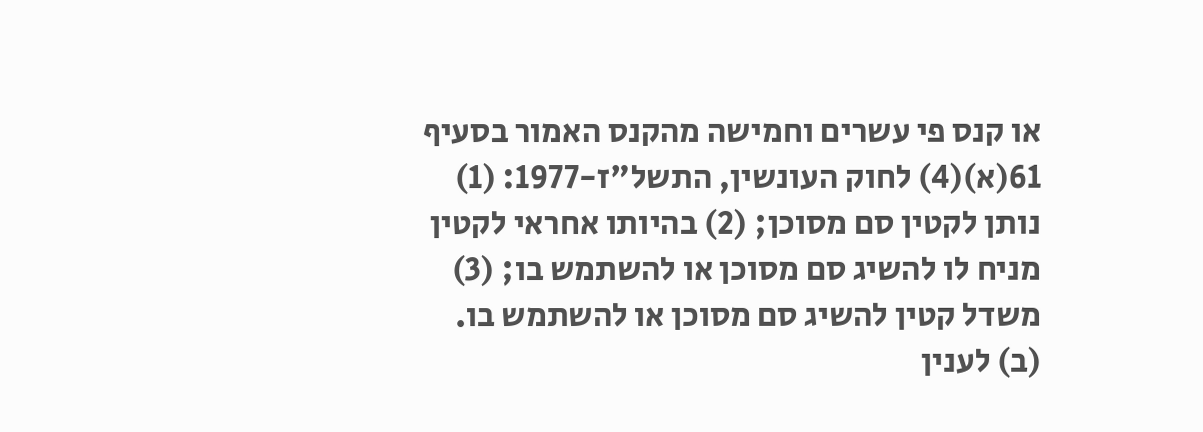או קנס פי עשרים וחמישה מהקנס האמור בסעיף 61(א)(4) לחוק העונשין, התשל"ז-1977: (1) נותן לקטין סם מסוכן; (2) בהיותו אחראי לקטין מניח לו להשיג סם מסוכן או להשתמש בו; (3) משדל קטין להשיג סם מסוכן או להשתמש בו. (ב) לענין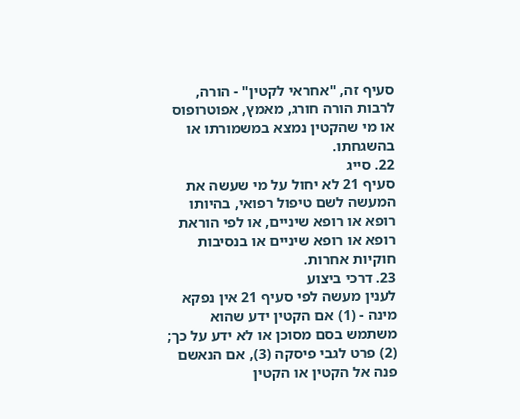סעיף זה, "אחראי לקטין" - הורה, לרבות הורה חורג, מאמץ, אפוטרופוס או מי שהקטין נמצא במשמורתו או בהשגחתו.
22. סייג
סעיף 21 לא יחול על מי שעשה את המעשה לשם טיפול רפואי, בהיותו רופא או רופא שיניים, או לפי הוראת רופא או רופא שיניים או בנסיבות חוקיות אחרות.
23. דרכי ביצוע
לענין מעשה לפי סעיף 21 אין נפקא מינה - (1) אם הקטין ידע שהוא משתמש בסם מסוכן או לא ידע על כך; (2) פרט לגבי פיסקה (3), אם הנאשם פנה אל הקטין או הקטין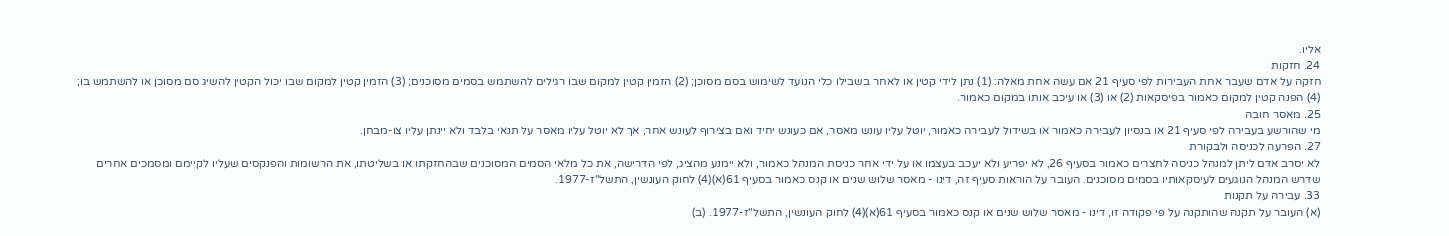אליו.
24. חזקות
חזקה על אדם שעבר אחת העבירות לפי סעיף 21 אם עשה אחת מאלה: (1) נתן לידי קטין או לאחר בשבילו כלי הנועד לשימוש בסם מסוכן; (2) הזמין קטין למקום שבו רגילים להשתמש בסמים מסוכנים; (3) הזמין קטין למקום שבו יכול הקטין להשיג סם מסוכן או להשתמש בו; (4) הפנה קטין למקום כאמור בפיסקאות (2) או (3) או עיכב אותו במקום כאמור.
25. מאסר חובה
מי שהורשע בעבירה לפי סעיף 21 או בנסיון לעבירה כאמור או בשידול לעבירה כאמור, יוטל עליו עונש מאסר, אם כעונש יחיד ואם בצירוף לעונש אחר, אך לא יוטל עליו מאסר על תנאי בלבד ולא יינתן עליו צו-מבחן.
27. הפרעה לכניסה ולבקורת
לא יסרב אדם ליתן למנהל כניסה לחצרים כאמור בסעיף 26, לא יפריע ולא יעכב בעצמו או על ידי אחר כניסת המנהל כאמור, ולא יימנע מהציג, לפי הדרישה, את כל מלאי הסמים המסוכנים שבהחזקתו או בשליטתו, את הרשומות והפנקסים שעליו לקיימם ומסמכים אחרים שדרש המנהל הנוגעים לעיסקאותיו בסמים מסוכנים. העובר על הוראות סעיף זה, דינו - מאסר שלוש שנים או קנס כאמור בסעיף 61(א)(4) לחוק העונשין, התשל"ז-1977.
33. עבירה על תקנות
(א) העובר על תקנה שהותקנה על פי פקודה זו, דינו - מאסר שלוש שנים או קנס כאמור בסעיף 61(א)(4) לחוק העונשין, התשל"ז-1977. (ב)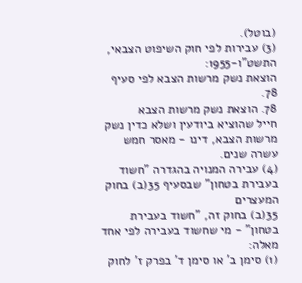(בוטל).
(3) עבירות לפי חוק השיפוט הצבאי, התשט"ו-1955:
הוצאת נשק מרשות הצבא לפי סעיף 78.
78. הוצאת נשק מרשות הצבא
חייל שהוציא ביודעין ושלא כדין נשק מרשות הצבא, דינו - מאסר חמש עשרה שנים.
(4) עבירה המנויה בהגדרה "חשוד בעבירת בטחון" שבסעיף 35(ב) בחוק המעצרים
35(ב) בחוק זה, "חשוד בעבירת בטחון" - מי שחשוד בעבירה לפי אחד מאלה:
(1) סימן ב' או סימן ד' בפרק ז' לחוק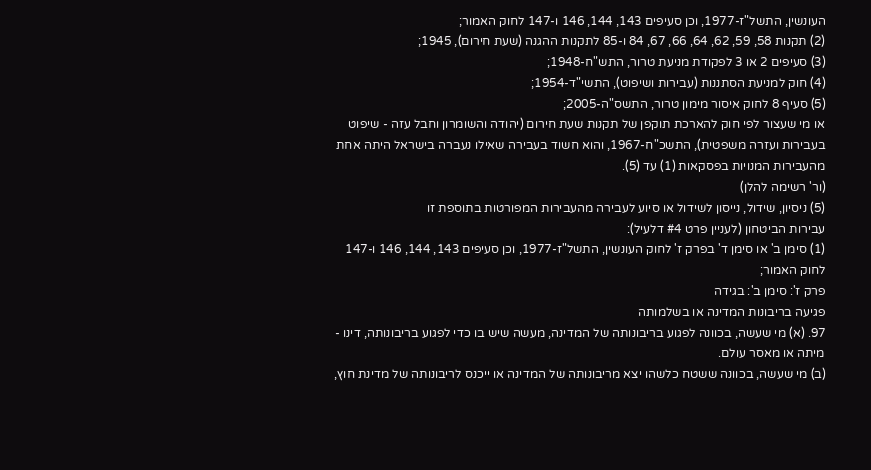העונשין, התשל"ז-1977, וכן סעיפים 143, 144, 146 ו-147 לחוק האמור;
(2) תקנות 58, 59, 62, 64, 66, 67, 84 ו-85 לתקנות ההגנה (שעת חירום), 1945;
(3) סעיפים 2 או 3 לפקודת מניעת טרור, התש"ח-1948;
(4) חוק למניעת הסתננות (עבירות ושיפוט), התשי"ד-1954;
(5) סעיף 8 לחוק איסור מימון טרור, התשס"ה-2005;
או מי שעצור לפי חוק להארכת תוקפן של תקנות שעת חירום (יהודה והשומרון וחבל עזה - שיפוט בעבירות ועזרה משפטית), התשכ"ח-1967, והוא חשוד בעבירה שאילו נעברה בישראל היתה אחת מהעבירות המנויות בפסקאות (1) עד (5).
(ור' רשימה להלן)
(5) ניסיון, שידול, נייסון לשידול או סיוע לעבירה מהעבירות המפורטות בתוספת זו
עבירות הביטחון (לעניין פרט #4 דלעיל):
(1) סימן ב' או סימן ד' בפרק ז' לחוק העונשין, התשל"ז-1977, וכן סעיפים 143, 144, 146 ו-147 לחוק האמור;
פרק ז': סימן ב': בגידה
פגיעה בריבונות המדינה או בשלמותה
97. (א) מי שעשה, בכוונה לפגוע בריבונותה של המדינה, מעשה שיש בו כדי לפגוע בריבונותה, דינו - מיתה או מאסר עולם.
(ב) מי שעשה, בכוונה ששטח כלשהו יצא מריבונותה של המדינה או ייכנס לריבונותה של מדינת חוץ,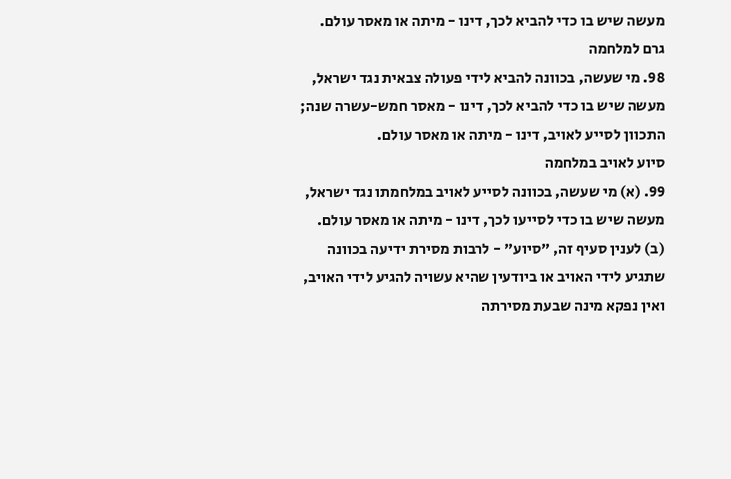מעשה שיש בו כדי להביא לכך, דינו - מיתה או מאסר עולם.
גרם למלחמה
98. מי שעשה, בכוונה להביא לידי פעולה צבאית נגד ישראל, מעשה שיש בו כדי להביא לכך, דינו - מאסר חמש-עשרה שנה; התכוון לסייע לאויב, דינו - מיתה או מאסר עולם.
סיוע לאויב במלחמה
99. (א) מי שעשה, בכוונה לסייע לאויב במלחמתו נגד ישראל, מעשה שיש בו כדי לסייעו לכך, דינו - מיתה או מאסר עולם.
(ב) לענין סעיף זה, "סיוע" - לרבות מסירת ידיעה בכוונה שתגיע לידי האויב או ביודעין שהיא עשויה להגיע לידי האויב, ואין נפקא מינה שבעת מסירתה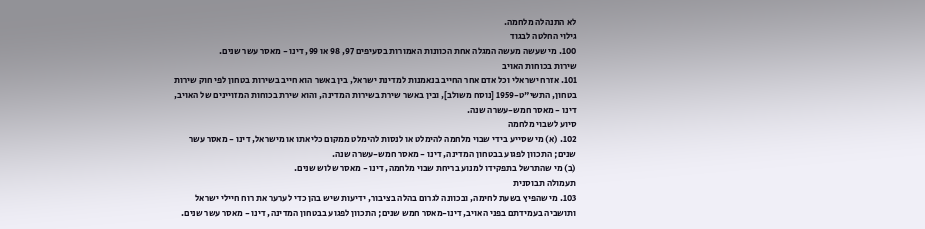לא התנהלה מלחמה.
גילוי החלטה לבגוד
100. מי שעשה מעשה המגלה אחת הכוונות האמורות בסעיפים 97, 98 או 99, דינו - מאסר עשר שנים.
שירות בכוחות האויב
101. אזרח ישראלי וכל אדם אחר החייב בנאמנות למדינת ישראל, בין באשר הוא חייב בשירות בטחון לפי חוק שירות בטחון, התשי"ט-1959 [נוסח משולב], ובין באשר שירת בשירות המדינה, והוא שירת בכוחות המזויינים של האויב, דינו - מאסר חמש-עשרה שנה.
סיוע לשבוי מלחמה
102. (א) מי שסייע בידי שבוי מלחמה להימלט או לנסות להימלט ממקום כליאתו או מישראל, דינו - מאסר עשר שנים; התכוון לפגוע בבטחון המדינה, דינו - מאסר חמש-עשרה שנה.
(ב) מי שהתרשל בתפקידו למנוע בריחת שבוי מלחמה, דינו - מאסר שלוש שנים.
תעמולה תבוסנית
103. מי שהפיץ בשעת לחימה, ובכוונה לגרום בהלה בציבור, ידיעות שיש בהן כדי לערער את רוח חיילי ישראל ותושביה בעמידתם בפני האויב, דינו-מאסר חמש שנים; התכוון לפגוע בבטחון המדינה, דינו - מאסר עשר שנים.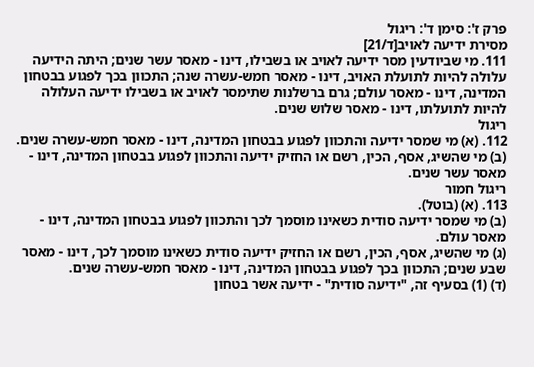פרק ז': סימן ד': ריגול
מסירת ידיעה לאויב[ד/21]
111. מי שביודעין מסר ידיעה לאויב או בשבילו, דינו - מאסר עשר שנים; היתה הידיעה עלולה להיות לתועלת האויב, דינו - מאסר חמש-עשרה שנה; התכוון בכך לפגוע בבטחון המדינה, דינו - מאסר עולם; גרם ברשלנות שתימסר לאויב או בשבילו ידיעה העלולה להיות לתועלתו, דינו - מאסר שלוש שנים.
ריגול
112. (א) מי שמסר ידיעה והתכוון לפגוע בבטחון המדינה, דינו - מאסר חמש-עשרה שנים.
(ב) מי שהשיג, אסף, הכין, רשם או החזיק ידיעה והתכוון לפגוע בבטחון המדינה, דינו - מאסר עשר שנים.
ריגול חמור
113. (א) (בוטל).
(ב) מי שמסר ידיעה סודית כשאינו מוסמך לכך והתכוון לפגוע בבטחון המדינה, דינו - מאסר עולם.
(ג) מי שהשיג, אסף, הכין, רשם או החזיק ידיעה סודית כשאינו מוסמך לכך, דינו - מאסר שבע שנים; התכוון בכך לפגוע בבטחון המדינה, דינו - מאסר חמש-עשרה שנים.
(ד) (1) בסעיף זה, "ידיעה סודית" - ידיעה אשר בטחון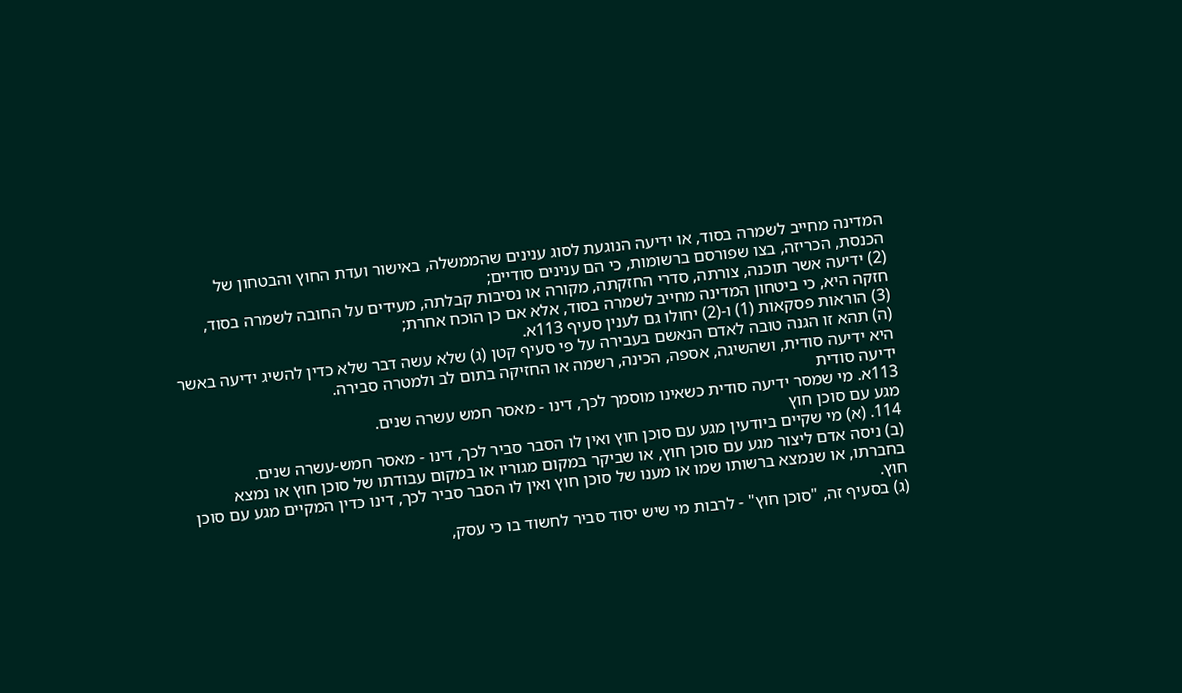המדינה מחייב לשמרה בסוד, או ידיעה הנוגעת לסוג ענינים שהממשלה, באישור ועדת החוץ והבטחון של הכנסת, הכריזה, בצו שפורסם ברשומות, כי הם ענינים סודיים;
(2) ידיעה אשר תוכנה, צורתה, סדרי החזקתה, מקורה או נסיבות קבלתה, מעידים על החובה לשמרה בסוד, חזקה היא, כי ביטחון המדינה מחייב לשמרה בסוד, אלא אם כן הוכח אחרת;
(3) הוראות פסקאות (1) ו-(2) יחולו גם לענין סעיף 113א.
(ה) תהא זו הגנה טובה לאדם הנאשם בעבירה על פי סעיף קטן (ג) שלא עשה דבר שלא כדין להשיג ידיעה באשר היא ידיעה סודית, ושהשיגה, אספה, הכינה, רשמה או החזיקה בתום לב ולמטרה סבירה.
ידיעה סודית
113א. מי שמסר ידיעה סודית כשאינו מוסמך לכך, דינו - מאסר חמש עשרה שנים.
מגע עם סוכן חוץ
114. (א) מי שקיים ביודעין מגע עם סוכן חוץ ואין לו הסבר סביר לכך, דינו - מאסר חמש-עשרה שנים.
(ב) ניסה אדם ליצור מגע עם סוכן חוץ, או שביקר במקום מגוריו או במקום עבודתו של סוכן חוץ או נמצא בחברתו, או שנמצא ברשותו שמו או מענו של סוכן חוץ ואין לו הסבר סביר לכך, דינו כדין המקיים מגע עם סוכן חוץ.
(ג) בסעיף זה, "סוכן חוץ" - לרבות מי שיש יסוד סביר לחשוד בו כי עסק,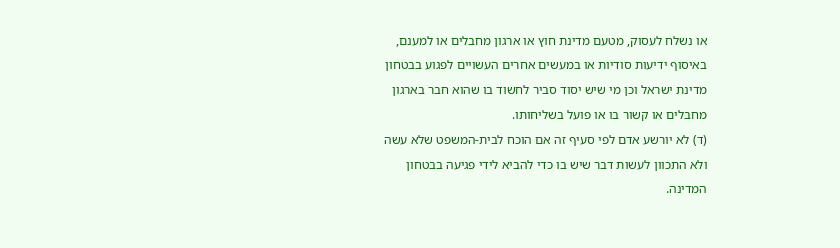או נשלח לעסוק, מטעם מדינת חוץ או ארגון מחבלים או למענם, באיסוף ידיעות סודיות או במעשים אחרים העשויים לפגוע בבטחון מדינת ישראל וכן מי שיש יסוד סביר לחשוד בו שהוא חבר בארגון מחבלים או קשור בו או פועל בשליחותו.
(ד) לא יורשע אדם לפי סעיף זה אם הוכח לבית-המשפט שלא עשה ולא התכוון לעשות דבר שיש בו כדי להביא לידי פגיעה בבטחון המדינה.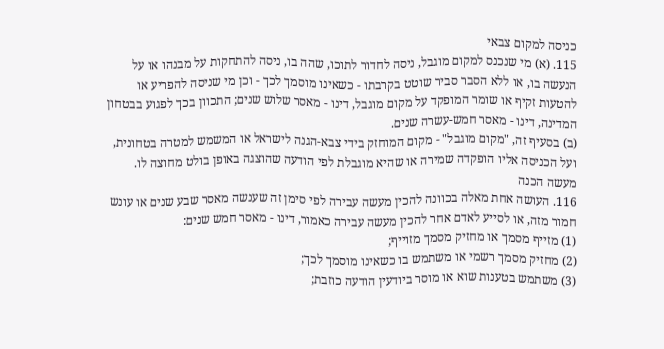כניסה למקום צבאי
115. (א) מי שנכנס למקום מוגבל, ניסה לחדור לתוכו, שהה בו, ניסה להתחקות על מבנהו או על הנעשה בו, או ללא הסבר סביר שוטט בקרבתו - כשאינו מוסמך לכך - וכן מי שניסה להפריע או להטעות זקיף או שומר המופקד על מקום מוגבל, דינו - מאסר שלוש שנים; התכוון בכך לפגוע בבטחון המדינה, דינו - מאסר חמש-עשרה שנים.
(ב) בסעיף זה, "מקום מוגבל" - מקום המוחזק בידי צבא-הגנה לישראל או המשמש למטרה בטחונית, ועל הכניסה אליו הופקדה שמירה או שהיא מוגבלת לפי הודעה שהוצגה באופן בולט מחוצה לו.
מעשה הכנה
116. העושה אחת מאלה בכוונה להכין מעשה עבירה לפי סימן זה שענשה מאסר שבע שנים או עונש חמור מזה, או לסייע לאדם אחר להכין מעשה עבירה כאמור, דינו - מאסר חמש שנים:
(1) מזייף מסמך או מחזיק מסמך מזוייף;
(2) מחזיק מסמך רשמי או משתמש בו כשאינו מוסמך לכך;
(3) משתמש בטענות שוא או מוסר ביודעין הודעה כוזבת;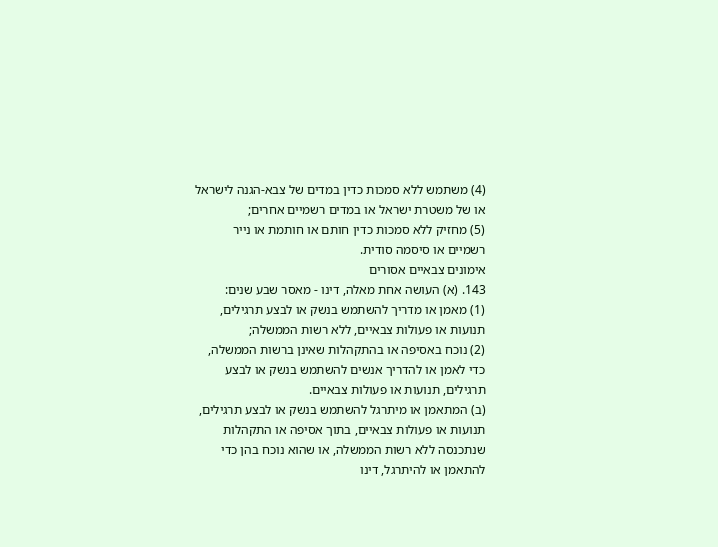(4) משתמש ללא סמכות כדין במדים של צבא-הגנה לישראל או של משטרת ישראל או במדים רשמיים אחרים;
(5) מחזיק ללא סמכות כדין חותם או חותמת או נייר רשמיים או סיסמה סודית.
אימונים צבאיים אסורים
143. (א) העושה אחת מאלה, דינו - מאסר שבע שנים:
(1) מאמן או מדריך להשתמש בנשק או לבצע תרגילים, תנועות או פעולות צבאיים, ללא רשות הממשלה;
(2) נוכח באסיפה או בהתקהלות שאינן ברשות הממשלה, כדי לאמן או להדריך אנשים להשתמש בנשק או לבצע תרגילים, תנועות או פעולות צבאיים.
(ב) המתאמן או מיתרגל להשתמש בנשק או לבצע תרגילים, תנועות או פעולות צבאיים, בתוך אסיפה או התקהלות שנתכנסה ללא רשות הממשלה, או שהוא נוכח בהן כדי להתאמן או להיתרגל, דינו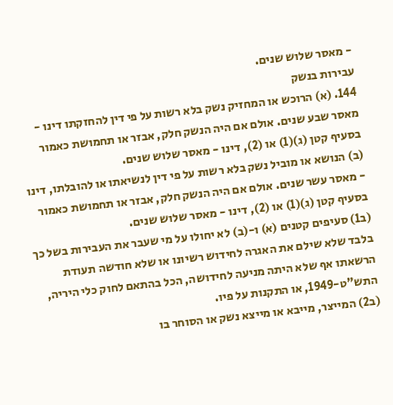- מאסר שלוש שנים.
עבירות בנשק
144. (א) הרוכש או המחזיק נשק בלא רשות על פי דין להחזקתו דינו - מאסר שבע שנים. אולם אם היה הנשק חלק, אבזר או תחמושת כאמור בסעיף קטן (ג)(1) או (2), דינו - מאסר שלוש שנים.
(ב) הנושא או מוביל נשק בלא רשות על פי דין לנשיאתו או להובלתו, דינו - מאסר עשר שנים. אולם אם היה הנשק חלק, אבזר או תחמושת כאמור בסעיף קטן (ג)(1) או (2), דינו - מאסר שלוש שנים.
(ב1) סעיפים קטנים (א) ו-(ב) לא יחולו על מי שעבר את העבירות בשל כך בלבד שלא שילם את האגרה לחידוש רשיונו או שלא חודשה תעודת הרשאתו אף שלא היתה מניעה לחידושה, הכל בהתאם לחוק כלי היריה, התש"ט-1949, או התקנות על פיו.
(ב2) המייצר, מייבא או מייצא נשק או הסוחר בו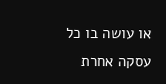או עושה בו כל עסקה אחרת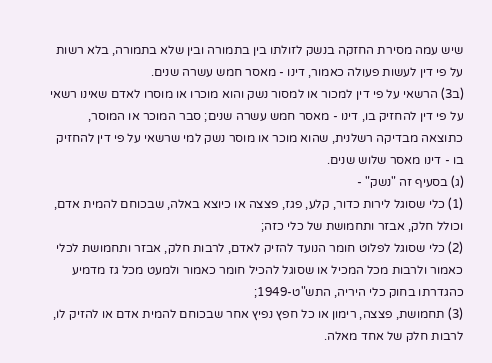שיש עמה מסירת החזקה בנשק לזולתו בין בתמורה ובין שלא בתמורה, בלא רשות על פי דין לעשות פעולה כאמור, דינו - מאסר חמש עשרה שנים.
(ב3) הרשאי על פי דין למכור או למסור נשק והוא מוכרו או מוסרו לאדם שאינו רשאי על פי דין להחזיק בו, דינו - מאסר חמש עשרה שנים; סבר המוכר או המוסר, כתוצאה מבדיקה רשלנית, שהוא מוכר או מוסר נשק למי שרשאי על פי דין להחזיק בו - דינו מאסר שלוש שנים.
(ג) בסעיף זה "נשק" -
(1) כלי שסוגל לירות כדור, קלע, פגז, פצצה או כיוצא באלה, שבכוחם להמית אדם, וכולל חלק, אבזר ותחמושת של כלי כזה;
(2) כלי שסוגל לפלוט חומר הנועד להזיק לאדם, לרבות חלק, אבזר ותחמושת לכלי כאמור ולרבות מכל המכיל או שסוגל להכיל חומר כאמור ולמעט מכל גז מדמיע כהגדרתו בחוק כלי היריה, התש"ט-1949;
(3) תחמושת, פצצה, רימון או כל חפץ נפיץ אחר שבכוחם להמית אדם או להזיק לו, לרבות חלק של אחד מאלה.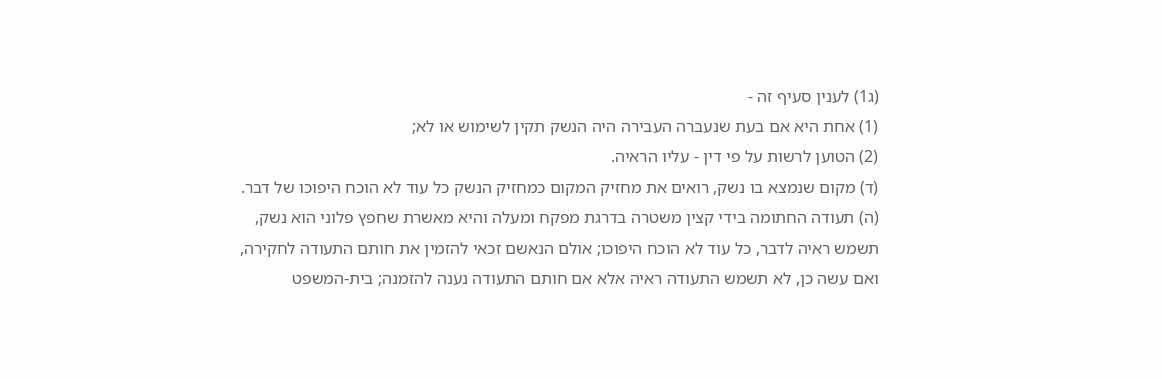(ג1) לענין סעיף זה -
(1) אחת היא אם בעת שנעברה העבירה היה הנשק תקין לשימוש או לא;
(2) הטוען לרשות על פי דין - עליו הראיה.
(ד) מקום שנמצא בו נשק, רואים את מחזיק המקום כמחזיק הנשק כל עוד לא הוכח היפוכו של דבר.
(ה) תעודה החתומה בידי קצין משטרה בדרגת מפקח ומעלה והיא מאשרת שחפץ פלוני הוא נשק, תשמש ראיה לדבר, כל עוד לא הוכח היפוכו; אולם הנאשם זכאי להזמין את חותם התעודה לחקירה, ואם עשה כן, לא תשמש התעודה ראיה אלא אם חותם התעודה נענה להזמנה; בית-המשפט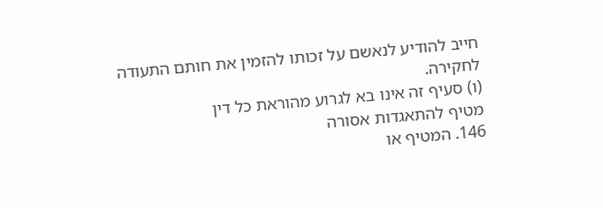חייב להודיע לנאשם על זכותו להזמין את חותם התעודה לחקירה.
(ו) סעיף זה אינו בא לגרוע מהוראת כל דין
מטיף להתאגדות אסורה
146. המטיף או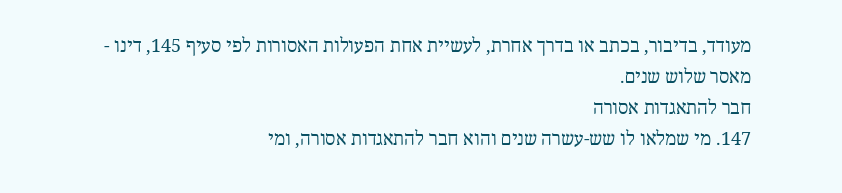מעודד, בדיבור, בכתב או בדרך אחרת, לעשיית אחת הפעולות האסורות לפי סעיף 145, דינו - מאסר שלוש שנים.
חבר להתאגדות אסורה
147. מי שמלאו לו שש-עשרה שנים והוא חבר להתאגדות אסורה, ומי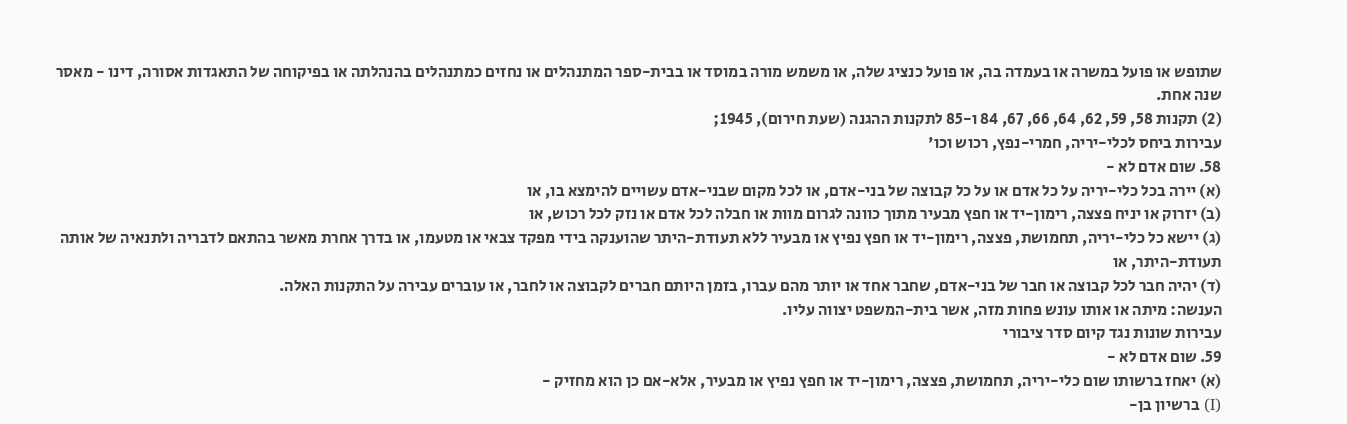שתופש או פועל במשרה או בעמדה בה, או פועל כנציג שלה, או משמש מורה במוסד או בבית-ספר המתנהלים או נחזים כמתנהלים בהנהלתה או בפיקוחה של התאגדות אסורה, דינו - מאסר שנה אחת.
(2) תקנות 58, 59, 62, 64, 66, 67, 84 ו-85 לתקנות ההגנה (שעת חירום), 1945;
עבירות ביחס לכלי-יריה, חמרי-נפץ, רכוש וכו'
58. שום אדם לא -
(א) יירה בכל כלי-יריה על כל אדם או על כל קבוצה של בני-אדם, או לכל מקום שבני-אדם עשויים להימצא בו, או
(ב) יזרוק או יניח פצצה, רימון-יד או חפץ מבעיר מתוך כוונה לגרום מוות או חבלה לכל אדם או נזק לכל רכוש, או
(ג) יישא כל כלי-יריה, תחמושת, פצצה, רימון-יד או חפץ נפיץ או מבעיר ללא תעודת-היתר שהוענקה בידי מפקד צבאי או מטעמו, או בדרך אחרת מאשר בהתאם לדבריה ולתנאיה של אותה תעודת-היתר, או
(ד) יהיה חבר לכל קבוצה או חבר של בני-אדם, שחבר אחד או יותר מהם עברו, בזמן היותם חברים לקבוצה או לחבר, או עוברים עבירה על התקנות האלה.
הענשה: מיתה או אותו עונש פחות מזה, אשר בית-המשפט יצווה עליו.
עבירות שונות נגד קיום סדר ציבורי
59. שום אדם לא -
(א) יאחז ברשותו שום כלי-יריה, תחמושת, פצצה, רימון-יד או חפץ נפיץ או מבעיר, אלא-אם כן הוא מחזיק -
(I) ברשיון בן-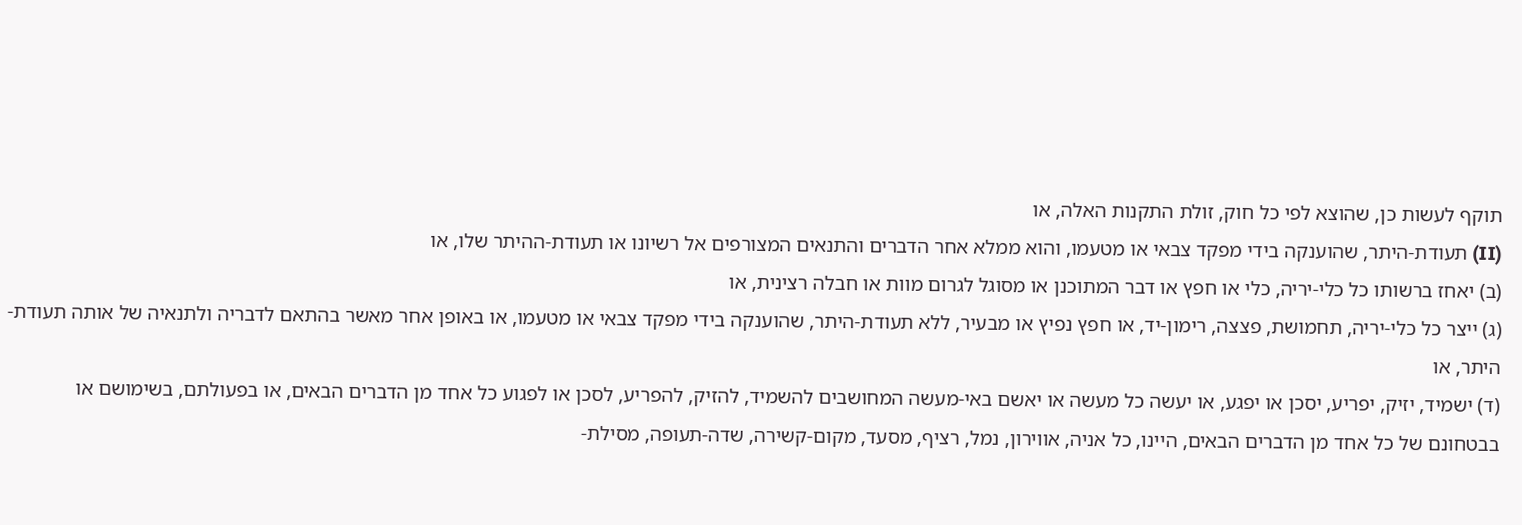תוקף לעשות כן, שהוצא לפי כל חוק, זולת התקנות האלה, או
(II) תעודת-היתר, שהוענקה בידי מפקד צבאי או מטעמו, והוא ממלא אחר הדברים והתנאים המצורפים אל רשיונו או תעודת-ההיתר שלו, או
(ב) יאחז ברשותו כל כלי-יריה, כלי או חפץ או דבר המתוכנן או מסוגל לגרום מוות או חבלה רצינית, או
(ג) ייצר כל כלי-יריה, תחמושת, פצצה, רימון-יד, או חפץ נפיץ או מבעיר, ללא תעודת-היתר, שהוענקה בידי מפקד צבאי או מטעמו, או באופן אחר מאשר בהתאם לדבריה ולתנאיה של אותה תעודת-היתר, או
(ד) ישמיד, יזיק, יפריע, יסכן או יפגע, או יעשה כל מעשה או יאשם באי-מעשה המחושבים להשמיד, להזיק, להפריע, לסכן או לפגוע כל אחד מן הדברים הבאים, או בפעולתם, בשימושם או בבטחונם של כל אחד מן הדברים הבאים, היינו, כל אניה, אווירון, נמל, רציף, מסעד, מקום-קשירה, שדה-תעופה, מסילת-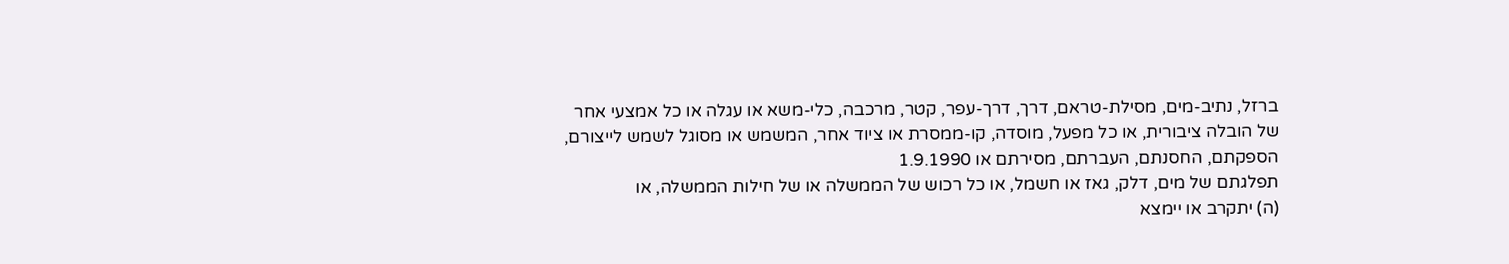ברזל, נתיב-מים, מסילת-טראם, דרך, דרך-עפר, קטר, מרכבה, כלי-משא או עגלה או כל אמצעי אחר של הובלה ציבורית, או כל מפעל, מוסדה, קו-ממסרת או ציוד אחר, המשמש או מסוגל לשמש לייצורם, הספקתם, החסנתם, העברתם, מסירתם או 1.9.1990
תפלגתם של מים, דלק, גאז או חשמל, או כל רכוש של הממשלה או של חילות הממשלה, או
(ה) יתקרב או יימצא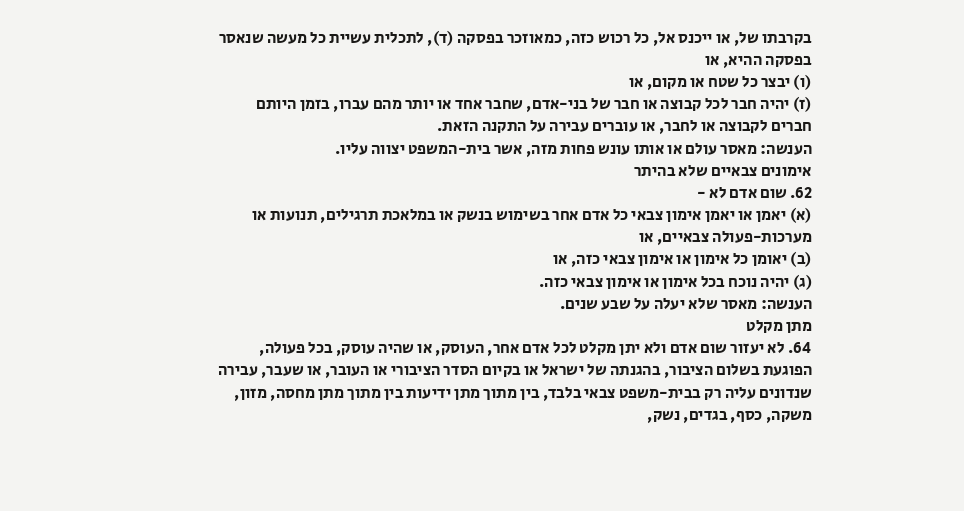בקרבתו של, או ייכנס אל, כל רכוש כזה, כמאוזכר בפסקה (ד), לתכלית עשיית כל מעשה שנאסר בפסקה ההיא, או
(ו) יבצר כל שטח או מקום, או
(ז) יהיה חבר לכל קבוצה או חבר של בני-אדם, שחבר אחד או יותר מהם עברו, בזמן היותם חברים לקבוצה או לחבר, או עוברים עבירה על התקנה הזאת.
הענשה: מאסר עולם או אותו עונש פחות מזה, אשר בית-המשפט יצווה עליו.
אימונים צבאיים שלא בהיתר
62. שום אדם לא -
(א) יאמן או יאמן אימון צבאי כל אדם אחר בשימוש בנשק או במלאכת תרגילים, תנועות או מערכות-פעולה צבאיים, או
(ב) יאומן כל אימון או אימון צבאי כזה, או
(ג) יהיה נוכח בכל אימון או אימון צבאי כזה.
הענשה: מאסר שלא יעלה על שבע שנים.
מתן מקלט
64. לא יעזור שום אדם ולא יתן מקלט לכל אדם אחר, העוסק, או שהיה עוסק, בכל פעולה, הפוגעת בשלום הציבור, בהגנתה של ישראל או בקיום הסדר הציבורי או העובר, או שעבר, עבירה שנדונים עליה רק בבית-משפט צבאי בלבד, בין מתוך מתן ידיעות בין מתוך מתן מחסה, מזון, משקה, כסף, בגדים, נשק,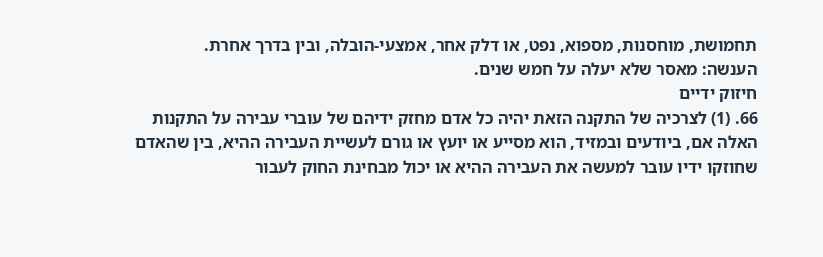תחמושת, מוחסנות, מספוא, נפט, או דלק אחר, אמצעי-הובלה, ובין בדרך אחרת.
הענשה: מאסר שלא יעלה על חמש שנים.
חיזוק ידיים
66. (1) לצרכיה של התקנה הזאת יהיה כל אדם מחזק ידיהם של עוברי עבירה על התקנות האלה אם, ביודעים ובמזיד, הוא מסייע או יועץ או גורם לעשיית העבירה ההיא, בין שהאדם שחוזקו ידיו עובר למעשה את העבירה ההיא או יכול מבחינת החוק לעבור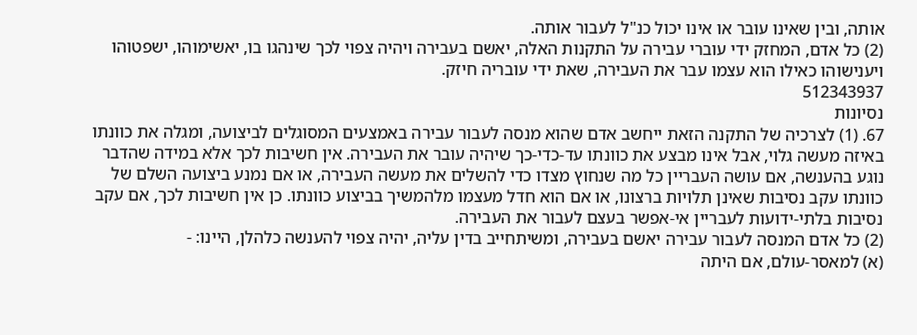אותה, ובין שאינו עובר או אינו יכול כנ"ל לעבור אותה.
(2) כל אדם, המחזק ידי עוברי עבירה על התקנות האלה, יאשם בעבירה ויהיה צפוי לכך שינהגו בו, יאשימוהו, ישפטוהו ויענישוהו כאילו הוא עצמו עבר את העבירה, שאת ידי עובריה חיזק.
512343937
נסיונות
67. (1) לצרכיה של התקנה הזאת ייחשב אדם שהוא מנסה לעבור עבירה באמצעים המסוגלים לביצועה, ומגלה את כוונתו באיזה מעשה גלוי, אבל אינו מבצע את כוונתו עד-כדי-כך שיהיה עובר את העבירה. אין חשיבות לכך אלא במידה שהדבר נוגע בהענשה, אם עושה העבריין כל מה שנחוץ מצדו כדי להשלים את מעשה העבירה, או אם נמנע ביצועה השלם של כוונתו עקב נסיבות שאינן תלויות ברצונו, או אם הוא חדל מעצמו מלהמשיך בביצוע כוונתו. כן אין חשיבות לכך, אם עקב נסיבות בלתי-ידועות לעבריין אי-אפשר בעצם לעבור את העבירה.
(2) כל אדם המנסה לעבור עבירה יאשם בעבירה, ומשיתחייב בדין עליה, יהיה צפוי להענשה כלהלן, היינו: -
(א) למאסר-עולם, אם היתה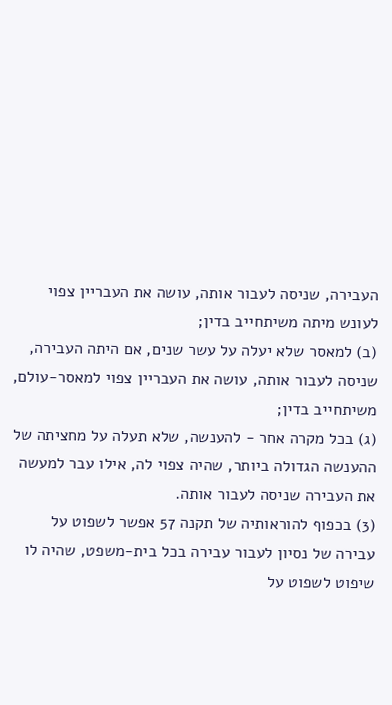העבירה, שניסה לעבור אותה, עושה את העבריין צפוי לעונש מיתה משיתחייב בדין;
(ב) למאסר שלא יעלה על עשר שנים, אם היתה העבירה, שניסה לעבור אותה, עושה את העבריין צפוי למאסר-עולם, משיתחייב בדין;
(ג) בכל מקרה אחר - להענשה, שלא תעלה על מחציתה של ההענשה הגדולה ביותר, שהיה צפוי לה, אילו עבר למעשה את העבירה שניסה לעבור אותה.
(3) בכפוף להוראותיה של תקנה 57 אפשר לשפוט על עבירה של נסיון לעבור עבירה בכל בית-משפט, שהיה לו שיפוט לשפוט על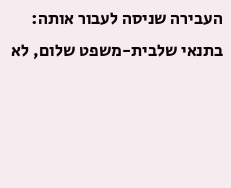העבירה שניסה לעבור אותה:
בתנאי שלבית-משפט שלום, לא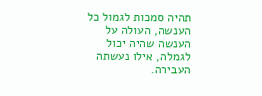תהיה סמכות לגמול כל הענשה, העולה על הענשה שהיה יכול לגמלה, אילו נעשתה העבירה.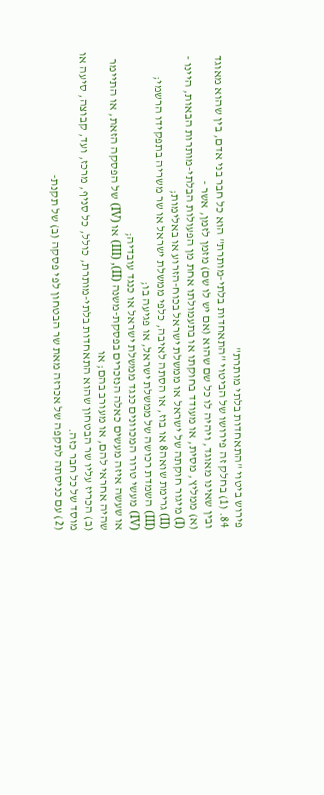פירוש ביטוי "התאחדות בלתי מותרת"
84. (1) בחלק זה פירושו של הביטוי "התאחדות בלתי-מותרת" הוא כל חבר בני אדם, בין שהוא מאוגד ובין שאינו מאוגד, ויהיה לו כל שם שהוא (אם יש לו שם) מזמן לזמן, אשר -
(א) ממליץ, מסית, או מעודד בחוקתו או בתעמולתו אחת מן הפעולות הבלתי-מותרות הבאות, היינו -
(I) מיגור חוקתה של ישראל או ממשלת ישראל בכוח-הזרוע או באלימות;
(II) גרימת שואה8 או בוז, או הסתה לאיבה, כלפי ממשלת ישראל או שר משריה בתפקידו הרשמי;
(III) השמדת רכושה של ממשלת ישראל, או פגיעה בו;
(IV) מעשי טרור המכוונים כנגד ממשלת ישראל או כנגד עובדיה;
או שעשה איזה מעשים כאלה הנזכרים בפסקת-משנה (II), (III) או (IV) של הפסקה הזאת, או התיימר שהיה אחראי להם, או מעורב בהם; או
(ב) הכריז עליו שר הבטחון שהוא התאחדות בלתי-מותרת, כולל, כל סניף, מרכז, ועד, קבוצה, סיעה או מוסד של כל חבר כזה.
(2) עם כניסתה לתקפה של אכרזה מאת שר הבטחון לפי פסקה (ב) של תקנת-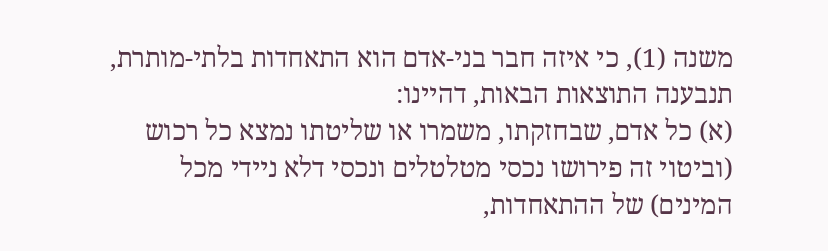משנה (1), כי איזה חבר בני-אדם הוא התאחדות בלתי-מותרת, תנבענה התוצאות הבאות, דהיינו:
(א) כל אדם, שבחזקתו, משמרו או שליטתו נמצא כל רכוש (וביטוי זה פירושו נכסי מטלטלים ונכסי דלא ניידי מכל המינים) של ההתאחדות,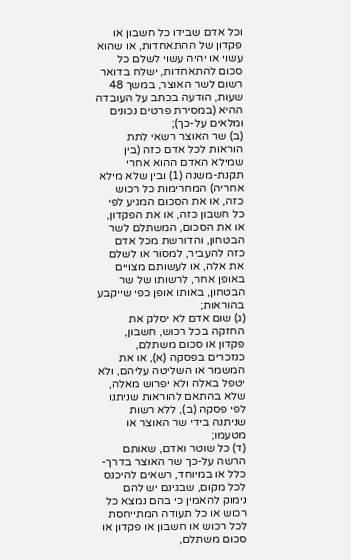וכל אדם שבידו כל חשבון או פקדון של ההתאחדות, או שהוא עשוי או יהיה עשוי לשלם כל סכום להתאחדות, ישלח בדואר רשום לשר האוצר, במשך 48 שעות, הודעה בכתב על העובדה ההיא (במסירת פרטים נכונים ומלאים על-כך);
(ב) שר האוצר רשאי לתת הוראות לכל אדם כזה (בין שמילא האדם ההוא אחרי תקנת-משנה (1) ובין שלא מילא אחריה) המחרימות כל רכוש כזה, או את הסכום המגיע לפי כל חשבון כזה, או את הפקדון, או את הסכום, המשתלם לשר הבטחון, והדורשת מכל אדם כזה להעביר, למסור או לשלם את אלה, או לעשותם מצויים באופן אחר, לרשותו של שר הבטחון, באותו אופן כפי שייקבע בהוראות;
(ג) שום אדם לא יסלק את החזקה בכל רכוש, חשבון, פקדון או סכום משתלם, כנזכרים בפסקה (א), או את המשמר או השליטה עליהם, ולא יטפל באלה ולא יפרוש מאלה, שלא בהתאם להוראות שניתנו לפי פסקה (ב), ללא רשות שניתנה בידי שר האוצר או מטעמו;
(ד) כל שוטר ואדם, שאותם הרשה על-כך שר האוצר בדרך-כלל או במיוחד, רשאים להיכנס לכל מקום, שבגינם יש להם נימוק להאמין כי בהם נמצא כל רכוש או כל תעודה המתייחסת לכל רכוש או חשבון או פקדון או סכום משתלם,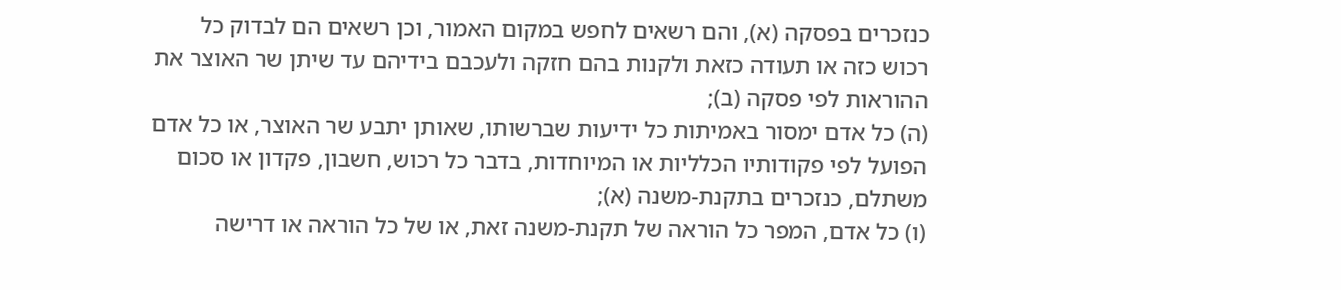כנזכרים בפסקה (א), והם רשאים לחפש במקום האמור, וכן רשאים הם לבדוק כל רכוש כזה או תעודה כזאת ולקנות בהם חזקה ולעכבם בידיהם עד שיתן שר האוצר את ההוראות לפי פסקה (ב);
(ה) כל אדם ימסור באמיתות כל ידיעות שברשותו, שאותן יתבע שר האוצר, או כל אדם הפועל לפי פקודותיו הכלליות או המיוחדות, בדבר כל רכוש, חשבון, פקדון או סכום משתלם, כנזכרים בתקנת-משנה (א);
(ו) כל אדם, המפר כל הוראה של תקנת-משנה זאת, או של כל הוראה או דרישה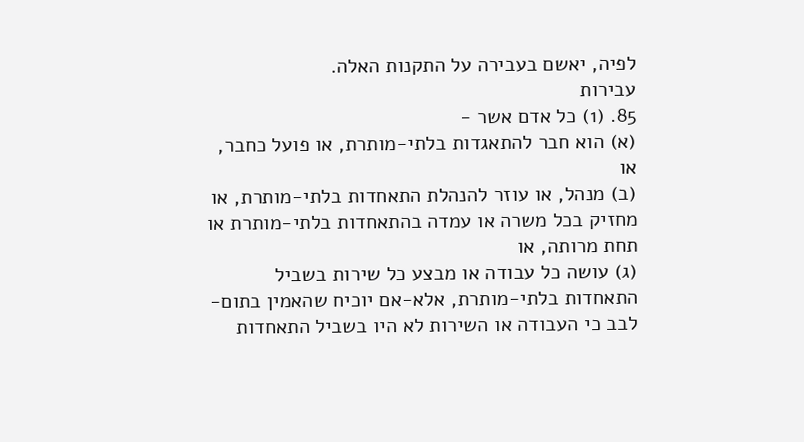לפיה, יאשם בעבירה על התקנות האלה.
עבירות
85. (1) כל אדם אשר -
(א) הוא חבר להתאגדות בלתי-מותרת, או פועל כחבר, או
(ב) מנהל, או עוזר להנהלת התאחדות בלתי-מותרת, או מחזיק בכל משרה או עמדה בהתאחדות בלתי-מותרת או תחת מרותה, או
(ג) עושה כל עבודה או מבצע כל שירות בשביל התאחדות בלתי-מותרת, אלא-אם יוכיח שהאמין בתום-לבב כי העבודה או השירות לא היו בשביל התאחדות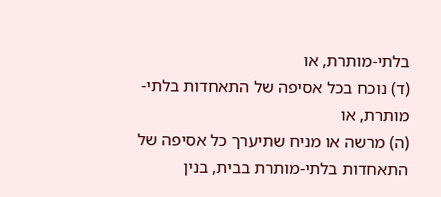בלתי-מותרת, או
(ד) נוכח בכל אסיפה של התאחדות בלתי-מותרת, או
(ה) מרשה או מניח שתיערך כל אסיפה של התאחדות בלתי-מותרת בבית, בנין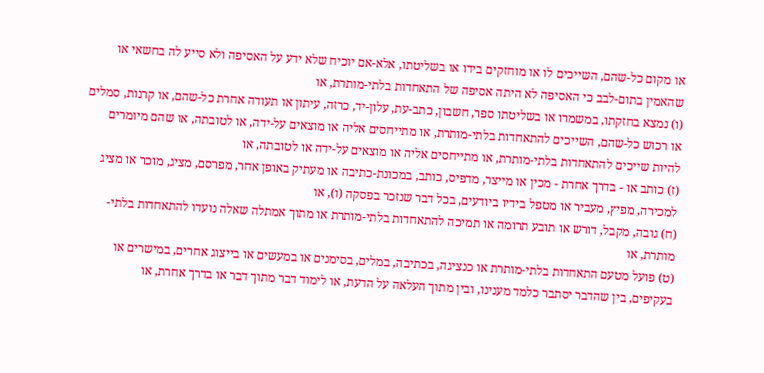או מקום כל-שהם, השייכים לו או מוחזקים בידו או בשליטתו, אלא-אם יוכיח שלא ידע על האסיפה ולא סייע לה בחשאי או שהאמין בתום-לבב כי האסיפה לא היתה אסיפה של התאחדות בלתי-מותרת, או
(ו) נמצא בחזקתו, במשמרו או בשליטתו ספר, חשבון, כתב-עת, עלון-יד, כרזה, עיתון או תעודה אחרת כל-שהם, או קרנות, סמלים או רכוש כל-שהם, השייכים להתאחדות בלתי-מותרת, או מתייחסים אליה או מוצאים על-ידה, או לטובתה, או שהם מיומרים להיות שייכים להתאחדות בלתי-מותרת, או מתייחסים אליה או מוצאים על-ידה או לטובתה, או
(ז) כותב או - בדרך אחרת - מכין או מייצר, מדפיס, כותב, במכונת-כתיבה או מעתיק באופן אחר, מפרסם, מציג, מוכר או מציג למכירה, מפיץ, מעביר או מטפל בידיו ביודעים, בכל דבר שנזכר בפסקה (ו), או
(ח) גובה, מקבל, דורש או תובע תרומה או תמיכה להתאחדות בלתי-מותרת או מתוך אמתלה שאלה נועדו להתאחדות בלתי-מותרת, או
(ט) פועל מטעם התאחדות בלתי-מותרת או כנציגה, בכתיבה, במלים, בסימנים או במעשים או בייצוג אחרים, במישרים או בעקיפים, בין שהדבר יסתבר כלמד מענינו, ובין מתוך העלאה על הדעת, או לימוד דבר מתוך דבר או בדרך אחרת, או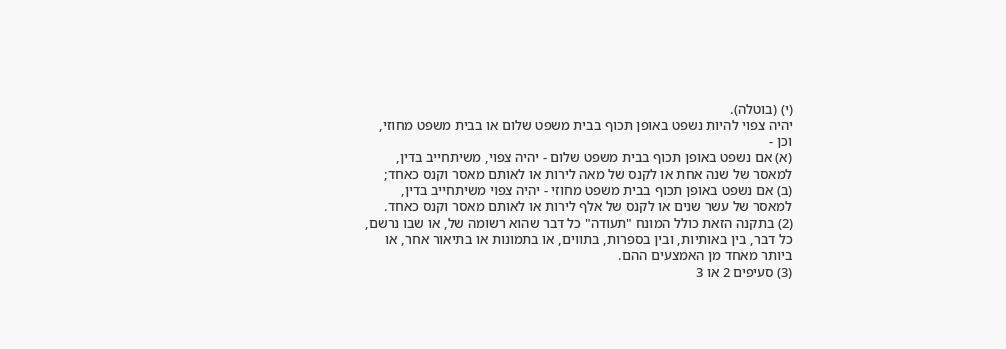(י) (בוטלה).
יהיה צפוי להיות נשפט באופן תכוף בבית משפט שלום או בבית משפט מחוזי, וכן -
(א) אם נשפט באופן תכוף בבית משפט שלום - יהיה צפוי, משיתחייב בדין, למאסר של שנה אחת או לקנס של מאה לירות או לאותם מאסר וקנס כאחד;
(ב) אם נשפט באופן תכוף בבית משפט מחוזי - יהיה צפוי משיתחייב בדין, למאסר של עשר שנים או לקנס של אלף לירות או לאותם מאסר וקנס כאחד.
(2) בתקנה הזאת כולל המונח "תעודה" כל דבר שהוא רשומה של, או שבו נרשם, כל דבר, בין באותיות, ובין בספרות, בתווים, או בתמונות או בתיאור אחר, או ביותר מאחד מן האמצעים ההם.
(3) סעיפים 2 או 3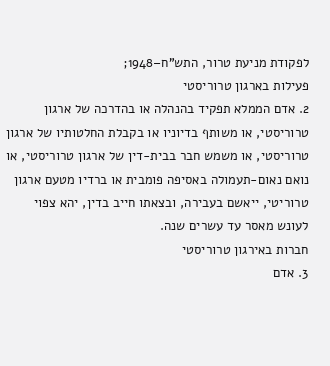לפקודת מניעת טרור, התש"ח–1948;
פעילות בארגון טרוריסטי
2. אדם הממלא תפקיד בהנהלה או בהדרכה של ארגון טרוריסטי, או משותף בדיוניו או בקבלת החלטותיו של ארגון טרוריסטי, או משמש חבר בבית-דין של ארגון טרוריסטי, או נואם נאום-תעמולה באסיפה פומבית או ברדיו מטעם ארגון טרוריטי, ייאשם בעבירה, ובצאתו חייב בדין, יהא צפוי לעונש מאסר עד עשרים שנה.
חברות באירגון טרוריסטי
3. אדם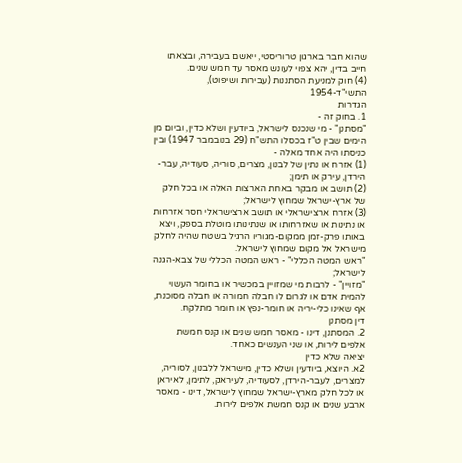שהוא חבר בארגון טרוריסטי, ייאשם בעבירה, ובצאתו חייב בדין, יהא צפוי לעונש מאסר עד חמש שנים.
(4) חוק למניעת הסתננות (עבירות ושיפוט), התשי"ד-1954
הגדרות
1. בחוק זה -
"מסתנן" - מי שנכנס לישראל, ביודעין ושלא כדין, וביום מן הימים שבין ט"ז בכסלו התש"ח (29 בנובמבר 1947) ובין כניסתו היה אחד מאלה -
(1) אזרח או נתין של לבנון, מצרים, סוריה, סעודיה, עבר-הירדן, עירק או תימן;
(2) תושב או מבקר באחת הארצות האלה או בכל חלק של ארץ-ישראל שמחוץ לישראל;
(3) אזרח ארצישראלי או תושב ארצישראלי חסר אזרחות או נתינות או שאזרחותו או שנתינותו מוטלת בספק, ויצא באותו פרק-זמן ממקום-מגוריו הרגיל בשטח שהיה לחלק מישראל אל מקום שמחוץ לישראל.
"ראש המטה הכללי" - ראש המטה הכללי של צבא-הגנה לישראל;
"מזויין" - לרבות מי שמזויין במכשיר או בחומר העשוי להמית אדם או לגרום לו חבלה חמורה או חבלה מסוכנת, אף שאינו כלי-יריה או חומר-נפץ או חומר מתלקח.
דין מסתנן
2. המסתנן, דינו - מאסר חמש שנים או קנס חמשת אלפים לירות, או שני הענשים כאחד.
יציאה שלא כדין
2א. היוצא, ביודעין ושלא כדין, מישראל ללבנון, לסוריה, למצרים, לעבר-הירדן, לסעודיה, לעיראק, לתימן, לאיראן או לכל חלק מארץ-ישראל שמחוץ לישראל, דינו - מאסר ארבע שנים או קנס חמשת אלפים לירות.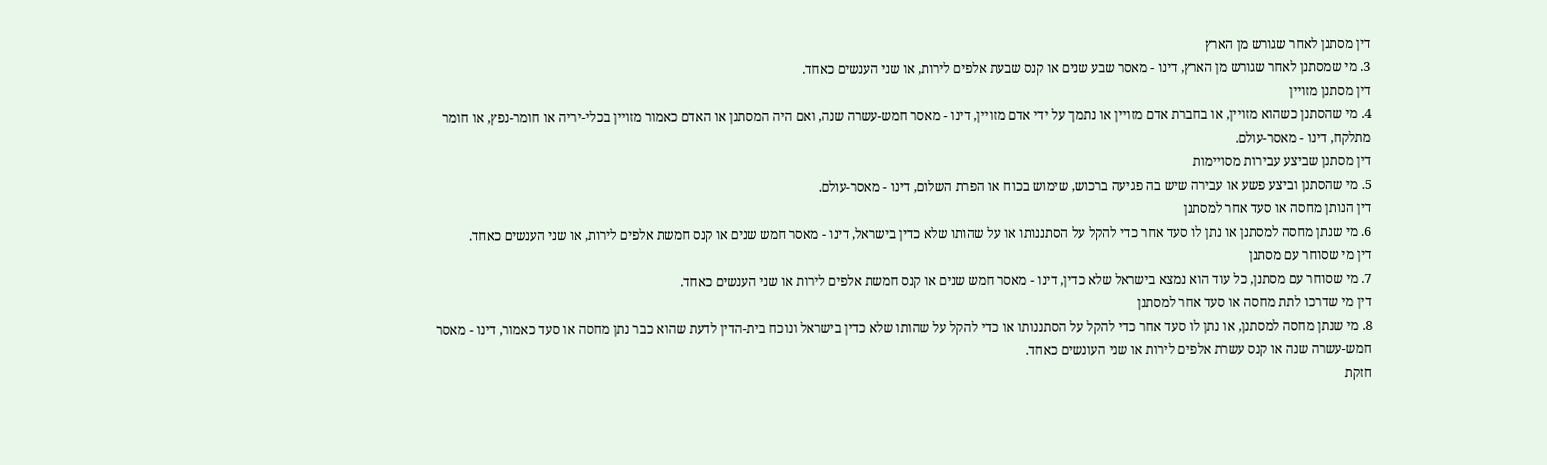דין מסתנן לאחר שגורש מן הארץ
3. מי שמסתנן לאחר שגורש מן הארץ, דינו - מאסר שבע שנים או קנס שבעת אלפים לירות, או שני הענשים כאחד.
דין מסתנן מזויין
4. מי שהסתנן כשהוא מזויין, או בחברת אדם מזויין או נתמך על ידי אדם מזויין, דינו - מאסר חמש-עשרה שנה, ואם היה המסתנן או האדם כאמור מזויין בכלי-יריה או חומר-נפץ, או חומר מתלקח, דינו - מאסר-עולם.
דין מסתנן שביצע עבירות מסויימות
5. מי שהסתנן וביצע פשע או עבירה שיש בה פגיעה ברכוש, שימוש בכוח או הפרת השלום, דינו - מאסר-עולם.
דין הנותן מחסה או סעד אחר למסתנן
6. מי שנתן מחסה למסתנן או נתן לו סעד אחר כדי להקל על הסתננותו או על שהותו שלא כדין בישראל, דינו - מאסר חמש שנים או קנס חמשת אלפים לירות, או שני הענשים כאחד.
דין מי שסוחר עם מסתנן
7. מי שסוחר עם מסתנן, כל עוד הוא נמצא בישראל שלא כדין, דינו - מאסר חמש שנים או קנס חמשת אלפים לירות או שני הענשים כאחד.
דין מי שדרכו לתת מחסה או סעד אחר למסתנן
8. מי שנתן מחסה למסתנן, או נתן לו סעד אחר כדי להקל על הסתננותו או כדי להקל על שהותו שלא כדין בישראל ונוכח בית-הדין לדעת שהוא כבר נתן מחסה או סעד כאמור, דינו - מאסר חמש-עשרה שנה או קנס עשרת אלפים לירות או שני העונשים כאחד.
חזקת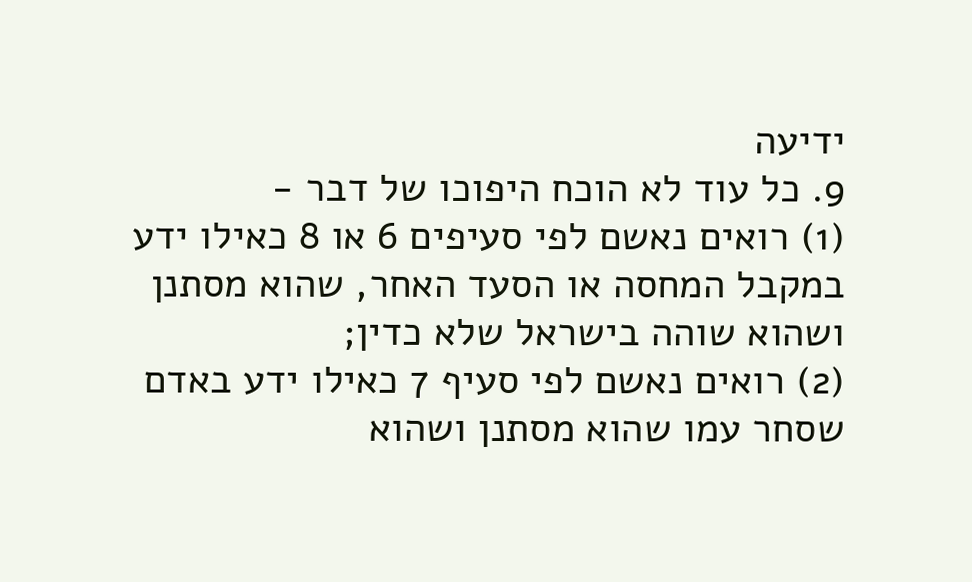ידיעה
9. כל עוד לא הוכח היפוכו של דבר -
(1) רואים נאשם לפי סעיפים 6 או 8 כאילו ידע במקבל המחסה או הסעד האחר, שהוא מסתנן ושהוא שוהה בישראל שלא כדין;
(2) רואים נאשם לפי סעיף 7 כאילו ידע באדם שסחר עמו שהוא מסתנן ושהוא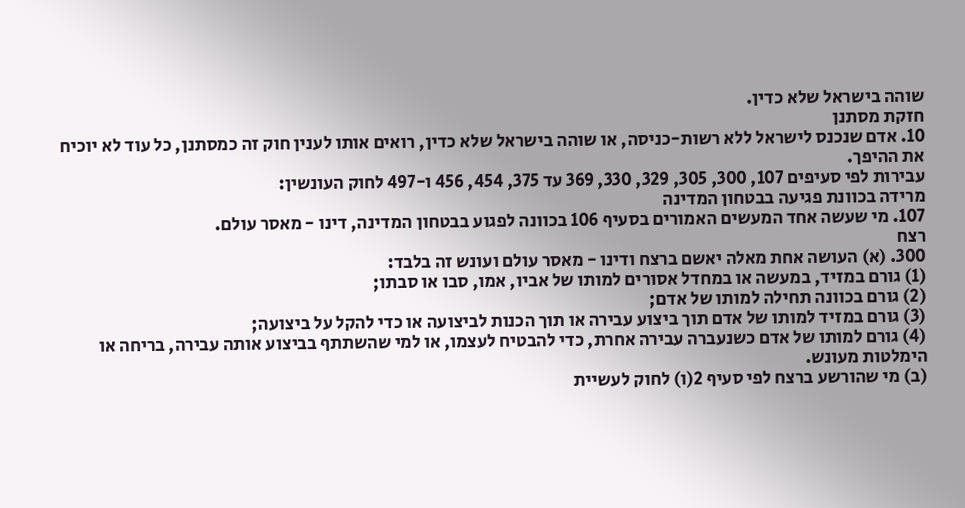שוהה בישראל שלא כדין.
חזקת מסתנן
10. אדם שנכנס לישראל ללא רשות-כניסה, או שוהה בישראל שלא כדין, רואים אותו לענין חוק זה כמסתנן, כל עוד לא יוכיח את ההיפך.
עבירות לפי סעיפים 107, 300, 305, 329, 330, 369 עד 375, 454, 456 ו-497 לחוק העונשין:
מרידה בכוונת פגיעה בבטחון המדינה
107. מי שעשה אחד המעשים האמורים בסעיף 106 בכוונה לפגוע בבטחון המדינה, דינו - מאסר עולם.
רצח
300. (א) העושה אחת מאלה יאשם ברצח ודינו - מאסר עולם ועונש זה בלבד:
(1) גורם במזיד, במעשה או במחדל אסורים למותו של אביו, אמו, סבו או סבתו;
(2) גורם בכוונה תחילה למותו של אדם;
(3) גורם במזיד למותו של אדם תוך ביצוע עבירה או תוך הכנות לביצועה או כדי להקל על ביצועה;
(4) גורם למותו של אדם כשנעברה עבירה אחרת, כדי להבטיח לעצמו, או למי שהשתתף בביצוע אותה עבירה, בריחה או הימלטות מעונש.
(ב) מי שהורשע ברצח לפי סעיף 2(ו) לחוק לעשיית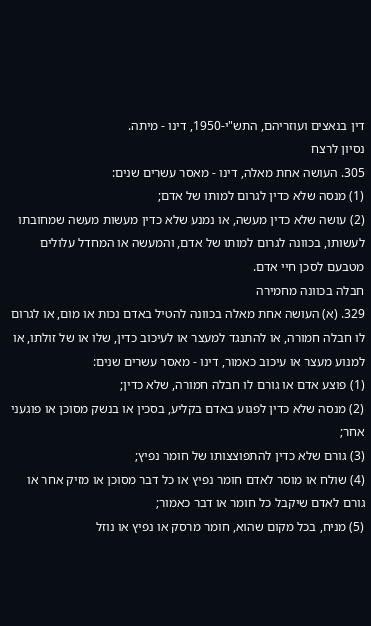דין בנאצים ועוזריהם, התש"י-1950, דינו - מיתה.
נסיון לרצח
305. העושה אחת מאלה, דינו - מאסר עשרים שנים:
(1) מנסה שלא כדין לגרום למותו של אדם;
(2) עושה שלא כדין מעשה, או נמנע שלא כדין מעשות מעשה שמחובתו לעשותו, בכוונה לגרום למותו של אדם, והמעשה או המחדל עלולים מטבעם לסכן חיי אדם.
חבלה בכוונה מחמירה
329. (א) העושה אחת מאלה בכוונה להטיל באדם נכות או מום, או לגרום לו חבלה חמורה, או להתנגד למעצר או לעיכוב כדין, שלו או של זולתו, או למנוע מעצר או עיכוב כאמור, דינו - מאסר עשרים שנים:
(1) פוצע אדם או גורם לו חבלה חמורה, שלא כדין;
(2) מנסה שלא כדין לפגוע באדם בקליע, בסכין או בנשק מסוכן או פוגעני אחר;
(3) גורם שלא כדין להתפוצצותו של חומר נפיץ;
(4) שולח או מוסר לאדם חומר נפיץ או כל דבר מסוכן או מזיק אחר או גורם לאדם שיקבל כל חומר או דבר כאמור;
(5) מניח, בכל מקום שהוא, חומר מרסק או נפיץ או נוזל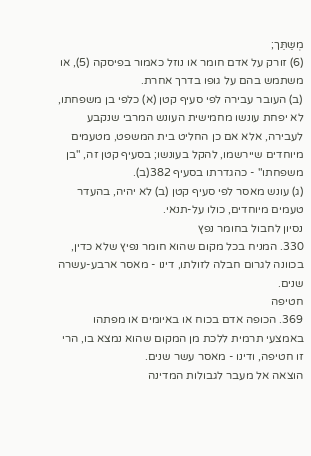מְשַּתֵּך;
(6) זורק על אדם חומר או נוזל כאמור בפיסקה (5), או משתמש בהם על גופו בדרך אחרת.
(ב) העובר עבירה לפי סעיף קטן (א) כלפי בן משפחתו, לא יפחת עונשו מחמישית העונש המרבי שנקבע לעבירה, אלא אם כן החליט בית המשפט, מטעמים מיוחדים שיירשמו, להקל בעונשו; בסעיף קטן זה, "בן משפחתו" - כהגדרתו בסעיף 382(ב).
(ג) עונש מאסר לפי סעיף קטן (ב) לא יהיה, בהעדר טעמים מיוחדים, כולו על-תנאי.
נסיון לחבול בחומר נפץ
330. המניח בכל מקום שהוא חומר נפיץ שלא כדין, בכוונה לגרום חבלה לזולתו, דינו - מאסר ארבע-עשרה שנים.
חטיפה
369. הכופה אדם בכוח או באיומים או מפתהו באמצעי תרמית ללכת מן המקום שהוא נמצא בו, הרי זו חטיפה, ודינו - מאסר עשר שנים.
הוצאה אל מעבר לגבולות המדינה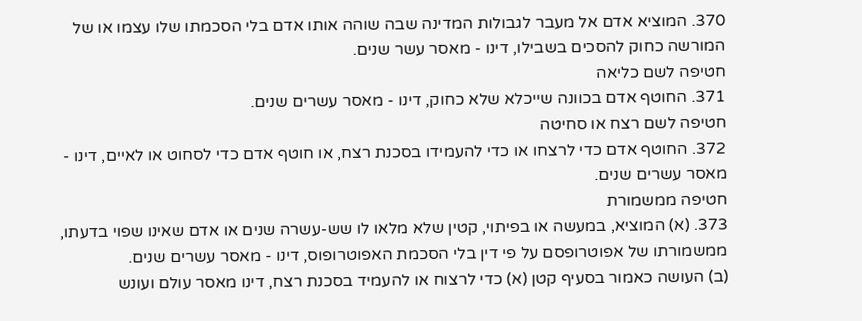370. המוציא אדם אל מעבר לגבולות המדינה שבה שוהה אותו אדם בלי הסכמתו שלו עצמו או של המורשה כחוק להסכים בשבילו, דינו - מאסר עשר שנים.
חטיפה לשם כליאה
371. החוטף אדם בכוונה שייכלא שלא כחוק, דינו - מאסר עשרים שנים.
חטיפה לשם רצח או סחיטה
372. החוטף אדם כדי לרצחו או כדי להעמידו בסכנת רצח, או חוטף אדם כדי לסחוט או לאיים, דינו - מאסר עשרים שנים.
חטיפה ממשמורת
373. (א) המוציא, במעשה או בפיתוי, קטין שלא מלאו לו שש-עשרה שנים או אדם שאינו שפוי בדעתו, ממשמורתו של אפוטרופסם על פי דין בלי הסכמת האפוטרופוס, דינו - מאסר עשרים שנים.
(ב) העושה כאמור בסעיף קטן (א) כדי לרצוח או להעמיד בסכנת רצח, דינו מאסר עולם ועונש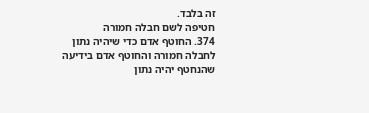זה בלבד.
חטיפה לשם חבלה חמורה
374. החוטף אדם כדי שיהיה נתון לחבלה חמורה והחוטף אדם בידיעה שהנחטף יהיה נתון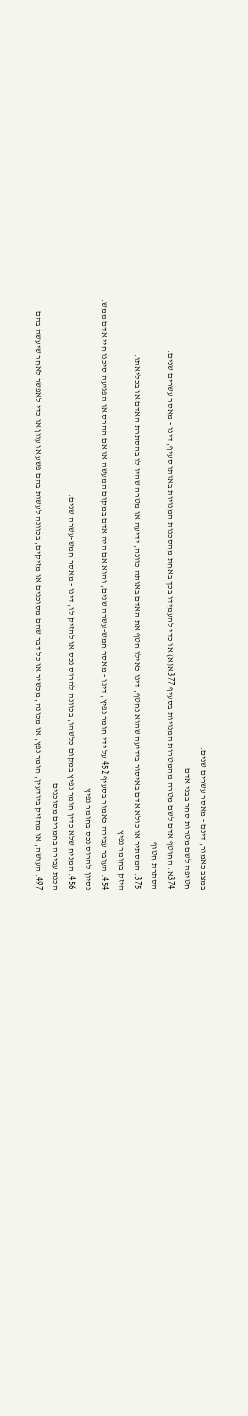במצב כאמור, דינם - מאסר עשרים שנים.
חטיפה לשם מטרות סחר בבני אדם
374א. החוטף אדם לשם מטרה מהמטרות המנויות בסעיף 377א(א) או כדי להעמידו בכך באחת מהסכנות המנויות באותו סעיף, דינו - מאסר עשרים שנים.
הסתרת חטוף
375. המסתיר או כולא אדם באיסור בידיעה שהוא נחטף, דינו כאילו חטף את האדם באותה כוונה, ידיעה או מטרה שהיו לו בהסתרת האדם או בכליאתו.
היזק בחומר נפיץ
454. העובר עבירה כאמור בסעיף 452 על ידי חומר נפיץ, דינו - מאסר חמש-עשרה שנים, והוא אם היה אדם במקום המעשה או אם ההרס או הפגיעה סיכנו חיי אדם ממש.
נסיון להרוס נכס בחומר נפיץ
456. המניח שלא כדין חומר נפיץ במקום כלשהו, בכוונה להרוס נכס או להזיק לו, דינו - מאסר חמש-עשרה שנים.
הכנת עבירה בחמרים מסוכנים
497. העושה, או מחזיק ביודעין, חומר נפץ, או מכונה, מכשיר או כל דבר שהם מסוכנים או מזיקים, בכוונה לעשות בהם פשע או עוון או כדי לאפשר לאחר שיעשה בהם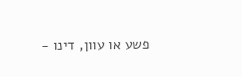פשע או עוון, דינו -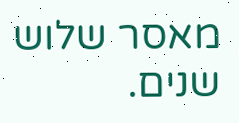מאסר שלוש שנים.